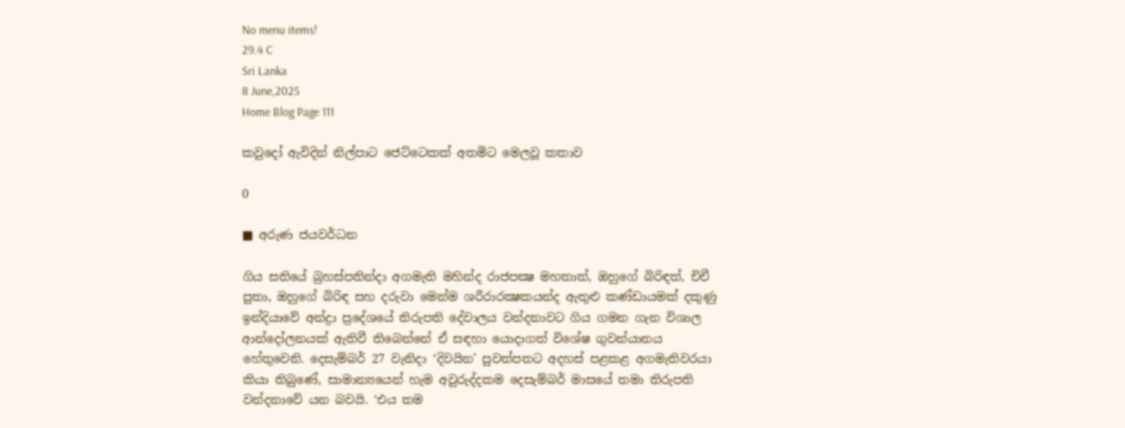No menu items!
29.4 C
Sri Lanka
8 June,2025
Home Blog Page 111

කවුදෝ ඇවිදින් නිල්පාට ජෙට්ටෙකක් අතමිට මෙලවූ කතාව

0

■ අරුණ ජයවර්ධන

ගිය සතියේ බ්‍රහස්පතින්දා අගමැති මහින්ද රාජපක්‍ෂ මහතාත්, ඔහුගේ බිරිඳත්, චිචී පුතා, ඔහුගේ බිරිඳ සහ දරුවා මෙන්ම ශරීරාරක්‍ෂකයන්ද ඇතුළු කණ්ඩායමක් දකුණු ඉන්දියාවේ අන්ද්‍රා ප්‍රදේශයේ තිරුපති දේවාලය වන්දනාවට ගිය ගමන ගැන විශාල ආන්දෝලනයක් ඇතිවී තිබෙන්නේ ඒ සඳහා යොදාගත් විශේෂ ගුවන්යානය හේතුවෙනි. දෙසැම්බර් 27 වැනිදා ‘දිවයින’ පුවත්පතට අදහස් පළකළ අගමැතිවරයා කියා තිබුණේ, සාමාන්‍යයෙන් හැම අවුරුද්දකම දෙසැම්බර් මාසයේ තමා තිරුපති වන්දනාවේ යන බවයි. ‘එය තම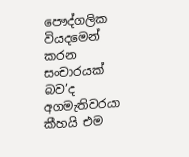පෞද්ගලික වියදමෙන් කරන සංචාරයක් බව’ද අගමැතිවරයා කීහයි එම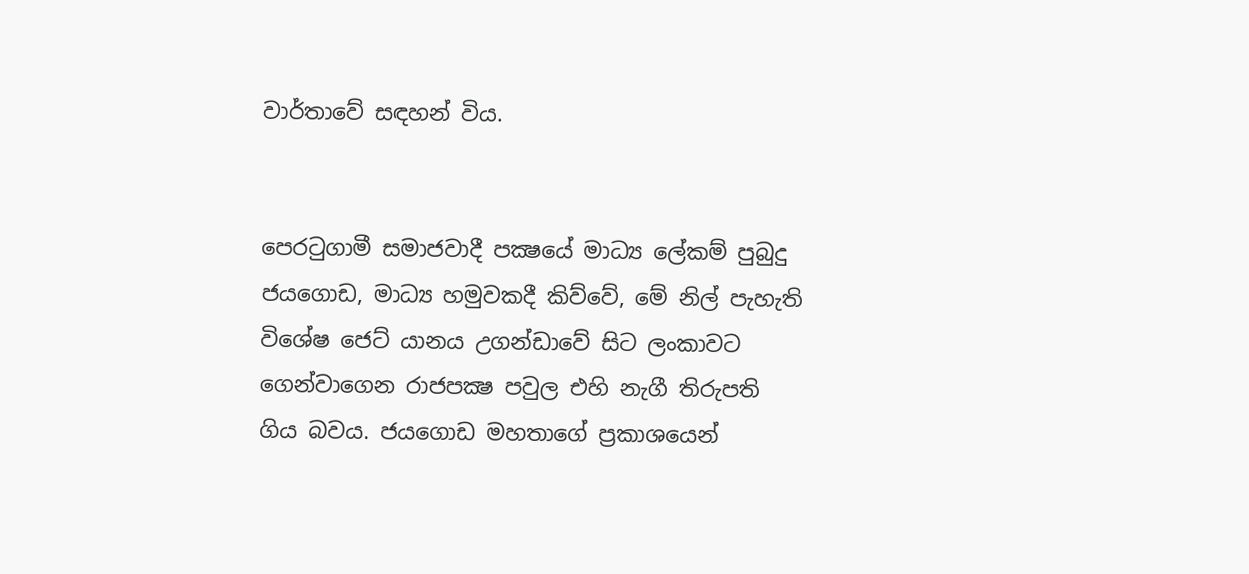වාර්තාවේ සඳහන් විය.


පෙරටුගාමී සමාජවාදී පක්‍ෂයේ මාධ්‍ය ලේකම් පුබුදු ජයගොඩ, මාධ්‍ය හමුවකදී කිව්වේ, මේ නිල් පැහැති විශේෂ ජෙට් යානය උගන්ඩාවේ සිට ලංකාවට ගෙන්වාගෙන රාජපක්‍ෂ පවුල එහි නැගී තිරුපති ගිය බවය. ජයගොඩ මහතාගේ ප්‍රකාශයෙන්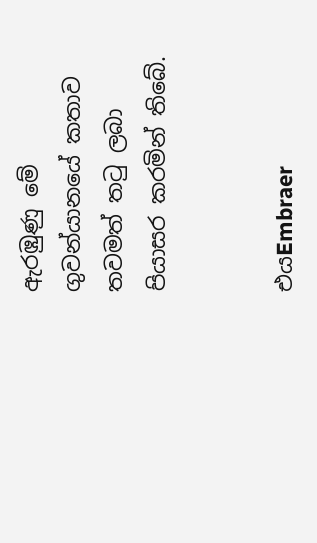ඇරඹුණු මේ ගුවන්යානයේ කතාව තවමත් තටු ලබා පියාසර කරමින් තිබේ.


එයEmbraer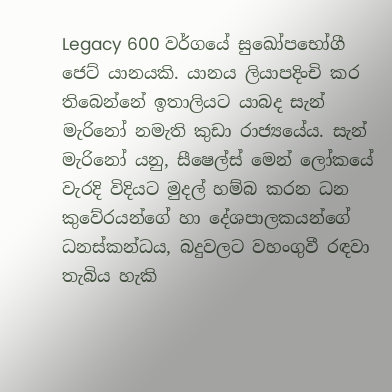Legacy 600 වර්ගයේ සුඛෝපභෝගී ජෙට් යානයකි. යානය ලියාපදිංචි කර තිබෙන්නේ ඉතාලියට යාබද සැන් මැරිනෝ නමැති කුඩා රාජ්‍යයේය. සැන් මැරිනෝ යනු, සීෂෙල්ස් මෙන් ලෝකයේ වැරදි විදියට මුදල් හම්බ කරන ධන කුවේරයන්ගේ හා දේශපාලකයන්ගේ ධනස්කන්ධය, බදුවලට වහංගුවී රඳවා තැබිය හැකි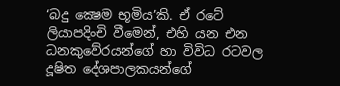‘බදු ක්‍ෂෙම භූමිය’කි. ඒ රටේ ලියාපදිංචි වීමෙන්, එහි යන එන ධනකුවේරයන්ගේ හා විවිධ රටවල දූෂිත දේශපාලකයන්ගේ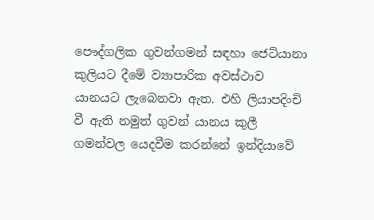පෞද්ගලික ගුවන්ගමන් සඳහා ජෙට්යානා කුලියට දීමේ ව්‍යාපාරික අවස්ථාව යානයට ලැබෙනවා ඇත. එහි ලියාපදිංචි වී ඇති නමුත් ගුවන් යානය කුලී ගමන්වල යෙදවීම කරන්නේ ඉන්දියාවේ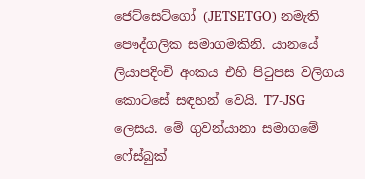ජෙට්සෙට්ගෝ (JETSETGO) නමැති පෞද්ගලික සමාගමකිනි. යානයේ ලියාපදිංචි අංකය එහි පිටුපස වලිගය කොටසේ සඳහන් වෙයි. T7-JSG ලෙසය. මේ ගුවන්යානා සමාගමේ ෆේස්බුක්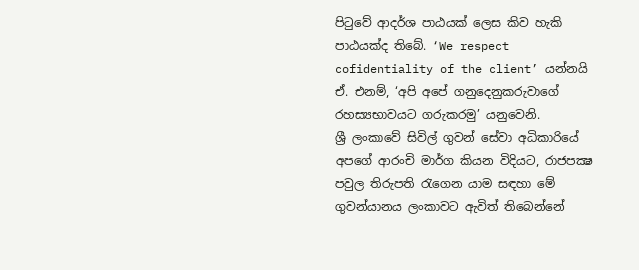පිටුවේ ආදර්ශ පාඨයක් ලෙස කිව හැකි පාඨයක්ද තිබේ. ‘We respect cofidentiality of the client’ යන්නයි ඒ. එනම්, ‘අපි අපේ ගනුදෙනුකරුවාගේ රහස්‍යභාවයට ගරුකරමු’ යනුවෙනි.
ශ්‍රී ලංකාවේ සිවිල් ගුවන් සේවා අධිකාරියේ අපගේ ආරංචි මාර්ග කියන විදියට, රාජපක්‍ෂ පවුල තිරුපති රැගෙන යාම සඳහා මේ ගුවන්යානය ලංකාවට ඇවිත් තිබෙන්නේ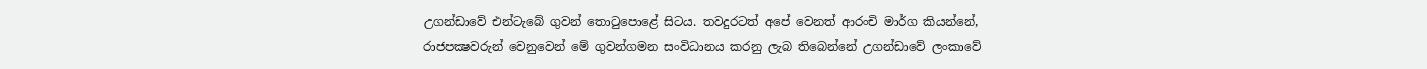උගන්ඩාවේ එන්ටැබේ ගුවන් තොටුපොළේ සිටය. තවදුරටත් අපේ වෙනත් ආරංචි මාර්ග කියන්නේ, රාජපක්‍ෂවරුන් වෙනුවෙන් මේ ගුවන්ගමන සංවිධානය කරනු ලැබ තිබෙන්නේ උගන්ඩාවේ ලංකාවේ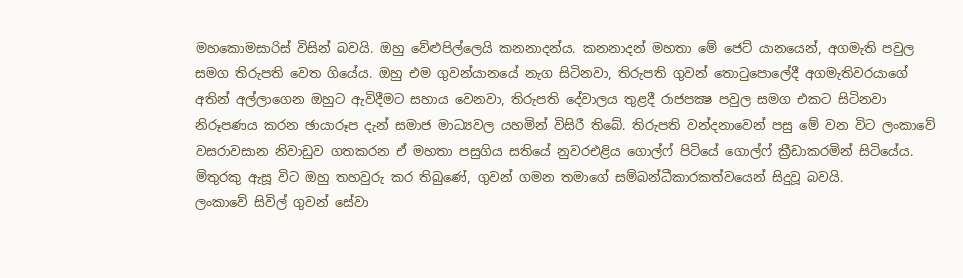මහකොමසාරිස් විසින් බවයි. ඔහු වේළුපිල්ලෙයි කනනාදන්ය. කනනාදන් මහතා මේ ජෙට් යානයෙන්, අගමැති පවුල සමග තිරුපති වෙත ගියේය. ඔහු එම ගුවන්යානයේ නැග සිටිනවා, තිරුපති ගුවන් තොටුපොලේදී අගමැතිවරයාගේ අතින් අල්ලාගෙන ඔහුට ඇවිදීමට සහාය වෙනවා, තිරුපති දේවාලය තුළදී රාජපක්‍ෂ පවුල සමග එකට සිටිනවා නිරූපණය කරන ඡායාරූප දැන් සමාජ මාධ්‍යවල යහමින් විසිරී තිබේ. තිරුපති වන්දනාවෙන් පසු මේ වන විට ලංකාවේ වසරාවසාන නිවාඩුව ගතකරන ඒ මහතා පසුගිය සතියේ නුවරඑළිය ගොල්ෆ් පිටියේ ගොල්ෆ් ක්‍රීඩාකරමින් සිටියේය. මිතුරකු ඇසූ විට ඔහු තහවුරු කර තිබුණේ, ගුවන් ගමන තමාගේ සම්බන්ධීකාරකත්වයෙන් සිදුවූ බවයි.
ලංකාවේ සිවිල් ගුවන් සේවා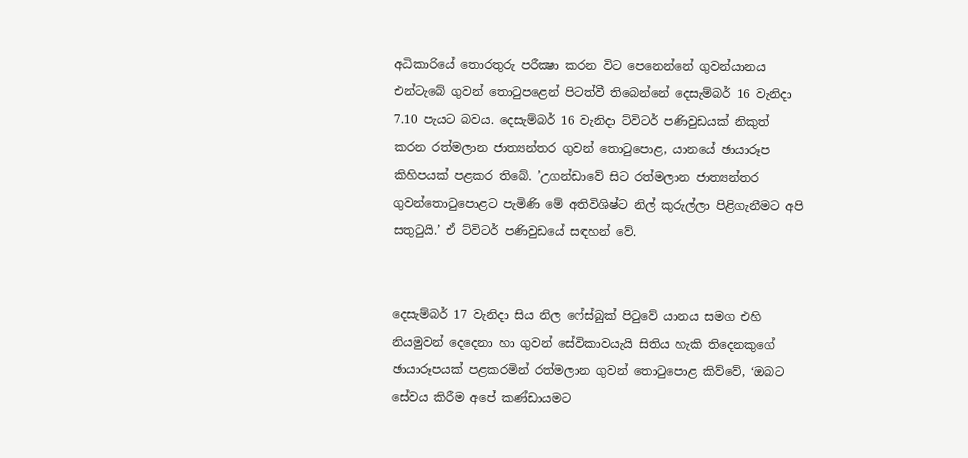අධිකාරියේ තොරතුරු පරීක්‍ෂා කරන විට පෙනෙන්නේ ගුවන්යානය එන්ටැබේ ගුවන් තොටුපළෙන් පිටත්වී තිබෙන්නේ දෙසැම්බර් 16 වැනිදා 7.10 පැයට බවය. දෙසැම්බර් 16 වැනිදා ට්විටර් පණිවුඩයක් නිකුත් කරන රත්මලාන ජාත්‍යන්තර ගුවන් තොටුපොළ, යානයේ ඡායාරූප කිහිපයක් පළකර තිබේ. ’උගන්ඩාවේ සිට රත්මලාන ජාත්‍යන්තර ගුවන්තොටුපොළට පැමිණි මේ අතිවිශිෂ්ට නිල් කුරුල්ලා පිළිගැනීමට අපි සතුටුයි.’ ඒ ට්විටර් පණිවුඩයේ සඳහන් වේ.


දෙසැම්බර් 17 වැනිදා සිය නිල ෆේස්බුක් පිටුවේ යානය සමග එහි නියමුවන් දෙදෙනා හා ගුවන් සේවිකාවයැයි සිතිය හැකි තිදෙනකුගේ ඡායාරූපයක් පළකරමින් රත්මලාන ගුවන් තොටුපොළ කිව්වේ, ‘ඔබට සේවය කිරීම අපේ කණ්ඩායමට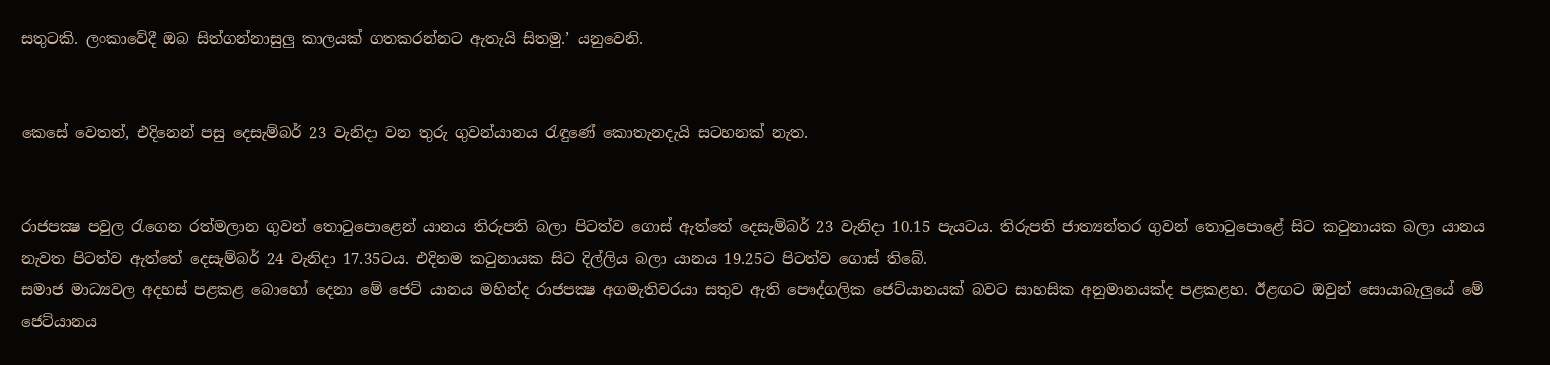සතුටකි. ලංකාවේදී ඔබ සිත්ගන්නාසුලු කාලයක් ගතකරන්නට ඇතැයි සිතමු.’ යනුවෙනි.


කෙසේ වෙතත්, එදිනෙන් පසු දෙසැම්බර් 23 වැනිදා වන තුරු ගුවන්යානය රැඳුණේ කොතැනදැයි සටහනක් නැත.


රාජපක්‍ෂ පවුල රැගෙන රත්මලාන ගුවන් තොටුපොළෙන් යානය තිරුපති බලා පිටත්ව ගොස් ඇත්තේ දෙසැම්බර් 23 වැනිදා 10.15 පැයටය. තිරුපති ජාත්‍යන්තර ගුවන් තොටුපොළේ සිට කටුනායක බලා යානය නැවත පිටත්ව ඇත්තේ දෙසැම්බර් 24 වැනිදා 17.35ටය. එදිනම කටුනායක සිට දිල්ලිය බලා යානය 19.25ට පිටත්ව ගොස් තිබේ.
සමාජ මාධ්‍යවල අදහස් පළකළ බොහෝ දෙනා මේ ජෙට් යානය මහින්ද රාජපක්‍ෂ අගමැතිවරයා සතුව ඇති පෞද්ගලික ජෙට්යානයක් බවට සාහසික අනුමානයක්ද පළකළහ. ඊළඟට ඔවුන් සොයාබැලුයේ මේ ජෙට්යානය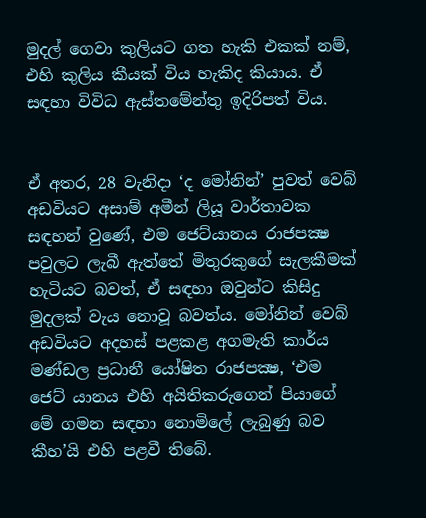මුදල් ගෙවා කුලියට ගත හැකි එකක් නම්, එහි කුලිය කීයක් විය හැකිද කියාය. ඒ සඳහා විවිධ ඇස්තමේන්තු ඉදිරිපත් විය.


ඒ අතර, 28 වැනිදා ‘ද මෝනින්’ පුවත් වෙබ් අඩවියට අසාම් අමීන් ලියූ වාර්තාවක සඳහන් වුණේ, එම ජෙට්යානය රාජපක්‍ෂ පවුලට ලැබී ඇත්තේ මිතුරකුගේ සැලකීමක් හැටියට බවත්, ඒ සඳහා ඔවුන්ට කිසිදු මුදලක් වැය නොවූ බවත්ය. මෝනින් වෙබ් අඩවියට අදහස් පළකළ අගමැති කාර්ය මණ්ඩල ප්‍රධානී යෝෂිත රාජපක්‍ෂ, ‘එම ජෙට් යානය එහි අයිතිකරුගෙන් පියාගේ මේ ගමන සඳහා නොමිලේ ලැබුණු බව කීහ’යි එහි පළවී තිබේ.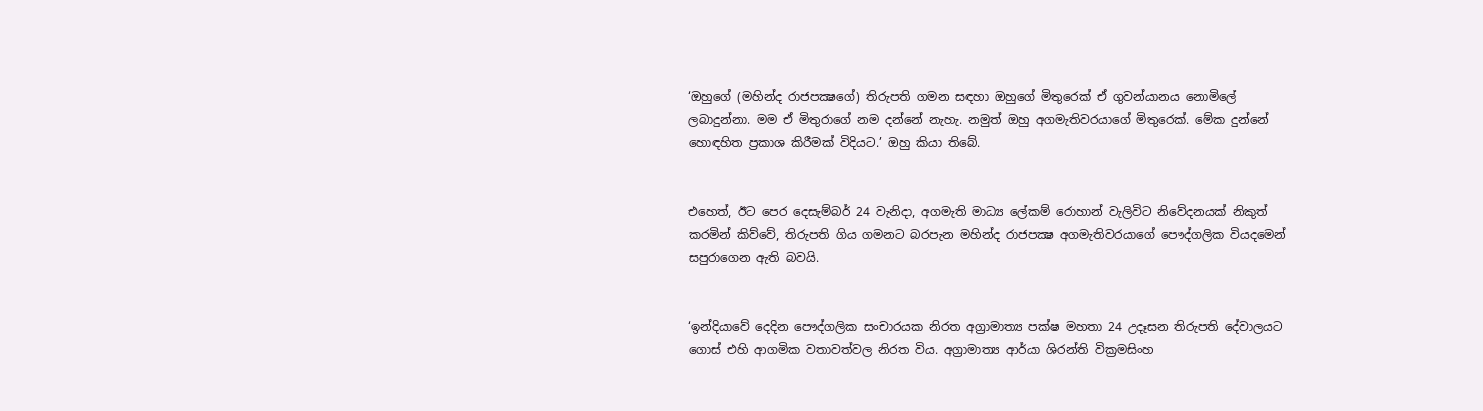‘ඔහුගේ (මහින්ද රාජපක්‍ෂගේ) තිරුපති ගමන සඳහා ඔහුගේ මිතුරෙක් ඒ ගුවන්යානය නොමිලේ ලබාදුන්නා. මම ඒ මිතුරාගේ නම දන්නේ නැහැ. නමුත් ඔහු අගමැතිවරයාගේ මිතුරෙක්. මේක දුන්නේ හොඳහිත ප්‍රකාශ කිරීමක් විදියට.’ ඔහු කියා තිබේ.


එහෙත්, ඊට පෙර දෙසැම්බර් 24 වැනිදා, අගමැති මාධ්‍ය ලේකම් රොහාන් වැලිවිට නිවේදනයක් නිකුත් කරමින් කිව්වේ, තිරුපති ගිය ගමනට බරපැන මහින්ද රාජපක්‍ෂ අගමැතිවරයාගේ පෞද්ගලික වියදමෙන් සපුරාගෙන ඇති බවයි.


‘ඉන්දියාවේ දෙදින පෞද්ගලික සංචාරයක නිරත අග්‍රාමාත්‍ය පක්ෂ මහතා 24 උදෑසන තිරුපති දේවාලයට ගොස් එහි ආගමික වතාවත්වල නිරත විය. අග්‍රාමාත්‍ය ආර්යා ශිරන්ති වික්‍රමසිංහ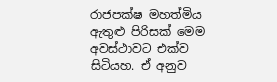රාජපක්ෂ මහත්මිය ඇතුළු පිරිසක් මෙම අවස්ථාවට එක්ව සිටියහ. ඒ අනුව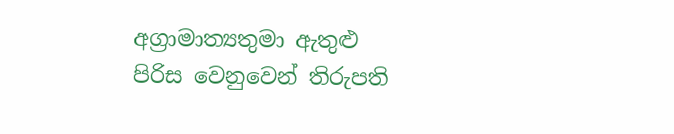අග්‍රාමාත්‍යතුමා ඇතුළු පිරිස වෙනුවෙන් තිරුපති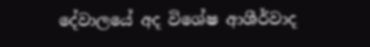දේවාලයේ අද විශේෂ ආශීර්වාද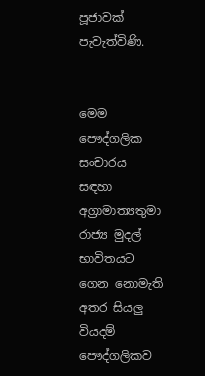පූජාවක් පැවැත්විණි.


මෙම පෞද්ගලික සංචාරය සඳහා අග්‍රාමාත්‍යතුමා රාජ්‍ය මුදල් භාවිතයට ගෙන නොමැති අතර සියලු වියදම් පෞද්ගලිකව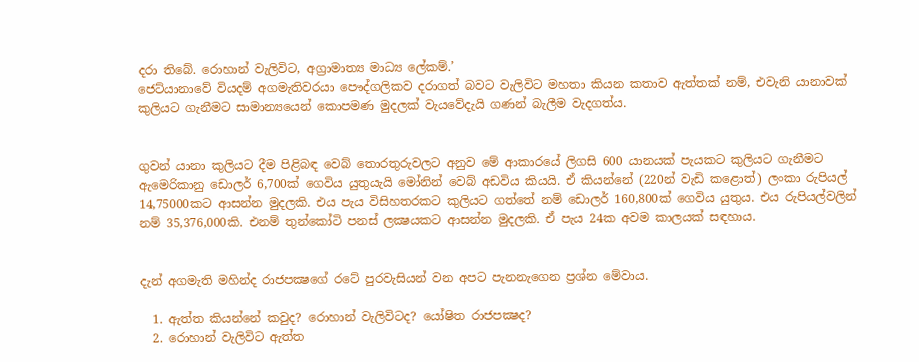දරා තිබේ. රොහාන් වැලිවිට, අග්‍රාමාත්‍ය මාධ්‍ය ලේකම්.’
ජෙට්යානාවේ වියදම් අගමැතිවරයා පෞද්ගලිකව දරාගත් බවට වැලිවිට මහතා කියන කතාව ඇත්තක් නම්, එවැනි යානාවක් කුලියට ගැනීමට සාමාන්‍යයෙන් කොපමණ මුදලක් වැයවේදැයි ගණන් බැලීම වැදගත්ය.


ගුවන් යානා කුලියට දීම පිළිබඳ වෙබ් තොරතුරුවලට අනුව මේ ආකාරයේ ලිගසි 600 යානයක් පැයකට කුලියට ගැනීමට ඇමෙරිකානු ඩොලර් 6,700ක් ගෙවිය යුතුයැයි මෝනින් වෙබ් අඩවිය කියයි. ඒ කියන්නේ (220න් වැඩි කළොත්) ලංකා රුපියල් 14,75000කට ආසන්න මුදලකි. එය පැය විසිහතරකට කුලියට ගත්තේ නම් ඩොලර් 160,800ක් ගෙවිය යුතුය. එය රුපියල්වලින් නම් 35,376,000කි. එනම් තුන්කෝටි පනස් ලක්‍ෂයකට ආසන්න මුදලකි. ඒ පැය 24ක අවම කාලයක් සඳහාය.


දැන් අගමැති මහින්ද රාජපක්‍ෂගේ රටේ පුරවැසියන් වන අපට පැනනැගෙන ප්‍රශ්න මේවාය.

  1. ඇත්ත කියන්නේ කවුද? රොහාන් වැලිවිටද? යෝෂිත රාජපක්‍ෂද?
  2. රොහාන් වැලිවිට ඇත්ත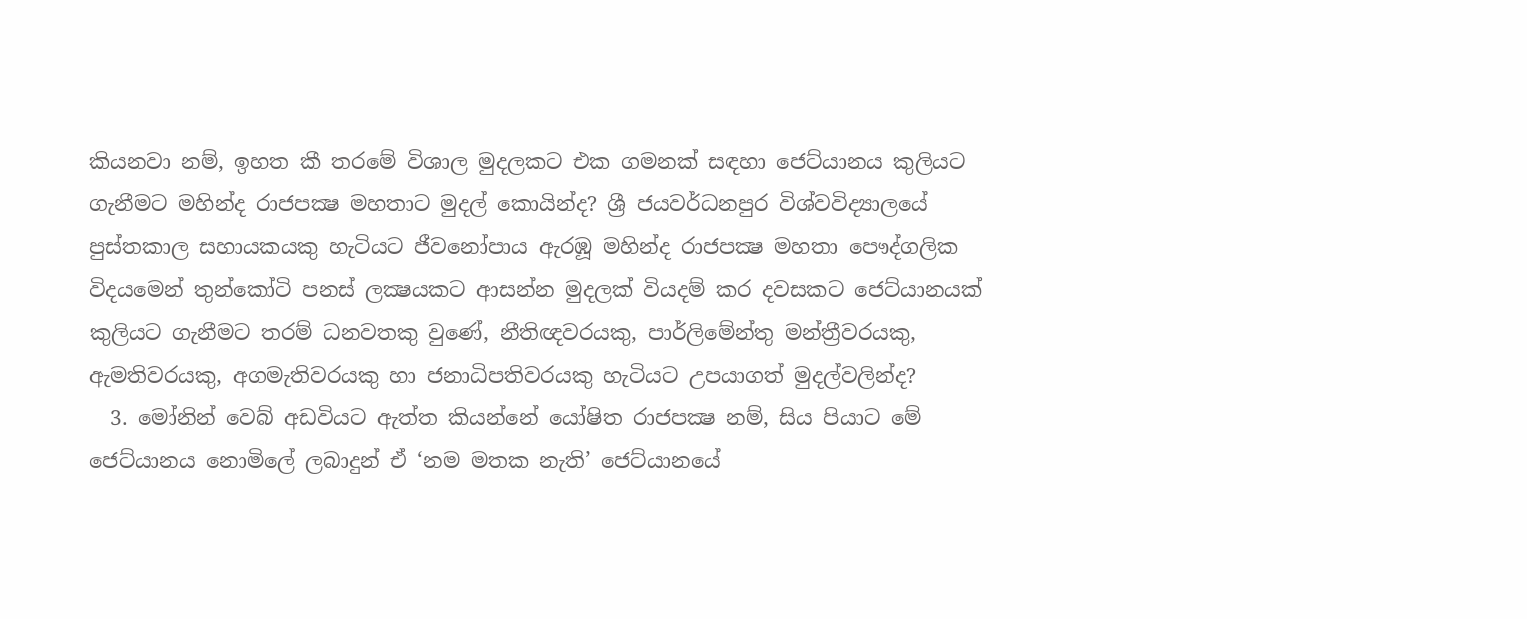කියනවා නම්, ඉහත කී තරමේ විශාල මුදලකට එක ගමනක් සඳහා ජෙට්යානය කුලියට ගැනීමට මහින්ද රාජපක්‍ෂ මහතාට මුදල් කොයින්ද? ශ්‍රී ජයවර්ධනපුර විශ්වවිද්‍යාලයේ පුස්තකාල සහායකයකු හැටියට ජීවනෝපාය ඇරඹූ මහින්ද රාජපක්‍ෂ මහතා පෞද්ගලික විදයමෙන් තුන්කෝටි පනස් ලක්‍ෂයකට ආසන්න මුදලක් වියදම් කර දවසකට ජෙට්යානයක් කුලියට ගැනීමට තරම් ධනවතකු වුණේ, නීතිඥවරයකු, පාර්ලිමේන්තු මන්ත්‍රීවරයකු, ඇමතිවරයකු, අගමැතිවරයකු හා ජනාධිපතිවරයකු හැටියට උපයාගත් මුදල්වලින්ද?
  3. මෝනින් වෙබ් අඩවියට ඇත්ත කියන්නේ යෝෂිත රාජපක්‍ෂ නම්, සිය පියාට මේ ජෙට්යානය නොමිලේ ලබාදුන් ඒ ‘නම මතක නැති’ ජෙට්යානයේ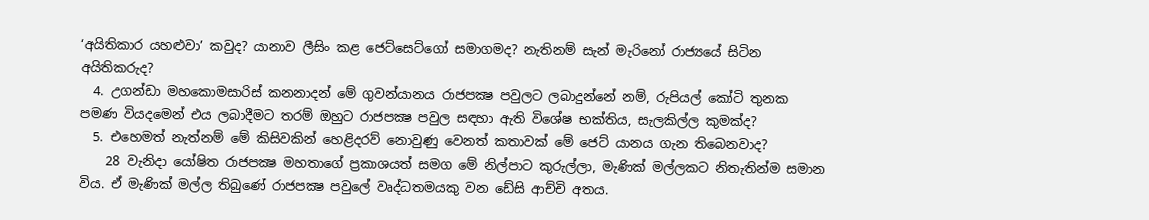‘අයිතිකාර යහළුවා’ කවුද? යානාව ලීසිං කළ ජෙට්සෙට්ගෝ සමාගමද? නැතිනම් සැන් මැරිනෝ රාජ්‍යයේ සිටින අයිතිකරුද?
  4. උගන්ඩා මහකොමසාරිස් කනනාදන් මේ ගුවන්යානය රාජපක්‍ෂ පවුලට ලබාදුන්නේ නම්, රුපියල් කෝටි තුනක පමණ වියදමෙන් එය ලබාදීමට තරම් ඔහුට රාජපක්‍ෂ පවුල සඳහා ඇති විශේෂ භක්තිය, සැලකිල්ල කුමක්ද?
  5. එහෙමත් නැත්නම් මේ කිසිවකින් හෙළිදරව් නොවුණු වෙනත් කතාවක් මේ ජෙට් යානය ගැන තිබෙනවාද?
    28 වැනිදා යෝෂිත රාජපක්‍ෂ මහතාගේ ප්‍රකාශයත් සමග මේ නිල්පාට කුරුල්ලා, මැණික් මල්ලකට නිතැතින්ම සමාන විය. ඒ මැණික් මල්ල තිබුණේ රාජපක්‍ෂ පවුලේ වෘද්ධතමයකු වන ඩේසි ආච්චි අතය.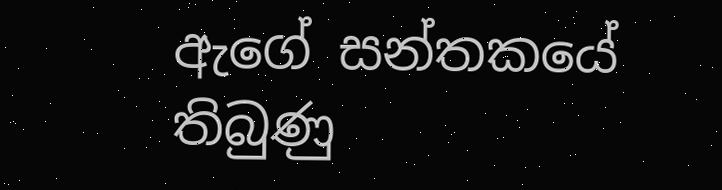ඇගේ සන්තකයේ තිබුණු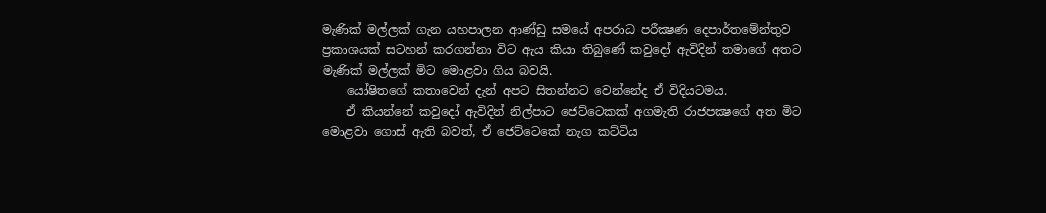මැණික් මල්ලක් ගැන යහපාලන ආණ්ඩු සමයේ අපරාධ පරීක්‍ෂණ දෙපාර්තමේන්තුව ප්‍රකාශයක් සටහන් කරගන්නා විට ඇය කියා තිබුණේ කවුදෝ ඇවිදින් තමාගේ අතට මැණික් මල්ලක් මිට මොළවා ගිය බවයි.
    යෝෂිතගේ කතාවෙන් දැන් අපට සිතන්නට වෙන්නේද ඒ විදියටමය.
    ඒ කියන්නේ කවුදෝ ඇවිදින් නිල්පාට ජෙට්ටෙකක් අගමැති රාජපක්‍ෂගේ අත මිට මොළවා ගොස් ඇති බවත්, ඒ ජෙට්ටෙකේ නැග කට්ටිය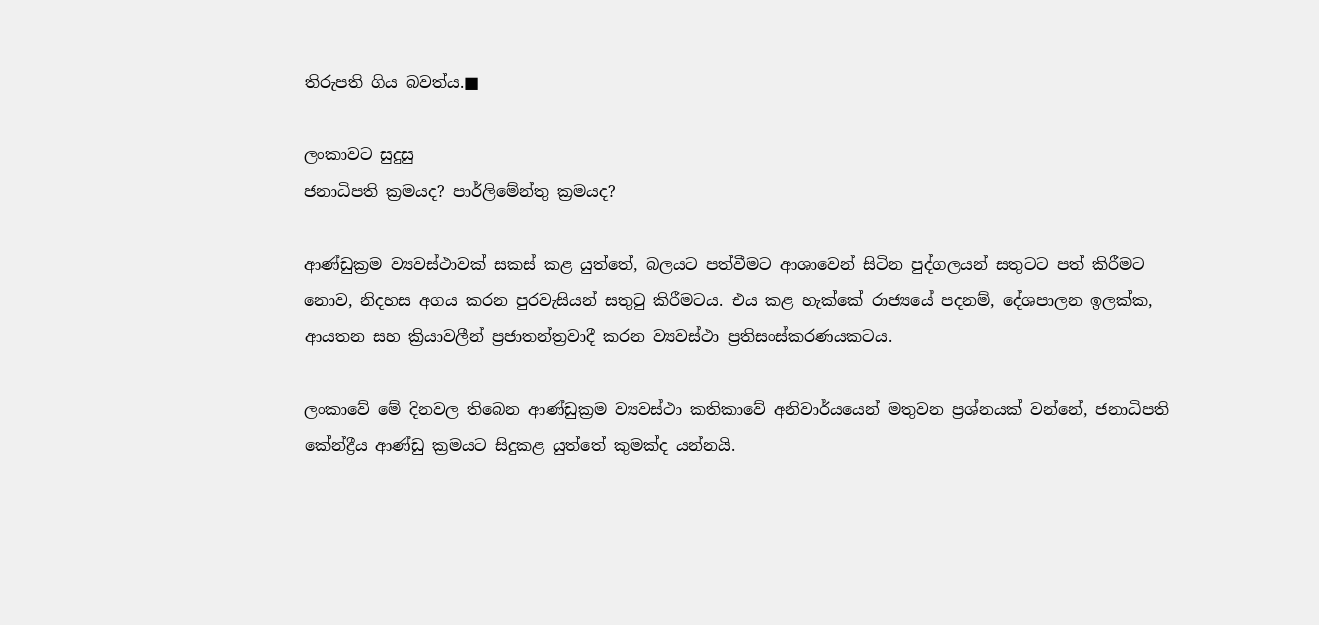තිරුපති ගිය බවත්ය.■

ලංකාවට සුදුසු
ජනාධිපති ක්‍රමයද? පාර්ලිමේන්තු ක්‍රමයද?

ආණ්ඩුක්‍රම ව්‍යවස්ථාවක් සකස් කළ යුත්තේ, බලයට පත්වීමට ආශාවෙන් සිටින පුද්ගලයන් සතුටට පත් කිරීමට නොව, නිදහස අගය කරන පුරවැසියන් සතුටු කිරීමටය. එය කළ හැක්කේ රාජ්‍යයේ පදනම්, දේශපාලන ඉලක්ක, ආයතන සහ ක්‍රියාවලීන් ප්‍රජාතන්ත්‍රවාදී කරන ව්‍යවස්ථා ප්‍රතිසංස්කරණයකටය.

ලංකාවේ මේ දිනවල තිබෙන ආණ්ඩුක්‍රම ව්‍යවස්ථා කතිකාවේ අනිවාර්යයෙන් මතුවන ප්‍රශ්නයක් වන්නේ, ජනාධිපති කේන්ද්‍රීය ආණ්ඩු ක්‍රමයට සිදුකළ යුත්තේ කුමක්ද යන්නයි.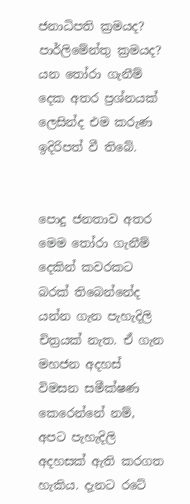ජනාධිපති ක්‍රමයද? පාර්ලිමේන්තු ක්‍රමයද? යන තෝරා ගැනීම් දෙක අතර ප්‍රශ්නයක් ලෙසින්ද එම කරුණ ඉදිරිපත් වී තිබේ.


පොදු ජනතාව අතර මෙම තෝරා ගැනීම් දෙකින් කවරකට බරක් තිබෙන්නේද යන්න ගැන පැහැදිලි චිත්‍රයක් නැත. ඒ ගැන මහජන අදහස් විමසන සමීක්ෂණ කෙරෙන්නේ නම්, අපට පැහැදිලි අදහසක් ඇති කරගත හැකිය. දැනට රටේ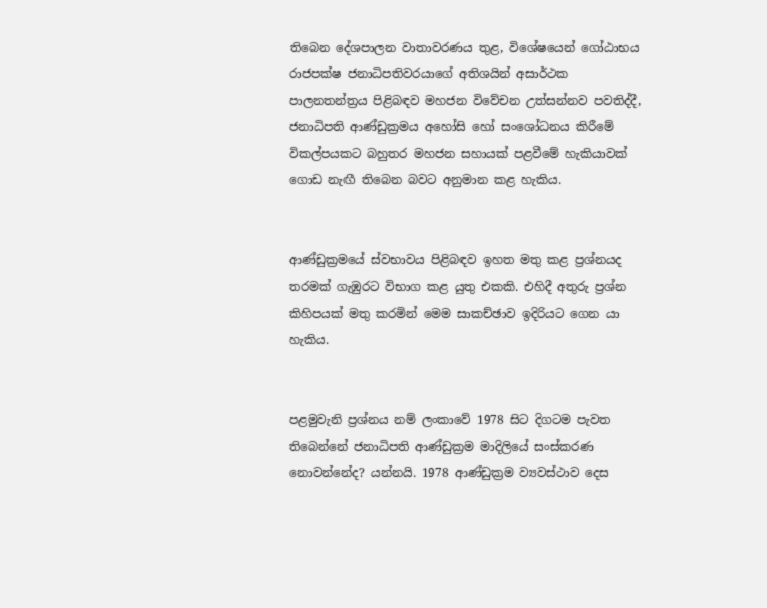තිබෙන දේශපාලන වාතාවරණය තුළ, විශේෂයෙන් ගෝඨාභය රාජපක්ෂ ජනාධිපතිවරයාගේ අතිශයින් අසාර්ථක පාලනතන්ත්‍රය පිළිබඳව මහජන විවේචන උත්සන්නව පවතිද්දී, ජනාධිපති ආණ්ඩුක්‍රමය අහෝසි හෝ සංශෝධනය කිරීමේ විකල්පයකට බහුතර මහජන සහායක් පළවීමේ හැකියාවක් ගොඩ නැඟී තිබෙන බවට අනුමාන කළ හැකිය.


ආණ්ඩුක්‍රමයේ ස්වභාවය පිළිබඳව ඉහත මතු කළ ප්‍රශ්නයද තරමක් ගැඹුරට විභාග කළ යුතු එකකි. එහිදී අතුරු ප්‍රශ්න කිහිපයක් මතු කරමින් මෙම සාකච්ඡාව ඉදිරියට ගෙන යා හැකිය.


පළමුවැනි ප්‍රශ්නය නම් ලංකාවේ 1978 සිට දිගටම පැවත තිබෙන්නේ ජනාධිපති ආණ්ඩුක්‍රම මාදිලියේ සංස්කරණ නොවන්නේද? යන්නයි. 1978 ආණ්ඩුක්‍රම ව්‍යවස්ථාව දෙස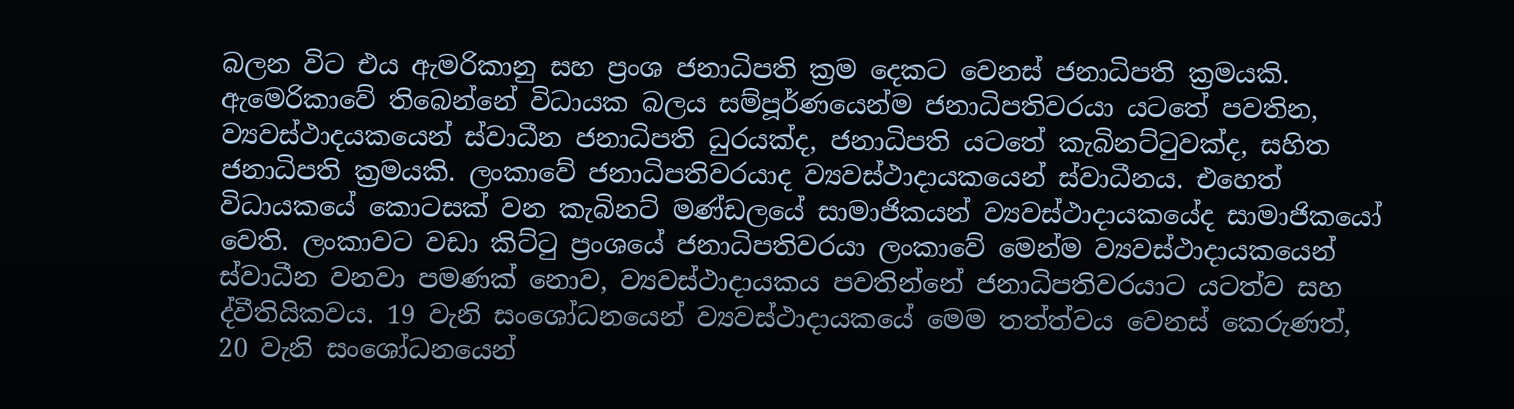බලන විට එය ඇමරිකානු සහ ප්‍රංශ ජනාධිපති ක්‍රම දෙකට වෙනස් ජනාධිපති ක්‍රමයකි. ඇමෙරිකාවේ තිබෙන්නේ විධායක බලය සම්පූර්ණයෙන්ම ජනාධිපතිවරයා යටතේ පවතින, ව්‍යවස්ථාදයකයෙන් ස්වාධීන ජනාධිපති ධුරයක්ද, ජනාධිපති යටතේ කැබිනට්ටුවක්ද, සහිත ජනාධිපති ක්‍රමයකි. ලංකාවේ ජනාධිපතිවරයාද ව්‍යවස්ථාදායකයෙන් ස්වාධීනය. එහෙත් විධායකයේ කොටසක් වන කැබිනට් මණ්ඩලයේ සාමාජිකයන් ව්‍යවස්ථාදායකයේද සාමාජිකයෝ වෙති. ලංකාවට වඩා කිට්ටු ප්‍රංශයේ ජනාධිපතිවරයා ලංකාවේ මෙන්ම ව්‍යවස්ථාදායකයෙන් ස්වාධීන වනවා පමණක් නොව, ව්‍යවස්ථාදායකය පවතින්නේ ජනාධිපතිවරයාට යටත්ව සහ ද්වීතියිකවය. 19 වැනි සංශෝධනයෙන් ව්‍යවස්ථාදායකයේ මෙම තත්ත්වය වෙනස් කෙරුණත්, 20 වැනි සංශෝධනයෙන්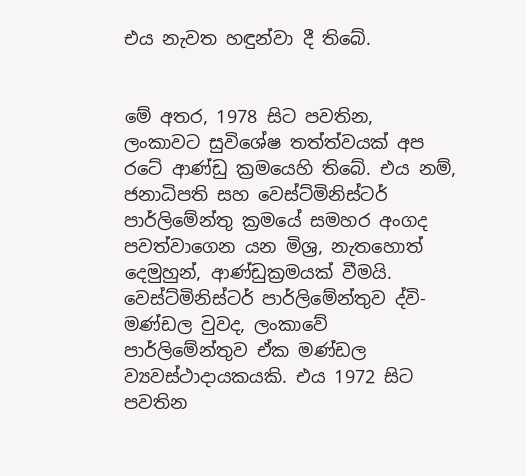එය නැවත හඳුන්වා දී තිබේ.


මේ අතර, 1978 සිට පවතින, ලංකාවට සුවිශේෂ තත්ත්වයක් අප රටේ ආණ්ඩු ක්‍රමයෙහි තිබේ. එය නම්, ජනාධිපති සහ වෙස්ට්මිනිස්ටර් පාර්ලිමේන්තු ක්‍රමයේ සමහර අංගද පවත්වාගෙන යන මිශ්‍ර, නැතහොත් දෙමුහුන්, ආණ්ඩුක්‍රමයක් වීමයි. වෙස්ට්මිනිස්ටර් පාර්ලිමේන්තුව ද්වි-මණ්ඩල වුවද, ලංකාවේ පාර්ලිමේන්තුව ඒක මණ්ඩල ව්‍යවස්ථාදායකයකි. එය 1972 සිට පවතින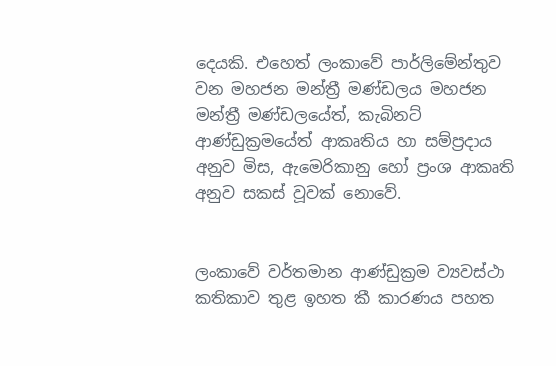දෙයකි. එහෙත් ලංකාවේ පාර්ලිමේන්තුව වන මහජන මන්ත්‍රී මණ්ඩලය මහජන මන්ත්‍රී මණ්ඩලයේත්, කැබිනට් ආණ්ඩුක්‍රමයේත් ආකෘතිය හා සම්ප්‍රදාය අනුව මිස, ඇමෙරිකානු හෝ ප්‍රංශ ආකෘති අනුව සකස් වූවක් නොවේ.


ලංකාවේ වර්තමාන ආණ්ඩුක්‍රම ව්‍යවස්ථා කතිකාව තුළ ඉහත කී කාරණය පහත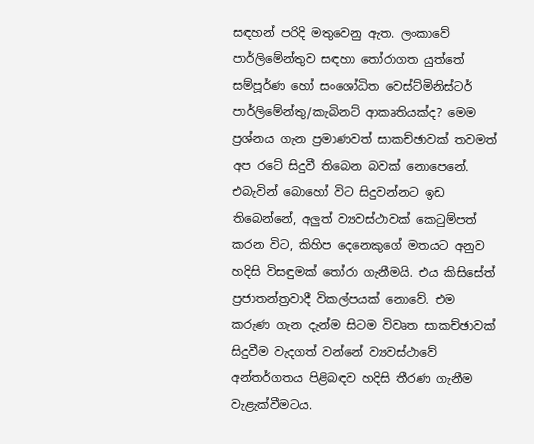සඳහන් පරිදි මතුවෙනු ඇත. ලංකාවේ පාර්ලිමේන්තුව සඳහා තෝරාගත යුත්තේ සම්පූර්ණ හෝ සංශෝධිත වෙස්ට්මිනිස්ටර් පාර්ලිමේන්තු/කැබිනට් ආකෘතියක්ද? මෙම ප්‍රශ්නය ගැන ප්‍රමාණවත් සාකච්ඡාවක් තවමත් අප රටේ සිදුවී තිබෙන බවක් නොපෙනේ. එබැවින් බොහෝ විට සිදුවන්නට ඉඩ තිබෙන්නේ, අලුත් ව්‍යවස්ථාවක් කෙටුම්පත් කරන විට, කිහිප දෙනෙකුගේ මතයට අනුව හදිසි විසඳුමක් තෝරා ගැනීමයි. එය කිසිසේත් ප්‍රජාතන්ත්‍රවාදී විකල්පයක් නොවේ. එම කරුණ ගැන දැන්ම සිටම විවෘත සාකච්ඡාවක් සිදුවීම වැදගත් වන්නේ ව්‍යවස්ථාවේ අන්තර්ගතය පිළිබඳව හදිසි තීරණ ගැනීම වැළැක්වීමටය.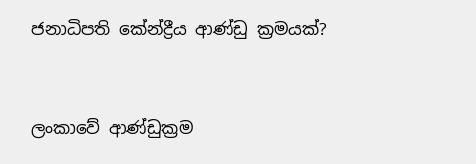ජනාධිපති කේන්ද්‍රීය ආණ්ඩු ක්‍රමයක්?


ලංකාවේ ආණ්ඩුක්‍රම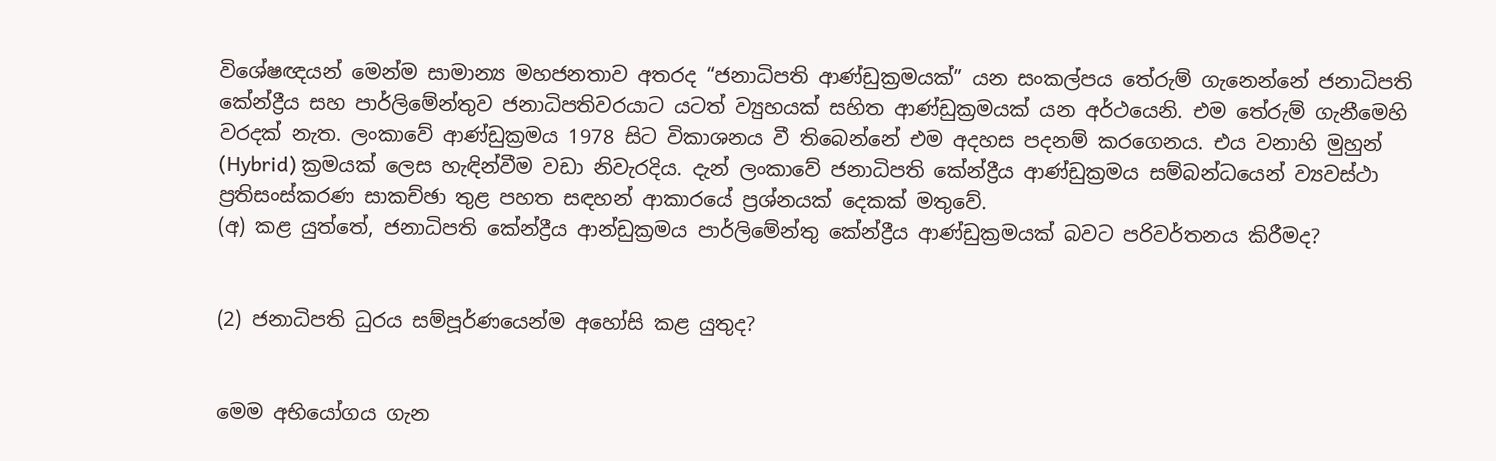විශේෂඥයන් මෙන්ම සාමාන්‍ය මහජනතාව අතරද “ජනාධිපති ආණ්ඩුක්‍රමයක්” යන සංකල්පය තේරුම් ගැනෙන්නේ ජනාධිපති කේන්ද්‍රීය සහ පාර්ලිමේන්තුව ජනාධිපතිවරයාට යටත් ව්‍යුහයක් සහිත ආණ්ඩුක්‍රමයක් යන අර්ථයෙනි. එම තේරුම් ගැනීමෙහි වරදක් නැත. ලංකාවේ ආණ්ඩුක්‍රමය 1978 සිට විකාශනය වී තිබෙන්නේ එම අදහස පදනම් කරගෙනය. එය වනාහි මුහුන් (Hybrid) ක්‍රමයක් ලෙස හැඳින්වීම වඩා නිවැරදිය. දැන් ලංකාවේ ජනාධිපති කේන්ද්‍රීය ආණ්ඩුක්‍රමය සම්බන්ධයෙන් ව්‍යවස්ථා ප්‍රතිසංස්කරණ සාකච්ඡා තුළ පහත සඳහන් ආකාරයේ ප්‍රශ්නයක් දෙකක් මතුවේ.
(අ) කළ යුත්තේ, ජනාධිපති කේන්ද්‍රීය ආන්ඩුක්‍රමය පාර්ලිමේන්තු කේන්ද්‍රීය ආණ්ඩුක්‍රමයක් බවට පරිවර්තනය කිරීමද?


(2) ජනාධිපති ධුරය සම්පූර්ණයෙන්ම අහෝසි කළ යුතුද?


මෙම අභියෝගය ගැන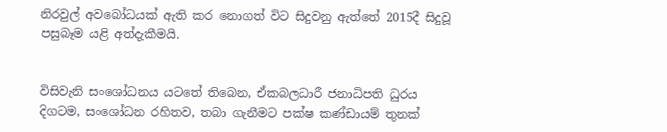නිරවුල් අවබෝධයක් ඇති කර නොගත් විට සිදුවනු ඇත්තේ 2015දී සිදුවූ පසුබෑම යළි අත්දැකීමයි.


විසිවැනි සංශෝධනය යටතේ තිබෙන, ඒකබලධාරී ජනාධිපති ධුරය දිගටම, සංශෝධන රහිතව, තබා ගැනීමට පක්ෂ කණ්ඩායම් තුනක්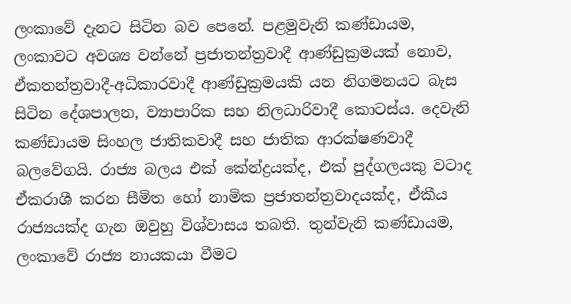ලංකාවේ දැනට සිටින බව පෙනේ. පළමුවැනි කණ්ඩායම, ලංකාවට අවශ්‍ය වන්නේ ප්‍රජාතන්ත්‍රවාදී ආණ්ඩුක්‍රමයක් නොව, ඒකතන්ත්‍රවාදී-අධිකාරවාදී ආණ්ඩුක්‍රමයකි යන නිගමනයට බැස සිටින දේශපාලන, ව්‍යාපාරික සහ නිලධාරිවාදී කොටස්ය. දෙවැනි කණ්ඩායම සිංහල ජාතිකවාදී සහ ජාතික ආරක්ෂණවාදී බලවේගයි. රාජ්‍ය බලය එක් කේන්ද්‍රයක්ද, එක් පුද්ගලයකු වටාද ඒකරාශී කරන සීමිත හෝ නාමික ප්‍රජාතන්ත්‍රවාදයක්ද, ඒකීය රාජ්‍යයක්ද ගැන ඔවුහු විශ්වාසය තබති. තුන්වැනි කණ්ඩායම, ලංකාවේ රාජ්‍ය නායකයා වීමට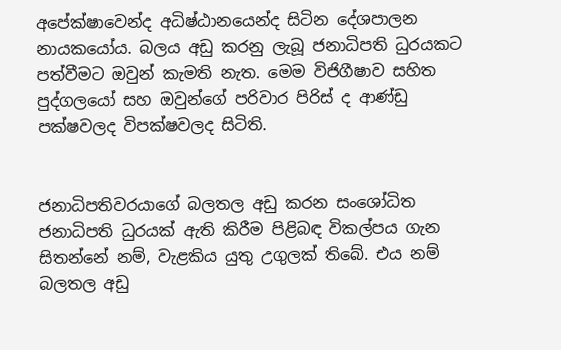අපේක්ෂාවෙන්ද අධිෂ්ඨානයෙන්ද සිටින දේශපාලන නායකයෝය. බලය අඩු කරනු ලැබූ ජනාධිපති ධුරයකට පත්වීමට ඔවුන් කැමති නැත. මෙම විජිගීෂාව සහිත පුද්ගලයෝ සහ ඔවුන්ගේ පරිවාර පිරිස් ද ආණ්ඩු පක්ෂවලද විපක්ෂවලද සිටිති.


ජනාධිපතිවරයාගේ බලතල අඩු කරන සංශෝධිත ජනාධිපති ධුරයක් ඇති කිරීම පිළිබඳ විකල්පය ගැන සිතන්නේ නම්, වැළකිය යුතු උගුලක් තිබේ. එය නම් බලතල අඩු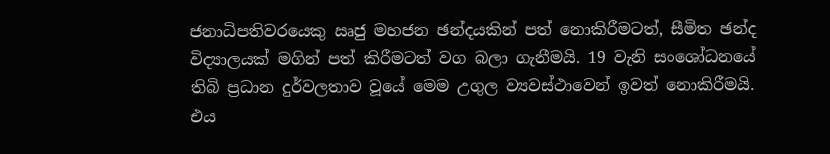ජනාධිපතිවරයෙකු ඍජු මහජන ඡන්දයකින් පත් නොකිරීමටත්, සීමිත ඡන්ද විද්‍යාලයක් මගින් පත් කිරීමටත් වග බලා ගැනීමයි. 19 වැනි සංශෝධනයේ තිබි ප්‍රධාන දුර්වලතාව වූයේ මෙම උගුල ව්‍යවස්ථාවෙන් ඉවත් නොකිරීමයි. එය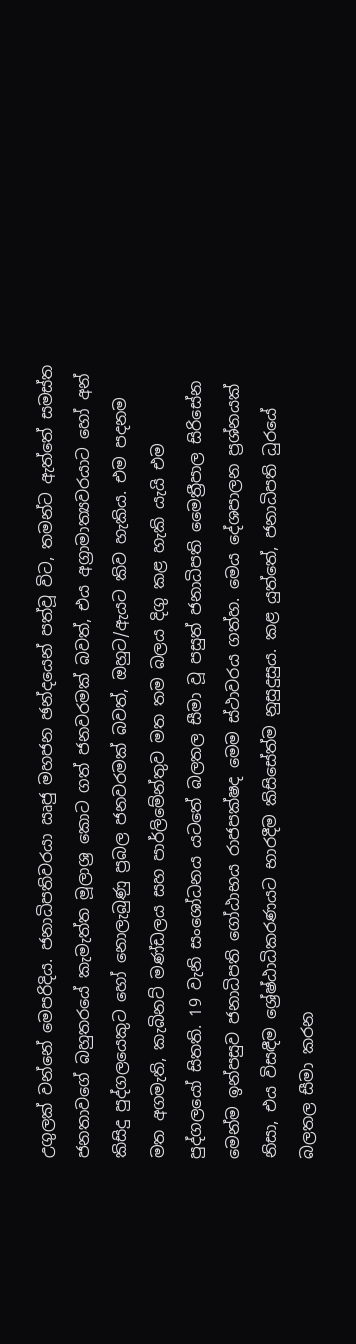උගුලක් වන්නේ මෙපරිදිය. ජනාධිපතිවරයා ඍජු මහජන ඡන්දයෙන් පත්වූ විට, තමන්ට ඇත්තේ සමස්ත ජනතාවගේ බහුතරයේ කැමැත්ත මූලාශ්‍ර කොට ගත් ජනවරමක් බවත්, එය අග්‍රාමාත්‍යවරයාට හෝ අන් කිසිදු පුද්ගලයෙකුට හෝ නොලැබුණු ප්‍රබල ජනවරමක් බවත්, ඔහුට/ඇයට කිව හැකිය. එම පදනම මත අගමැති, කැබිනට් මණ්ඩලය සහ පාර්ලිමේන්තුව මත තම බලය දිගු කළ හැකි යැයි එම පුද්ගලයෝ සිතති. 19 වැනි සංශෝධනය යටතේ බලතල සීමා වූ පසුත් ජනාධිපති මෛත්‍රීපාල සිරිසේන මෙන්ම ඉන්පසුව ජනාධිපති ගෝඨාභය රාජපක්ෂද මෙම ස්ථාවරය ගත්හ. මෙය දේශපාලන ප්‍රශ්නයක් නිසා, එය විසඳීම ශ්‍රේෂ්ඨාධිකරණයට භාරදීම කිසිසේත්ම නුසුදුසුය. කළ යුත්තේ, ජනාධිපති ධුරයේ බලතල සීමා කරන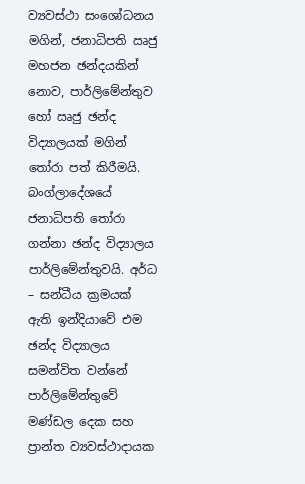ව්‍යවස්ථා සංශෝධනය මගින්, ජනාධිපති ඍජු මහජන ඡන්දයකින් නොව, පාර්ලිමේන්තුව හෝ ඍජු ඡන්ද විද්‍යාලයක් මගින් තෝරා පත් කිරීමයි. බංග්ලාදේශයේ ජනාධිපති තෝරා ගන්නා ඡන්ද විද්‍යාලය පාර්ලිමේන්තුවයි. අර්ධ – සන්ධීය ක්‍රමයක් ඇති ඉන්දියාවේ එම ඡන්ද විද්‍යාලය සමන්විත වන්නේ පාර්ලිමේන්තුවේ මණ්ඩල දෙක සහ ප්‍රාන්ත ව්‍යවස්ථාදායක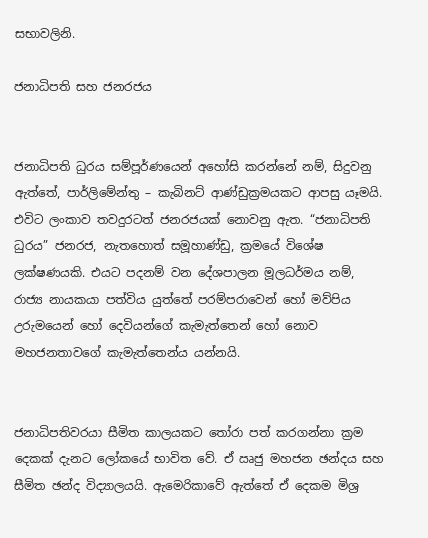සභාවලිනි.

ජනාධිපති සහ ජනරජය


ජනාධිපති ධුරය සම්පූර්ණයෙන් අහෝසි කරන්නේ නම්, සිදුවනු ඇත්තේ, පාර්ලිමේන්තු – කැබිනට් ආණ්ඩුක්‍රමයකට ආපසු යෑමයි. එවිට ලංකාව තවදුරටත් ජනරජයක් නොවනු ඇත. “ජනාධිපති ධුරය” ජනරජ, නැතහොත් සමූහාණ්ඩු, ක්‍රමයේ විශේෂ ලක්ෂණයකි. එයට පදනම් වන දේශපාලන මූලධර්මය නම්, රාජ්‍ය නායකයා පත්විය යුත්තේ පරම්පරාවෙන් හෝ මව්පිය උරුමයෙන් හෝ දෙවියන්ගේ කැමැත්තෙන් හෝ නොව මහජනතාවගේ කැමැත්තෙන්ය යන්නයි.


ජනාධිපතිවරයා සීමිත කාලයකට තෝරා පත් කරගන්නා ක්‍රම දෙකක් දැනට ලෝකයේ භාවිත වේ. ඒ ඍජු මහජන ඡන්දය සහ සීමිත ඡන්ද විද්‍යාලයයි. ඇමෙරිකාවේ ඇත්තේ ඒ දෙකම මිශ්‍ර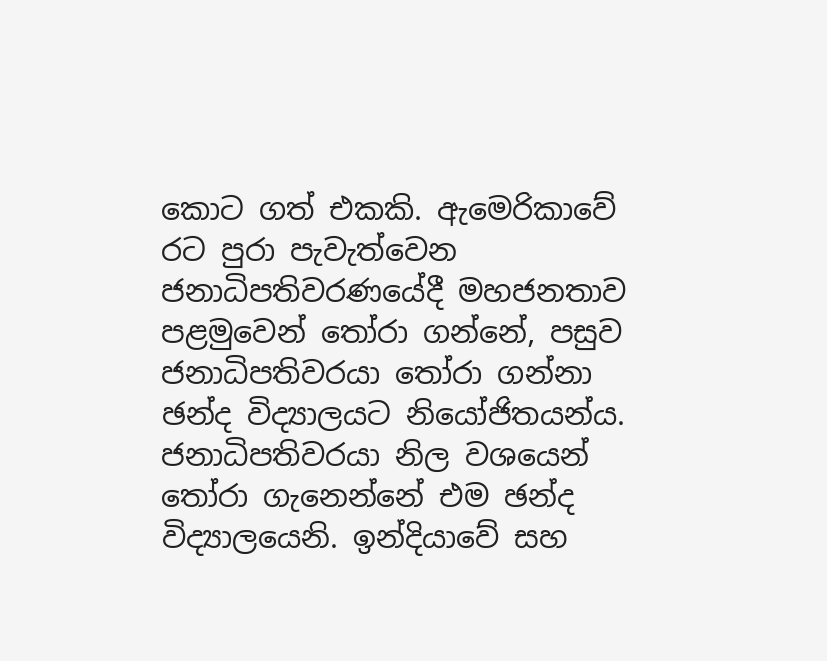කොට ගත් එකකි. ඇමෙරිකාවේ රට පුරා පැවැත්වෙන ජනාධිපතිවරණයේදී මහජනතාව පළමුවෙන් තෝරා ගන්නේ, පසුව ජනාධිපතිවරයා තෝරා ගන්නා ඡන්ද විද්‍යාලයට නියෝජිතයන්ය. ජනාධිපතිවරයා නිල වශයෙන් තෝරා ගැනෙන්නේ එම ඡන්ද විද්‍යාලයෙනි. ඉන්දියාවේ සහ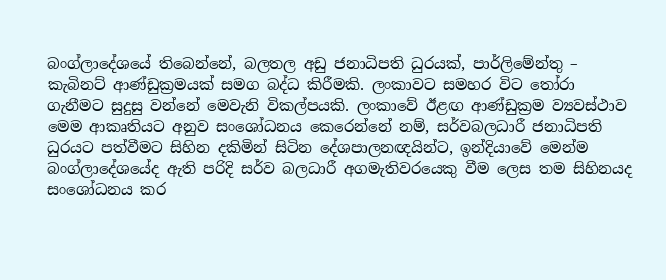බංග්ලාදේශයේ තිබෙන්නේ, බලතල අඩු ජනාධිපති ධුරයක්, පාර්ලිමේන්තු – කැබිනට් ආණ්ඩුක්‍රමයක් සමග බද්ධ කිරීමකි. ලංකාවට සමහර විට තෝරා ගැනීමට සුදුසු වන්නේ මෙවැනි විකල්පයකි. ලංකාවේ ඊළඟ ආණ්ඩුක්‍රම ව්‍යවස්ථාව මෙම ආකෘතියට අනුව සංශෝධනය කෙරෙන්නේ නම්, සර්වබලධාරී ජනාධිපති ධුරයට පත්වීමට සිහින දකිමින් සිටින දේශපාලනඥයින්ට, ඉන්දියාවේ මෙන්ම බංග්ලාදේශයේද ඇති පරිදි සර්ව බලධාරී අගමැතිවරයෙකු වීම ලෙස තම සිහිනයද සංශෝධනය කර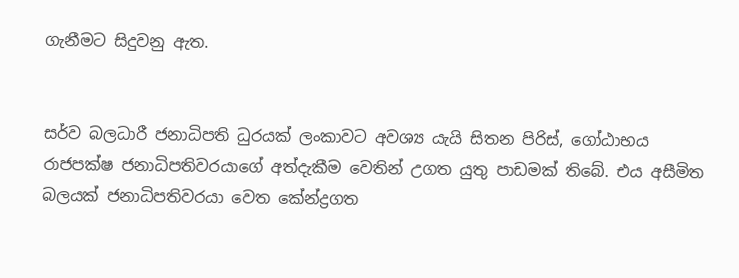ගැනීමට සිදුවනු ඇත.


සර්ව බලධාරී ජනාධිපති ධුරයක් ලංකාවට අවශ්‍ය යැයි සිතන පිරිස්, ගෝඨාභය රාජපක්ෂ ජනාධිපතිවරයාගේ අත්දැකීම වෙතින් උගත යුතු පාඩමක් තිබේ. එය අසීමිත බලයක් ජනාධිපතිවරයා වෙත කේන්ද්‍රගත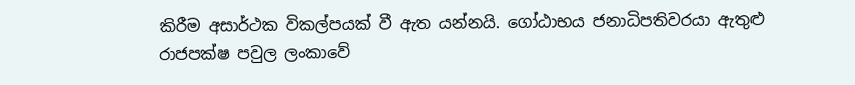කිරීම අසාර්ථක විකල්පයක් වී ඇත යන්නයි. ගෝඨාභය ජනාධිපතිවරයා ඇතුළු රාජපක්ෂ පවුල ලංකාවේ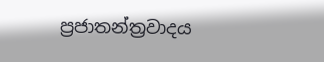ප්‍රජාතන්ත්‍රවාදය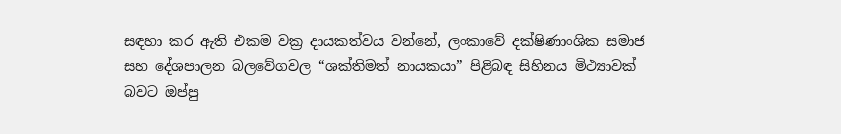සඳහා කර ඇති එකම වක්‍ර දායකත්වය වන්නේ, ලංකාවේ දක්ෂිණාංශික සමාජ සහ දේශපාලන බලවේගවල “ශක්තිමත් නායකයා” පිළිබඳ සිහිනය මිථ්‍යාවක් බවට ඔප්පු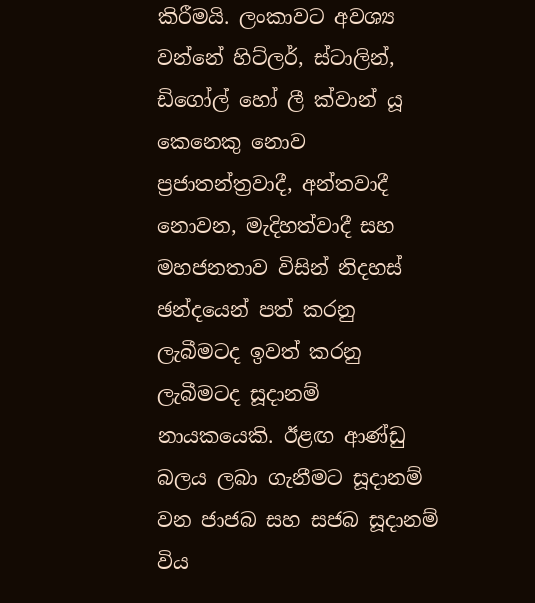කිරීමයි. ලංකාවට අවශ්‍ය වන්නේ හිට්ලර්, ස්ටාලින්, ඩිගෝල් හෝ ලී ක්වාන් යූ කෙනෙකු නොව ප්‍රජාතන්ත්‍රවාදී, අන්තවාදී නොවන, මැදිහත්වාදී සහ මහජනතාව විසින් නිදහස් ඡන්දයෙන් පත් කරනු ලැබීමටද ඉවත් කරනු ලැබීමටද සූදානම් නායකයෙකි. ඊළඟ ආණ්ඩු බලය ලබා ගැනීමට සූදානම් වන ජාජබ සහ සජබ සූදානම් විය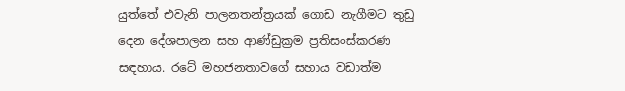යුත්තේ එවැනි පාලනතන්ත්‍රයක් ගොඩ නැගීමට තුඩු දෙන දේශපාලන සහ ආණ්ඩුක්‍රම ප්‍රතිසංස්කරණ සඳහාය. රටේ මහජනතාවගේ සහාය වඩාත්ම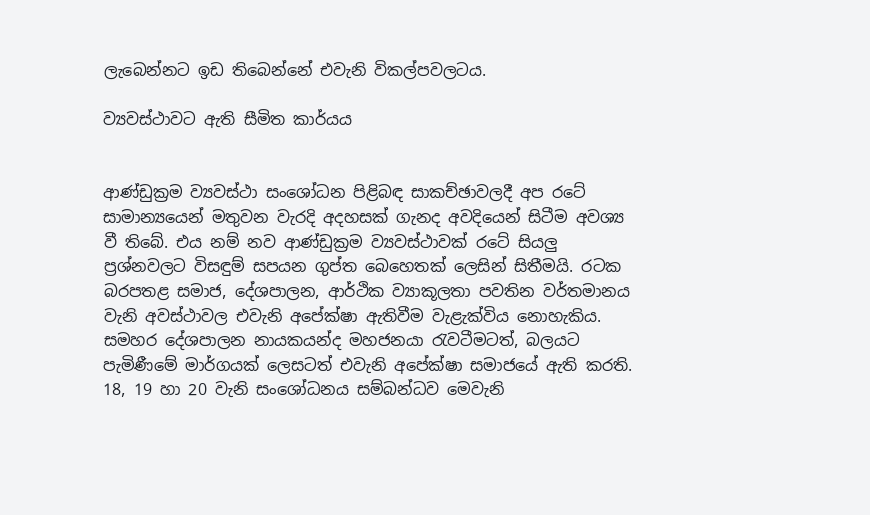ලැබෙන්නට ඉඩ තිබෙන්නේ එවැනි විකල්පවලටය.

ව්‍යවස්ථාවට ඇති සීමිත කාර්යය


ආණ්ඩුක්‍රම ව්‍යවස්ථා සංශෝධන පිළිබඳ සාකච්ඡාවලදී අප රටේ සාමාන්‍යයෙන් මතුවන වැරදි අදහසක් ගැනද අවදියෙන් සිටීම අවශ්‍ය වී තිබේ. එය නම් නව ආණ්ඩුක්‍රම ව්‍යවස්ථාවක් රටේ සියලු ප්‍රශ්නවලට විසඳුම් සපයන ගුප්ත බෙහෙතක් ලෙසින් සිතීමයි. රටක බරපතළ සමාජ, දේශපාලන, ආර්ථික ව්‍යාකූලතා පවතින වර්තමානය වැනි අවස්ථාවල එවැනි අපේක්ෂා ඇතිවීම වැළැක්විය නොහැකිය. සමහර දේශපාලන නායකයන්ද මහජනයා රැවටීමටත්, බලයට පැමිණීමේ මාර්ගයක් ලෙසටත් එවැනි අපේක්ෂා සමාජයේ ඇති කරති. 18, 19 හා 20 වැනි සංශෝධනය සම්බන්ධව මෙවැනි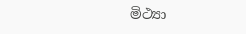මිථ්‍යා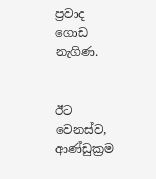ප්‍රවාද ගොඩ නැගිණ.


ඊට වෙනස්ව, ආණ්ඩුක්‍රම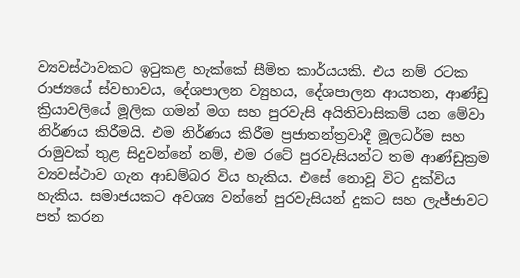ව්‍යවස්ථාවකට ඉටුකළ හැක්කේ සීමිත කාර්යයකි. එය නම් රටක රාජ්‍යයේ ස්වභාවය, දේශපාලන ව්‍යුහය, දේශපාලන ආයතන, ආණ්ඩු ක්‍රියාවලියේ මූලික ගමන් මග සහ පුරවැසි අයිතිවාසිකම් යන මේවා නිර්ණය කිරීමයි. එම නිර්ණය කිරීම ප්‍රජාතන්ත්‍රවාදී මූලධර්ම සහ රාමුවක් තුළ සිදුවන්නේ නම්, එම රටේ පුරවැසියන්ට තම ආණ්ඩුක්‍රම ව්‍යවස්ථාව ගැන ආඩම්බර විය හැකිය. එසේ නොවූ විට දුක්විය හැකිය. සමාජයකට අවශ්‍ය වන්නේ පුරවැසියන් දුකට සහ ලැජ්ජාවට පත් කරන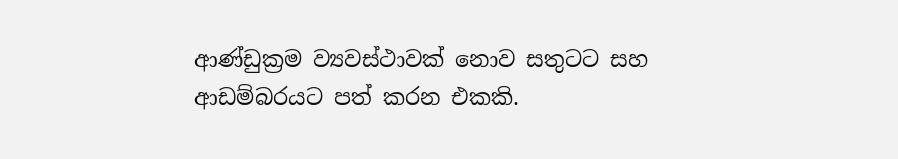ආණ්ඩුක්‍රම ව්‍යවස්ථාවක් නොව සතුටට සහ ආඩම්බරයට පත් කරන එකකි.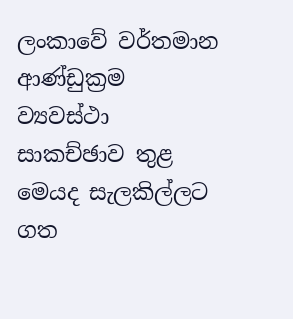ලංකාවේ වර්තමාන ආණ්ඩුක්‍රම ව්‍යවස්ථා සාකච්ඡාව තුළ මෙයද සැලකිල්ලට ගත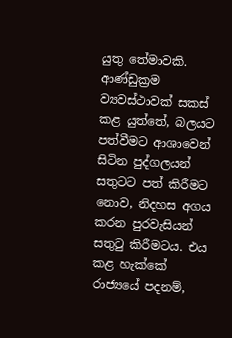යුතු තේමාවකි. ආණ්ඩුක්‍රම ව්‍යවස්ථාවක් සකස් කළ යුත්තේ, බලයට පත්වීමට ආශාවෙන් සිටින පුද්ගලයන් සතුටට පත් කිරීමට නොව, නිදහස අගය කරන පුරවැසියන් සතුටු කිරීමටය. එය කළ හැක්කේ රාජ්‍යයේ පදනම්,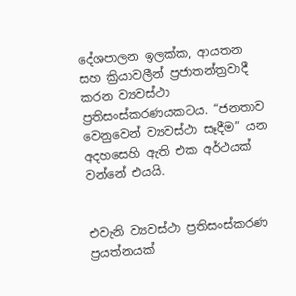දේශපාලන ඉලක්ක, ආයතන සහ ක්‍රියාවලීන් ප්‍රජාතන්ත්‍රවාදී කරන ව්‍යවස්ථා ප්‍රතිසංස්කරණයකටය. “ජනතාව වෙනුවෙන් ව්‍යවස්ථා සෑදීම” යන අදහසෙහි ඇති එක අර්ථයක් වන්නේ එයයි.


එවැනි ව්‍යවස්ථා ප්‍රතිසංස්කරණ ප්‍රයත්නයක්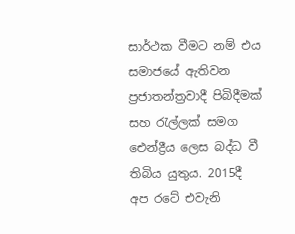සාර්ථක වීමට නම් එය සමාජයේ ඇතිවන ප්‍රජාතන්ත්‍රවාදී පිබිදීමක් සහ රැල්ලක් සමග ඓන්ද්‍රීය ලෙස බද්ධ වී තිබිය යුතුය. 2015දී අප රටේ එවැනි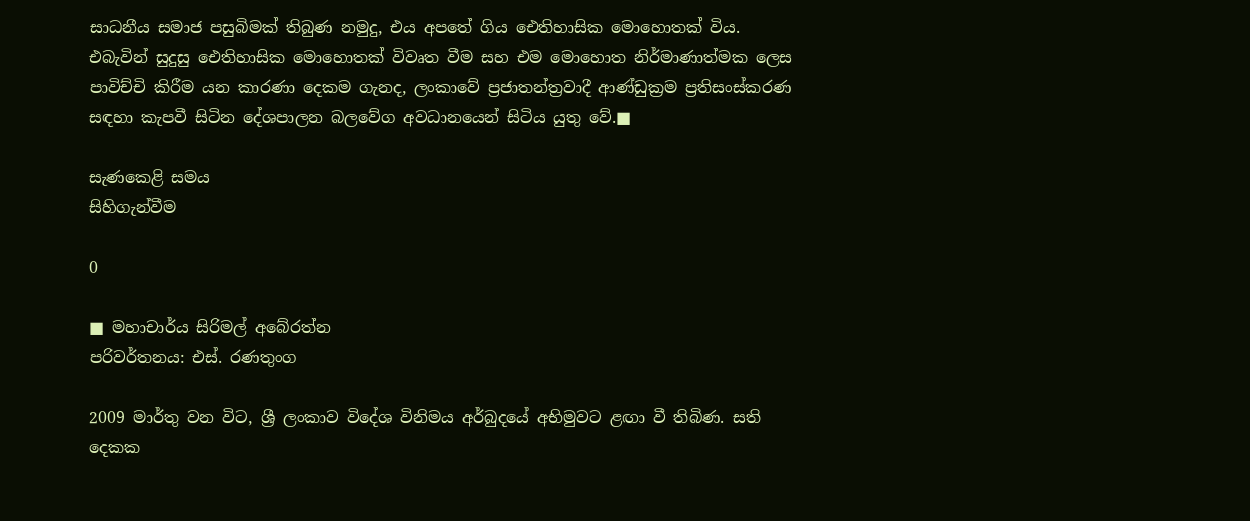සාධනීය සමාජ පසුබිමක් තිබුණ නමුදු, එය අපතේ ගිය ඓතිහාසික මොහොතක් විය. එබැවින් සුදුසු ඓතිහාසික මොහොතක් විවෘත වීම සහ එම මොහොත නිර්මාණාත්මක ලෙස පාවිච්චි කිරීම යන කාරණා දෙකම ගැනද, ලංකාවේ ප්‍රජාතන්ත්‍රවාදී ආණ්ඩුක්‍රම ප්‍රතිසංස්කරණ සඳහා කැපවී සිටින දේශපාලන බලවේග අවධානයෙන් සිටිය යුතු වේ.■

සැණකෙළි සමය
සිහිගැන්වීම

0

■ මහාචාර්ය සිරිමල් අබේරත්න
පරිවර්තනය: එස්. රණතුංග

2009 මාර්තු වන විට, ශ්‍රී ලංකාව විදේශ විනිමය අර්බුදයේ අභිමුවට ළඟා වී තිබිණ. සති දෙකක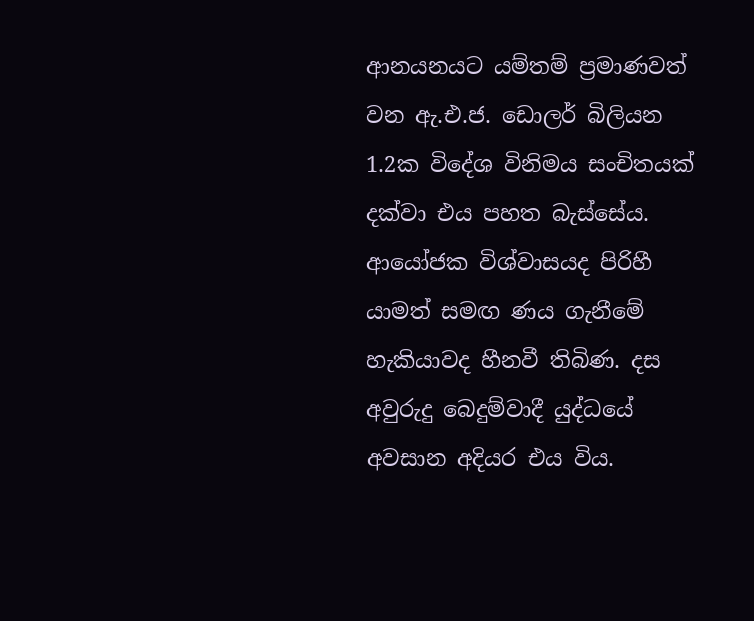ආනයනයට යම්තම් ප්‍රමාණවත් වන ඇ.එ.ජ. ඩොලර් බිලියන 1.2ක විදේශ විනිමය සංචිතයක් දක්වා එය පහත බැස්සේය. ආයෝජක විශ්වාසයද පිරිහී යාමත් සමඟ ණය ගැනීමේ හැකියාවද හීනවී තිබිණ. දස අවුරුදු බෙදුම්වාදී යුද්ධයේ අවසාන අදියර එය විය.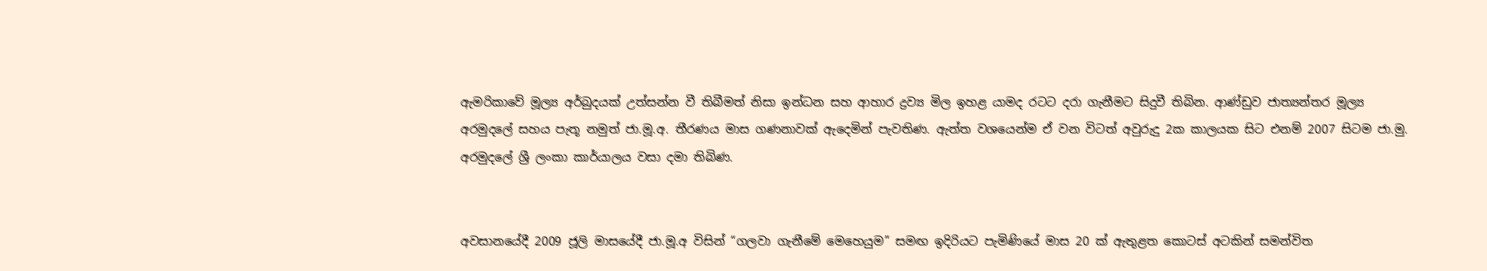ඇමරිකාවේ මූල්‍ය අර්බුදයක් උත්සන්න වී තිබීමත් නිසා ඉන්ධන සහ ආහාර ද්‍රව්‍ය මිල ඉහළ යාමද රටට දරා ගැනීමට සිදුවී තිබින. ආණ්ඩුව ජාත්‍යන්තර මූල්‍ය අරමුදලේ සහය පැතූ නමුත් ජා.මූ.අ. තීරණය මාස ගණනාවක් ඇදෙමින් පැවතිණ. ඇත්ත වශයෙන්ම ඒ වන විටත් අවුරුදු 2ක කාලයක සිට එනම් 2007 සිටම ජා.මු. අරමුදලේ ශ්‍රී ලංකා කාර්යාලය වසා දමා තිබිණ.


අවසානයේදී 2009 ජූලි මාසයේදී ජා.මූ.අ විසින් “ගලවා ගැනීමේ මෙහෙයුම” සමඟ ඉදිරියට පැමිණියේ මාස 20 ක් ඇතුළත කොටස් අටකින් සමන්විත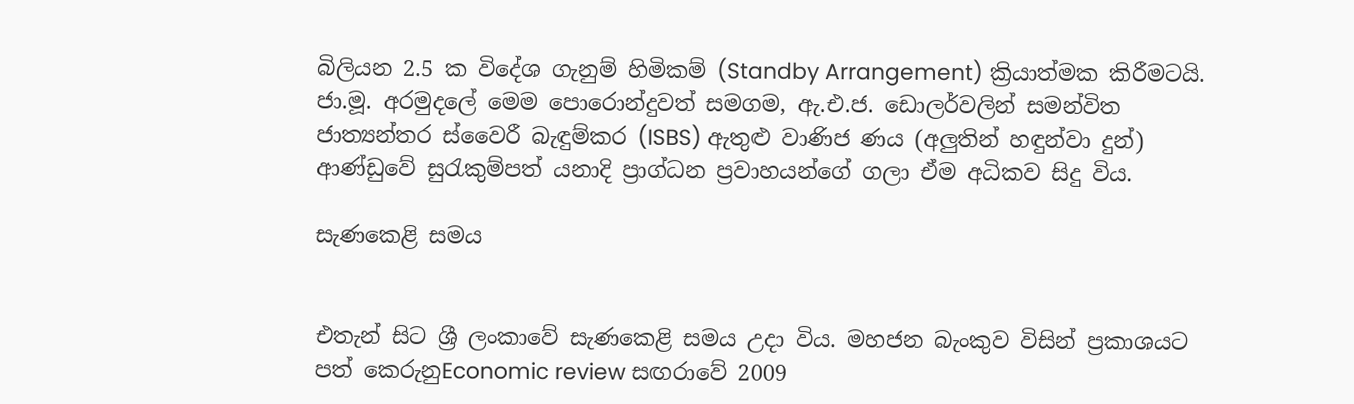බිලියන 2.5 ක විදේශ ගැනුම් හිමිකම් (Standby Arrangement) ක්‍රියාත්මක කිරීමටයි. ජා.මූ. අරමුදලේ මෙම පොරොන්දුවත් සමගම, ඇ.එ.ජ. ඩොලර්වලින් සමන්විත ජාත්‍යන්තර ස්වෛරී බැඳුම්කර (ISBS) ඇතුළු වාණිජ ණය (අලුතින් හඳුන්වා දුන්) ආණ්ඩුවේ සුරැකුම්පත් යනාදි ප්‍රාග්ධන ප්‍රවාහයන්ගේ ගලා ඒම අධිකව සිදු විය.

සැණකෙළි සමය


එතැන් සිට ශ්‍රී ලංකාවේ සැණකෙළි සමය උදා විය. මහජන බැංකුව විසින් ප්‍රකාශයට පත් කෙරුනුEconomic review සඟරාවේ 2009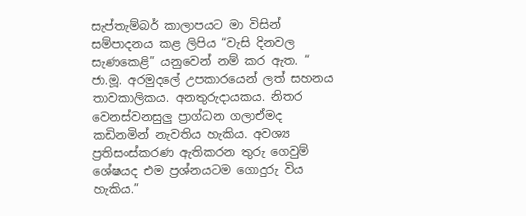සැප්තැම්බර් කාලාපයට මා විසින් සම්පාදනය කළ ලිපිය “වැසි දිනවල සැණකෙළි” යනුවෙන් නම් කර ඇත. “ ජා.මූ. අරමුදලේ උපකාරයෙන් ලත් සහනය තාවකාලිකය. අනතුරුදායකය. නිතර වෙනස්වනසුලු ප්‍රාග්ධන ගලාඒමද කඩිනමින් නැවතිය හැකිය. අවශ්‍ය ප්‍රතිසංස්කරණ ඇතිකරන තුරු ගෙවුම් ශේෂයද එම ප්‍රශ්නයටම ගොදුරු විය හැකිය.”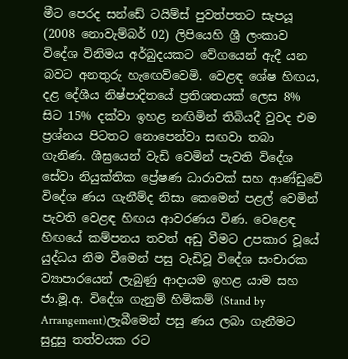මීට පෙරද සන්ඩේ ටයිම්ස් පුවත්පතට සැපයූ (2008 නොවැම්බර් 02) ලිපියෙහි ශ්‍රී ලංකාව විදේශ විනිමය අර්බුදයකට වේගයෙන් ඇදී යන බවට අනතුරු හැඟෙව්වෙමි. වෙළඳ ශේෂ හිඟය, දළ දේශීය නිෂ්පාදිතයේ ප්‍රතිශතයක් ලෙස 8% සිට 15% දක්වා ඉහළ නඟිමින් තිබියදී වුවද එම ප්‍රශ්නය පිටතට නොපෙන්වා සඟවා තබා ගැනිණ. ශීඝ්‍රයෙන් වැඩි වෙමින් පැවති විදේශ සේවා නියුක්තික ප්‍රේෂණ ධාරාවක් සහ ආණ්ඩුවේ විදේශ ණය ගැනීම්ද නිසා කෙමෙන් පළල් වෙමින් පැවති වෙළඳ හිඟය ආවරණය විණ. වෙළෙඳ හිඟයේ කම්පනය තවත් අඩු වීමට උපකාර වූයේ යුද්ධය නිම වීමෙන් පසු වැඩිවූ විදේශ සංචාරක ව්‍යාපාරයෙන් ලැබුණු ආදායම ඉහළ යාම සහ ජා.මූ.අ. විදේශ ගැනුම් හිමිකම් (Stand by Arrangement)ලැබීමෙන් පසු ණය ලබා ගැනීමට සුදුසු තත්වයක රට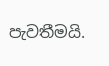පැවතීමයි.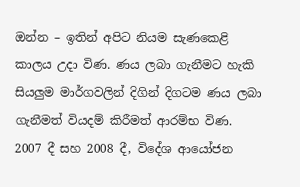ඔන්න – ඉතින් අපිට නියම සැණකෙළි කාලය උදා විණ. ණය ලබා ගැනීමට හැකි සියලුම මාර්ගවලින් දිගින් දිගටම ණය ලබා ගැනීමත් වියදම් කිරීමත් ආරම්භ විණ. 2007 දී සහ 2008 දී, විදේශ ආයෝජන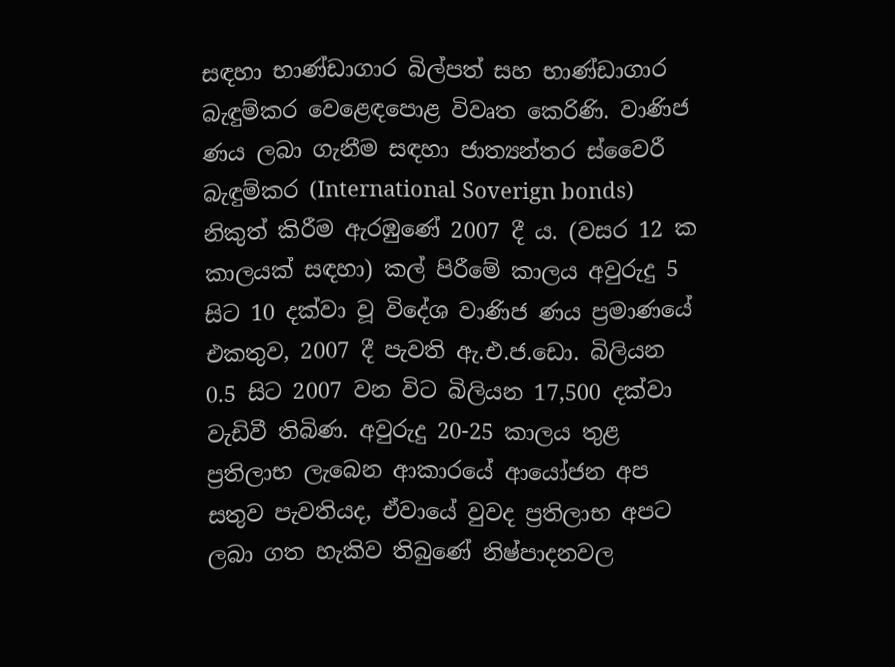සඳහා භාණ්ඩාගාර බිල්පත් සහ භාණ්ඩාගාර බැඳුම්කර වෙළෙඳපොළ විවෘත කෙරිණි. වාණිජ ණය ලබා ගැනීම සඳහා ජාත්‍යන්තර ස්වෛරී බැඳුම්කර (International Soverign bonds) නිකුත් කිරීම ඇරඹුණේ 2007 දී ය. (වසර 12 ක කාලයක් සඳහා) කල් පිරීමේ කාලය අවුරුදු 5 සිට 10 දක්වා වූ විදේශ වාණිජ ණය ප්‍රමාණයේ එකතුව, 2007 දී පැවති ඇ.එ.ජ.ඩො. බිලියන 0.5 සිට 2007 වන විට බිලියන 17,500 දක්වා වැඩිවී තිබිණ. අවුරුදු 20-25 කාලය තුළ ප්‍රතිලාභ ලැබෙන ආකාරයේ ආයෝජන අප සතුව පැවතියද, ඒවායේ වුවද ප්‍රතිලාභ අපට ලබා ගත හැකිව තිබුණේ නිෂ්පාදනවල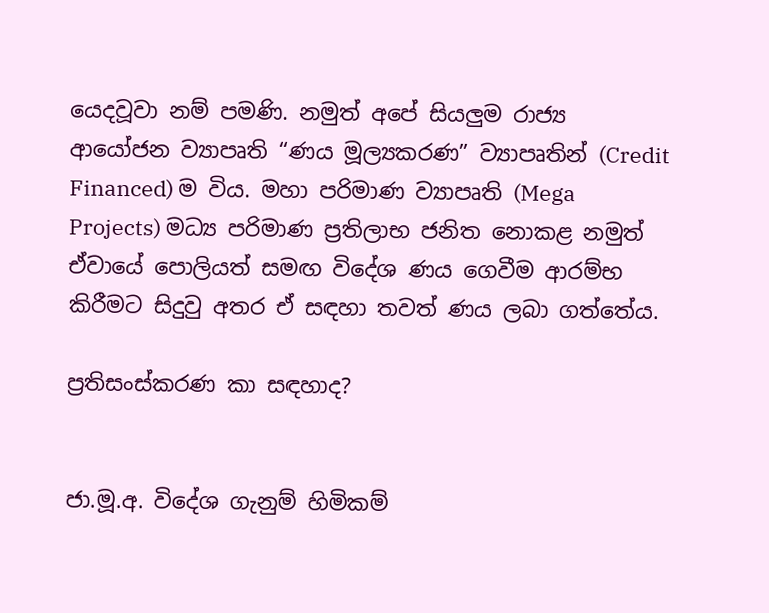යෙදවූවා නම් පමණි. නමුත් අපේ සියලුම රාජ්‍ය ආයෝජන ව්‍යාපෘති “ණය මූල්‍යකරණ” ව්‍යාපෘතින් (Credit Financed) ම විය. මහා පරිමාණ ව්‍යාපෘති (Mega Projects) මධ්‍ය පරිමාණ ප්‍රතිලාභ ජනිත නොකළ නමුත් ඒවායේ පොලියත් සමඟ විදේශ ණය ගෙවීම ආරම්භ කිරීමට සිදුවු අතර ඒ සඳහා තවත් ණය ලබා ගත්තේය.

ප්‍රතිසංස්කරණ කා සඳහාද?


ජා.මූ.අ. විදේශ ගැනුම් හිමිකම්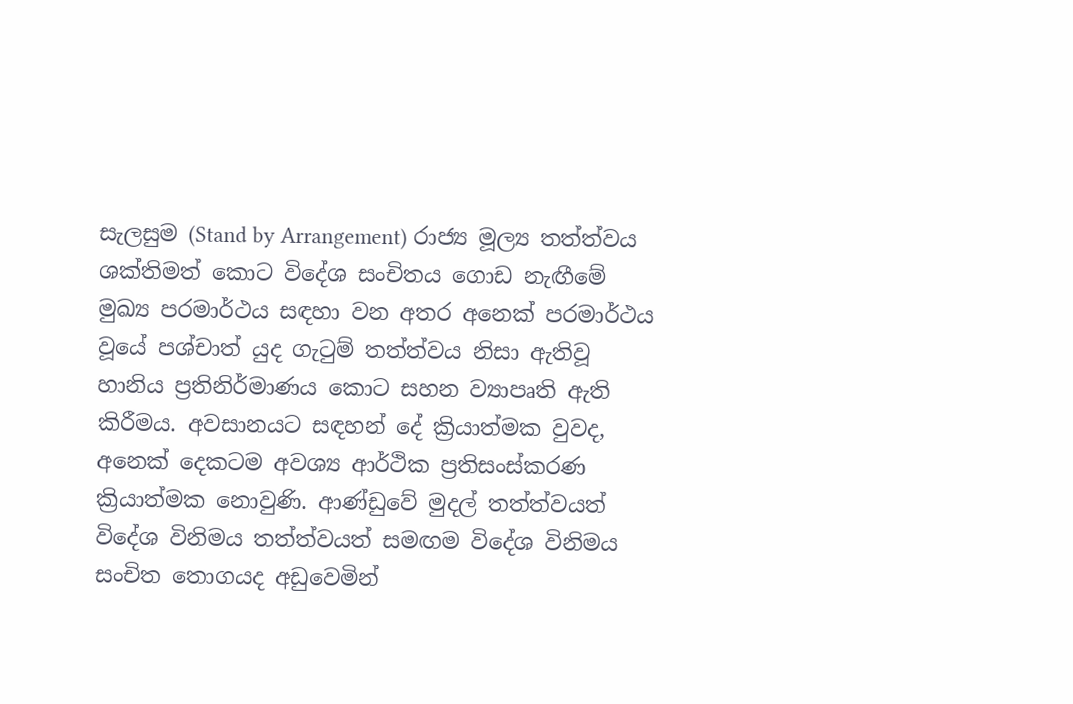සැලසුම (Stand by Arrangement) රාජ්‍ය මූල්‍ය තත්ත්වය ශක්තිමත් කොට විදේශ සංචිතය ගොඩ නැඟීමේ මුඛ්‍ය පරමාර්ථය සඳහා වන අතර අනෙක් පරමාර්ථය වූයේ පශ්චාත් යුද ගැටුම් තත්ත්වය නිසා ඇතිවූ හානිය ප්‍රතිනිර්මාණය කොට සහන ව්‍යාපෘති ඇති කිරීමය. අවසානයට සඳහන් දේ ක්‍රියාත්මක වුවද, අනෙක් දෙකටම අවශ්‍ය ආර්ථික ප්‍රතිසංස්කරණ ක්‍රියාත්මක නොවුණි. ආණ්ඩුවේ මුදල් තත්ත්වයත් විදේශ විනිමය තත්ත්වයත් සමඟම විදේශ විනිමය සංචිත තොගයද අඩුවෙමින්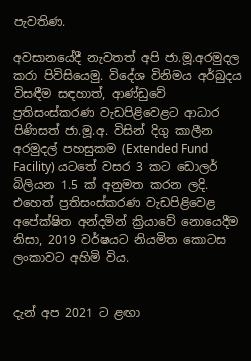පැවතිණ.

අවසානයේදී නැවතත් අපි ජා.මූ.අරමුදල කරා පිවිසියෙමු. විදේශ විනිමය අර්බුදය විසඳීම සඳහාත්, ආණ්ඩුවේ ප්‍රතිසංස්කරණ වැඩපිළිවෙළට ආධාර පිණිසත් ජා.මූ.අ. විසින් දිගු කාලීන අරමුදල් පහසුකම (Extended Fund Facility) යටතේ වසර 3 කට ඩොලර් බිලියන 1.5 ක් අනුමත කරන ලදි. එහෙත් ප්‍රතිසංස්කරණ වැඩපිළිවෙළ අපේක්ෂිත අන්දමින් ක්‍රියාවේ නොයෙදීම නිසා, 2019 වර්ෂයට නියමිත කොටස ලංකාවට අහිමි විය.


දැන් අප 2021 ට ළඟා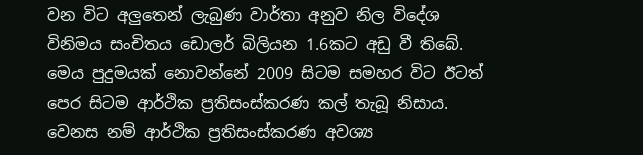වන විට අලුතෙන් ලැබුණ වාර්තා අනුව නිල විදේශ විනිමය සංචිතය ඩොලර් බිලියන 1.6කට අඩු වී තිබේ. මෙය පුදුමයක් නොවන්නේ 2009 සිටම සමහර විට ඊටත් පෙර සිටම ආර්ථික ප්‍රතිසංස්කරණ කල් තැබූ නිසාය. වෙනස නම් ආර්ථික ප්‍රතිසංස්කරණ අවශ්‍ය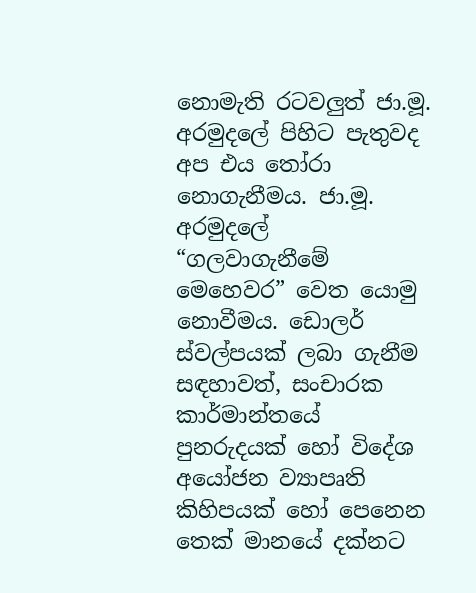නොමැති රටවලුත් ජා.මූ. අරමුදලේ පිහිට පැතුවද අප එය තෝරා නොගැනීමය. ජා.මූ. අරමුදලේ “ගලවාගැනීමේ මෙහෙවර” වෙත යොමු නොවීමය. ඩොලර් ස්වල්පයක් ලබා ගැනීම සඳහාවත්, සංචාරක කාර්මාන්තයේ පුනරුදයක් හෝ විදේශ අයෝජන ව්‍යාපෘති කිහිපයක් හෝ පෙනෙන තෙක් මානයේ දක්නට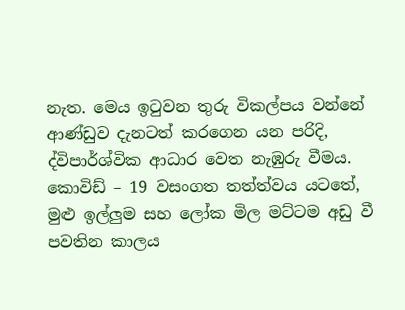නැත. මෙය ඉටුවන තුරු විකල්පය වන්නේ ආණ්ඩුව දැනටත් කරගෙන යන පරිදි, ද්විපාර්ශ්වික ආධාර වෙත නැඹුරු වීමය. කොවිඩ් – 19 වසංගත තත්ත්වය යටතේ, මුළු ඉල්ලුම සහ ලෝක මිල මට්ටම අඩු වී පවතින කාලය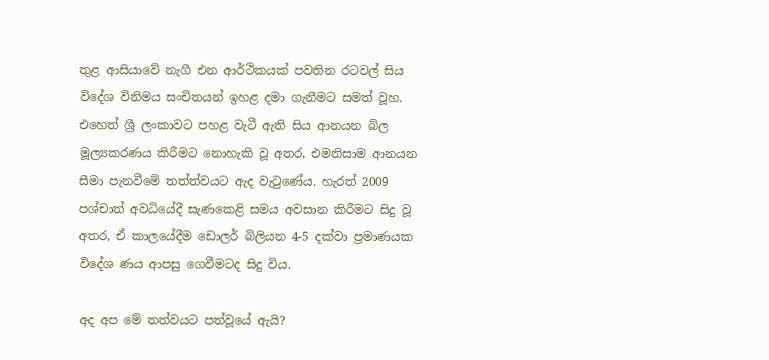තුළ ආසියාවේ නැගී එන ආර්ථිකයක් පවතින රටවල් සිය විදේශ විනිමය සංචිතයන් ඉහළ දමා ගැනීමට සමත් වූහ. එහෙත් ශ්‍රී ලංකාවට පහළ වැටී ඇති සිය ආනයන බිල මූල්‍යකරණය කිරීමට නොහැකි වූ අතර, එමනිසාම ආනයන සීමා පැනවීමේ තත්ත්වයට ඇද වැටුණේය. හැරත් 2009 පශ්චාත් අවධියේදී සැණකෙළි සමය අවසාන කිරීමට සිදු වූ අතර, ඒ කාලයේදීම ඩොලර් බිලියන 4-5 දක්වා ප්‍රමාණයක විදේශ ණය ආපසු ගෙවීමටද සිදු විය.

අද අප මේ තත්වයට පත්වූයේ ඇයි?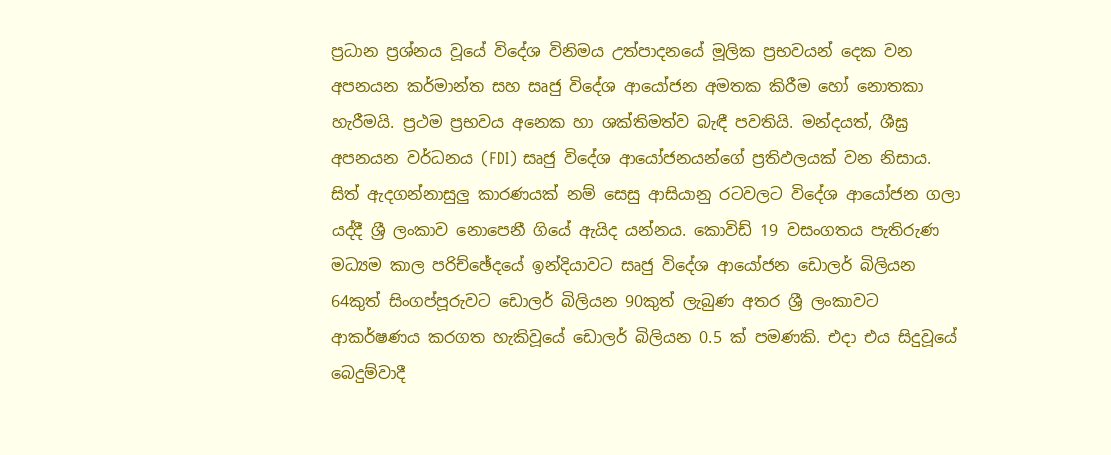ප්‍රධාන ප්‍රශ්නය වූයේ විදේශ විනිමය උත්පාදනයේ මූලික ප්‍රභවයන් දෙක වන අපනයන කර්මාන්ත සහ සෘජු විදේශ ආයෝජන අමතක කිරීම හෝ නොතකා හැරීමයි. ප්‍රථම ප්‍රභවය අනෙක හා ශක්තිමත්ව බැඳී පවතියි. මන්දයත්, ශීඝ්‍ර අපනයන වර්ධනය (FDI) සෘජු විදේශ ආයෝජනයන්ගේ ප්‍රතිඵලයක් වන නිසාය. සිත් ඇදගන්නාසුලු කාරණයක් නම් සෙසු ආසියානු රටවලට විදේශ ආයෝජන ගලා යද්දී ශ්‍රී ලංකාව නොපෙනී ගියේ ඇයිද යන්නය. කොවිඩ් 19 වසංගතය පැතිරුණ මධ්‍යම කාල පරිච්ඡේදයේ ඉන්දියාවට සෘජු විදේශ ආයෝජන ඩොලර් බිලියන 64කුත් සිංගප්පූරුවට ඩොලර් බිලියන 90කුත් ලැබුණ අතර ශ්‍රී ලංකාවට ආකර්ෂණය කරගත හැකිවූයේ ඩොලර් බිලියන 0.5 ක් පමණකි. එදා එය සිදුවූයේ බෙදුම්වාදී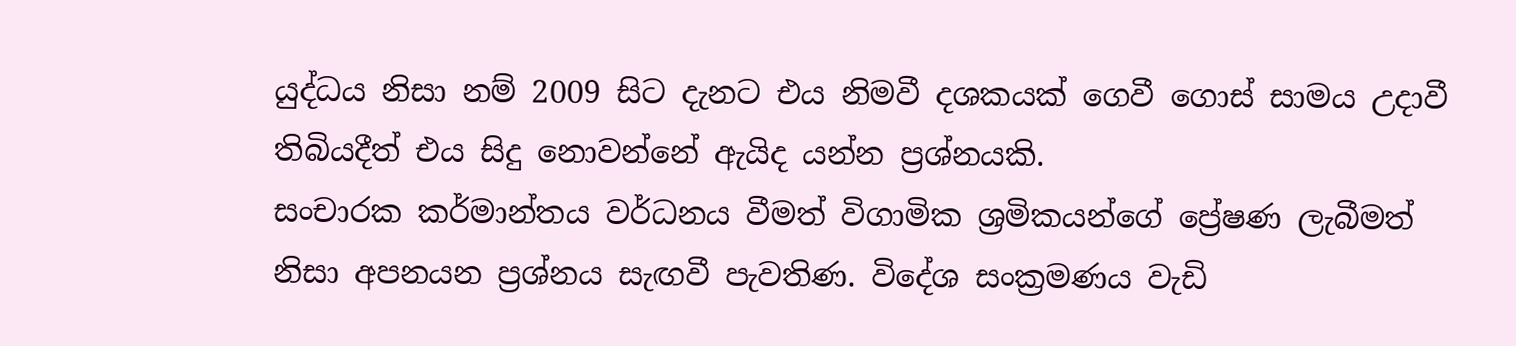යුද්ධය නිසා නම් 2009 සිට දැනට එය නිමවී දශකයක් ගෙවී ගොස් සාමය උදාවී තිබියදීත් එය සිදු නොවන්නේ ඇයිද යන්න ප්‍රශ්නයකි.
සංචාරක කර්මාන්තය වර්ධනය වීමත් විගාමික ශ්‍රමිකයන්ගේ ප්‍රේෂණ ලැබීමත් නිසා අපනයන ප්‍රශ්නය සැඟවී පැවතිණ. විදේශ සංක්‍රමණය වැඩි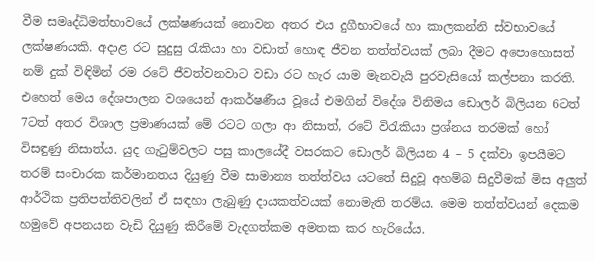වීම සමෘද්ධිමත්භාවයේ ලක්ෂණයක් නොවන අතර එය දුගීභාවයේ හා කාලකන්නි ස්වභාවයේ ලක්ෂණයකි. අදාළ රට සුදුසු රැකියා හා වඩාත් හොඳ ජීවන තත්ත්වයක් ලබා දීමට අපොහොසත් නම් දුක් විඳිමින් රම රටේ ජීවත්වනවාට වඩා රට හැර යාම මැනවැයි පුරවැසියෝ කල්පනා කරති. එහෙත් මෙය දේශපාලන වශයෙන් ආකර්ෂණීය වූයේ එමගින් විදේශ විනිමය ඩොලර් බිලියන 6ටත් 7ටත් අතර විශාල ප්‍රමාණයක් මේ රටට ගලා ආ නිසාත්, රටේ විරැකියා ප්‍රශ්නය තරමක් හෝ විසඳුණු නිසාත්ය. යුද ගැටුම්වලට පසු කාලයේදී වසරකට ඩොලර් බිලියන 4 – 5 දක්වා ඉපයීමට තරම් සංචාරක කර්මානතය දියුණු වීම සාමාන්‍ය තත්ත්වය යටතේ සිදුවූ අහම්බ සිදුවීමක් මිස අලුත් ආර්ථික ප්‍රතිපත්තිවලින් ඒ සඳහා ලැබුණු දායකත්වයක් නොමැති තරම්ය. මෙම තත්ත්වයන් දෙකම හමුවේ අපනයන වැඩි දියුණු කිරීමේ වැදගත්කම අමතක කර හැරියේය.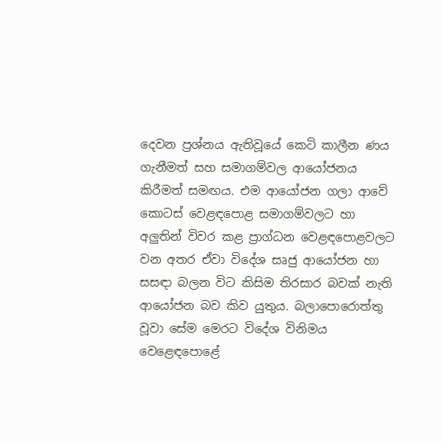දෙවන ප්‍රශ්නය ඇතිවූයේ කෙටි කාලීන ණය ගැනීමත් සහ සමාගම්වල ආයෝජනය කිරීමත් සමඟය. එම ආයෝජන ගලා ආවේ කොටස් වෙළඳපොළ සමාගම්වලට හා අලුතින් විවර කළ ප්‍රාග්ධන වෙළඳපොළවලට වන අතර ඒවා විදේශ සෘජු ආයෝජන හා සසඳා බලන විට කිසිම තිරසාර බවක් නැති ආයෝජන බව කිව යුතුය. බලාපොරොත්තු වූවා සේම මෙරට විදේශ විනිමය වෙළෙඳපොළේ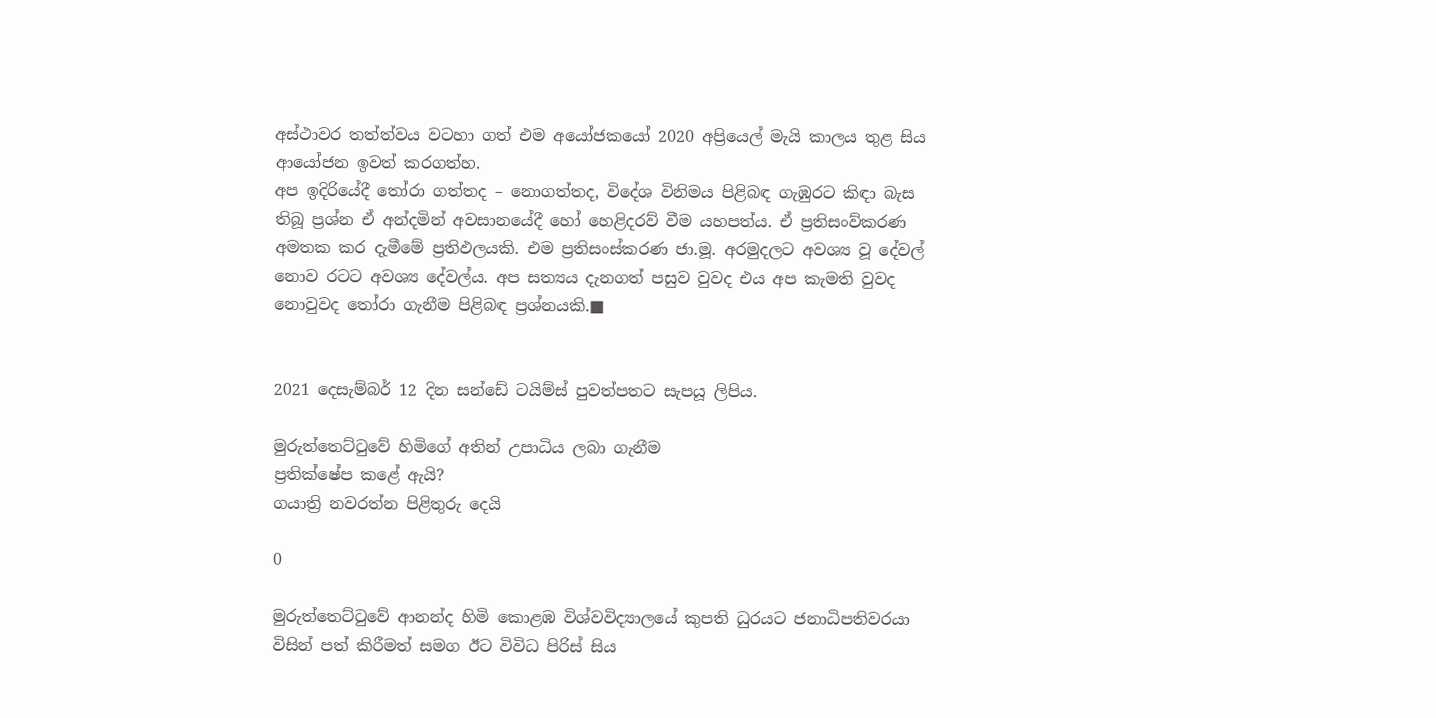අස්ථාවර තත්ත්වය වටහා ගත් එම අයෝජකයෝ 2020 අප්‍රියෙල් මැයි කාලය තුළ සිය ආයෝජන ඉවත් කරගත්හ.
අප ඉදිරියේදී තෝරා ගත්තද – නොගත්තද, විදේශ විනිමය පිළිබඳ ගැඹුරට කිඳා බැස තිබූ ප්‍රශ්න ඒ අන්දමින් අවසානයේදී හෝ හෙළිදරව් වීම යහපත්ය. ඒ ප්‍රතිසංව්කරණ අමතක කර දැමීමේ ප්‍රතිඵලයකි. එම ප්‍රතිසංස්කරණ ජා.මූ. අරමුදලට අවශ්‍ය වූ දේවල් නොව රටට අවශ්‍ය දේවල්ය. අප සත්‍යය දැනගත් පසුව වුවද එය අප කැමති වුවද නොවුවද තෝරා ගැනීම පිළිබඳ ප්‍රශ්නයකි.■


2021 දෙසැම්බර් 12 දින සන්ඩේ ටයිම්ස් පුවත්පතට සැපයූ ලිපිය.

මුරුත්තෙට්ටුවේ හිමිගේ අතින් උපාධිය ලබා ගැනීම
ප්‍රතික්ෂේප කළේ ඇයි?
ගයාත්‍රි නවරත්න පිළිතුරු දෙයි

0

මුරුත්තෙට්ටුවේ ආනන්ද හිමි කොළඹ විශ්වවිද්‍යාලයේ කුපති ධුරයට ජනාධිපතිවරයා විසින් පත් කිරීමත් සමග ඊට විවිධ පිරිස් සිය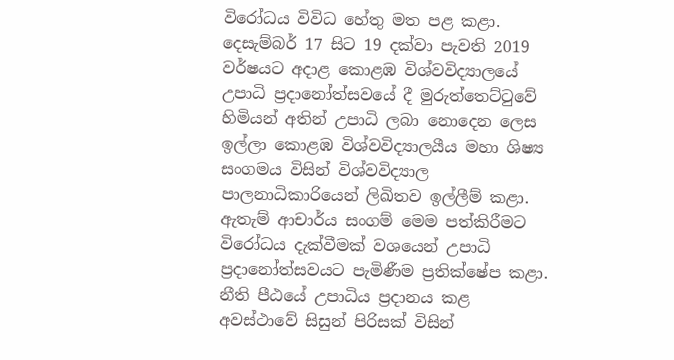විරෝධය විවිධ හේතු මත පළ කළා. දෙසැම්බර් 17 සිට 19 දක්වා පැවති 2019 වර්ෂයට අදාළ කොළඹ විශ්වවිද්‍යාලයේ උපාධි ප්‍රදානෝත්සවයේ දී මුරුත්තෙට්ටුවේ හිමියන් අතින් උපාධි ලබා නොදෙන ලෙස ඉල්ලා කොළඹ විශ්වවිද්‍යාලයීය මහා ශිෂ්‍ය සංගමය විසින් විශ්වවිද්‍යාල පාලනාධිකාරියෙන් ලිඛිතව ඉල්ලීම් කළා. ඇතැම් ආචාර්ය සංගම් මෙම පත්කිරීමට විරෝධය දැක්වීමක් වශයෙන් උපාධි ප්‍රදානෝත්සවයට පැමිණීම ප්‍රතික්ෂේප කළා. නීති පීඨයේ උපාධිය ප්‍රදානය කළ අවස්ථාවේ සිසුන් පිරිසක් විසින්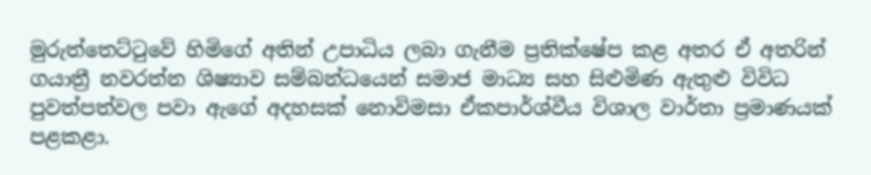මුරුත්තෙට්ටුවේ හිමිගේ අතින් උපාධිය ලබා ගැනීම ප්‍රතික්ෂේප කළ අතර ඒ අතරින් ගයාත්‍රී නවරත්න ශිෂ්‍යාව සම්බන්ධයෙන් සමාජ මාධ්‍ය සහ සිළුමිණ ඇතුළු විවිධ පුවත්පත්වල පවා ඇගේ අදහසක් නොවිමසා ඒකපාර්ශ්වීය විශාල වාර්තා ප්‍රමාණයක් පළකළා.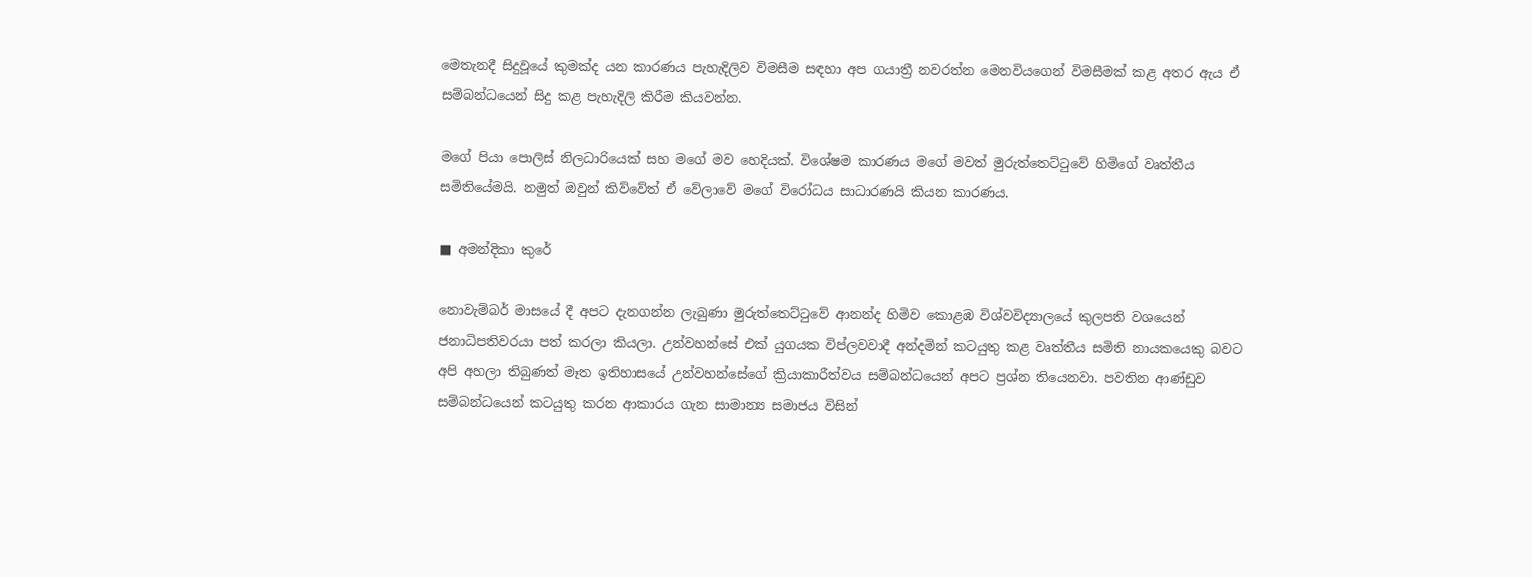මෙතැනදී සිදුවූයේ කුමක්ද යන කාරණය පැහැදිලිව විමසීම සඳහා අප ගයාත්‍රී නවරත්න මෙනවියගෙන් විමසීමක් කළ අතර ඇය ඒ සම්බන්ධයෙන් සිදු කළ පැහැදිලි කිරීම කියවන්න.

මගේ පියා පොලිස් නිලධාරියෙක් සහ මගේ මව හෙදියක්. විශේෂම කාරණය මගේ මවත් මුරුත්තෙට්ටුවේ හිමිගේ වෘත්තීය සමිතියේමයි. නමුත් ඔවුන් කිව්වේත් ඒ වේලාවේ මගේ විරෝධය සාධාරණයි කියන කාරණය.

■ අමන්දිකා කුරේ

නොවැම්බර් මාසයේ දී අපට දැනගන්න ලැබුණා මුරුත්තෙට්ටුවේ ආනන්ද හිමිව කොළඹ විශ්වවිද්‍යාලයේ කුලපති වශයෙන් ජනාධිපතිවරයා පත් කරලා කියලා. උන්වහන්සේ එක් යුගයක විප්ලවවාදී අන්දමින් කටයුතු කළ වෘත්තීය සමිති නායකයෙකු බවට අපි අහලා තිබුණත් මෑත ඉතිහාසයේ උන්වහන්සේගේ ක්‍රියාකාරීත්වය සම්බන්ධයෙන් අපට ප්‍රශ්න තියෙනවා. පවතින ආණ්ඩුව සම්බන්ධයෙන් කටයුතු කරන ආකාරය ගැන සාමාන්‍ය සමාජය විසින්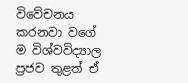විවේචනය කරනවා වගේ ම විශ්වවිද්‍යාල ප්‍රජව තුළත් ඒ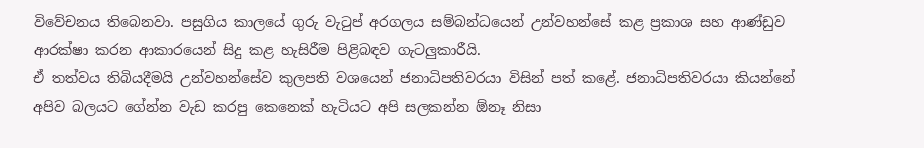විවේචනය තිබෙනවා. පසුගිය කාලයේ ගුරු වැටුප් අරගලය සම්බන්ධයෙන් උන්වහන්සේ කළ ප්‍රකාශ සහ ආණ්ඩුව ආරක්ෂා කරන ආකාරයෙන් සිදු කළ හැසිරීම පිළිබඳව ගැටලුකාරීයි.
ඒ තත්වය තිබියදීමයි උන්වහන්සේව කුලපති වශයෙන් ජනාධිපතිවරයා විසින් පත් කළේ. ජනාධිපතිවරයා කියන්නේ අපිව බලයට ගේන්න වැඩ කරපු කෙනෙක් හැටියට අපි සලකන්න ඕනෑ නිසා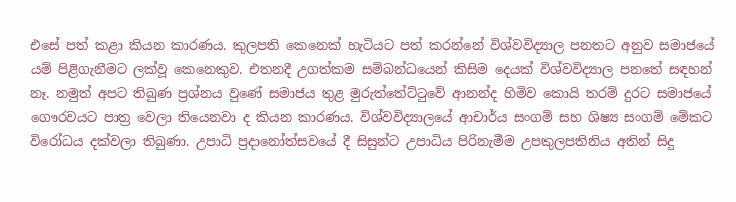එසේ පත් කළා කියන කාරණය. කුලපති කෙනෙක් හැටියට පත් කරන්නේ විශ්වවිද්‍යාල පනතට අනුව සමාජයේ යම් පිළිගැනීමට ලක්වූ කෙනෙකුව. එතනදී උගත්කම සම්බන්ධයෙන් කිසිම දෙයක් විශ්වවිද්‍යාල පනතේ සඳහන් නෑ. නමුත් අපට තිබුණ ප්‍රශ්නය වුණේ සමාජය තුළ මුරුත්තේට්ටුවේ ආනන්ද හිමිව කොයි තරම් දුරට සමාජයේ ගෞරවයට පාත්‍ර වෙලා තියෙනවා ද කියන කාරණය. විශ්වවිද්‍යාලයේ ආචාර්ය සංගම් සහ ශිෂ්‍ය සංගම් මේකට විරෝධය දක්වලා තිබුණා. උපාධි ප්‍රදානෝත්සවයේ දී සිසුන්ට උපාධිය පිරිනැමීම උපකුලපතිනිය අතින් සිදු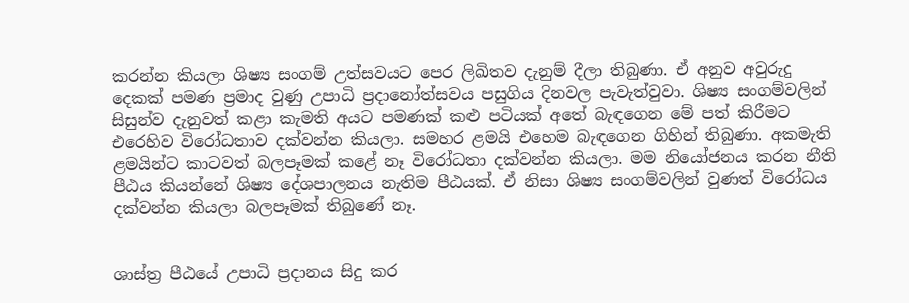කරන්න කියලා ශිෂ්‍ය සංගම් උත්සවයට පෙර ලිඛිතව දැනුම් දීලා තිබුණා. ඒ අනුව අවුරුදු දෙකක් පමණ ප්‍රමාද වුණු උපාධි ප්‍රදානෝත්සවය පසුගිය දිනවල පැවැත්වුවා. ශිෂ්‍ය සංගම්වලින් සිසුන්ව දැනුවත් කළා කැමති අයට පමණක් කළු පටියක් අතේ බැඳගෙන මේ පත් කිරීමට එරෙහිව විරෝධතාව දක්වන්න කියලා. සමහර ළමයි එහෙම බැඳගෙන ගිහින් තිබුණා. අකමැති ළමයින්ට කාටවත් බලපෑමක් කළේ නෑ විරෝධතා දක්වන්න කියලා. මම නියෝජනය කරන නීති පීඨය කියන්නේ ශිෂ්‍ය දේශපාලනය නැතිම පීඨයක්. ඒ නිසා ශිෂ්‍ය සංගම්වලින් වුණත් විරෝධය දක්වන්න කියලා බලපෑමක් තිබුණේ නෑ.


ශාස්ත්‍ර පීඨයේ උපාධි ප්‍රදානය සිදු කර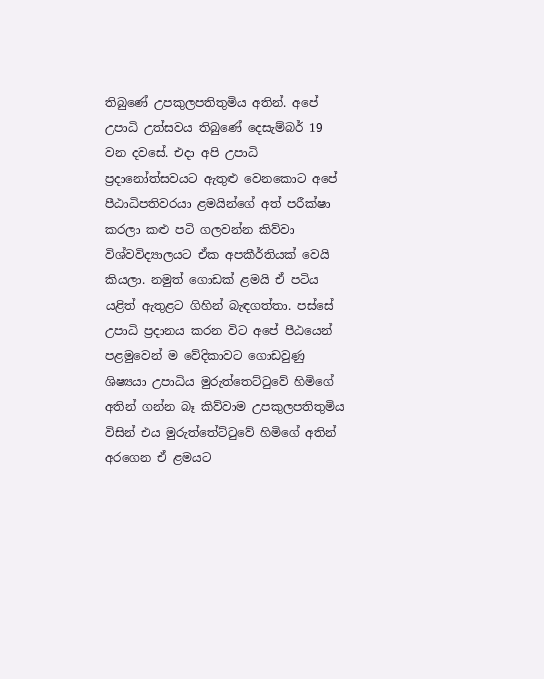තිබුණේ උපකුලපතිතුමිය අතින්. අපේ උපාධි උත්සවය තිබුණේ දෙසැම්බර් 19 වන දවසේ. එදා අපි උපාධි ප්‍රදානෝත්සවයට ඇතුළු වෙනකොට අපේ පීඨාධිපතිවරයා ළමයින්ගේ අත් පරීක්ෂා කරලා කළු පටි ගලවන්න කිව්වා විශ්වවිද්‍යාලයට ඒක අපකීර්තියක් වෙයි කියලා. නමුත් ගොඩක් ළමයි ඒ පටිය යළිත් ඇතුළට ගිහින් බැඳගත්තා. පස්සේ උපාධි ප්‍රදානය කරන විට අපේ පීඨයෙන් පළමුවෙන් ම වේදිකාවට ගොඩවුණු ශිෂ්‍යයා උපාධිය මුරුත්තෙට්ටුවේ හිමිගේ අතින් ගන්න බෑ කිව්වාම උපකුලපතිතුමිය විසින් එය මුරුත්තේට්ටුවේ හිමිගේ අතින් අරගෙන ඒ ළමයට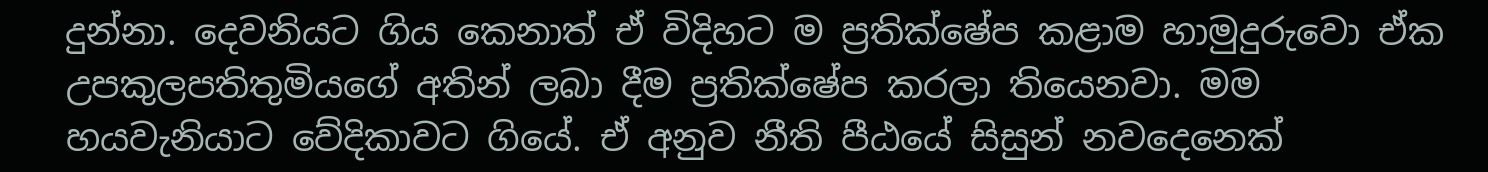දුන්නා. දෙවනියට ගිය කෙනාත් ඒ විදිහට ම ප්‍රතික්ෂේප කළාම හාමුදුරුවො ඒක උපකුලපතිතුමියගේ අතින් ලබා දීම ප්‍රතික්ෂේප කරලා තියෙනවා. මම හයවැනියාට වේදිකාවට ගියේ. ඒ අනුව නීති පීඨයේ සිසුන් නවදෙනෙක්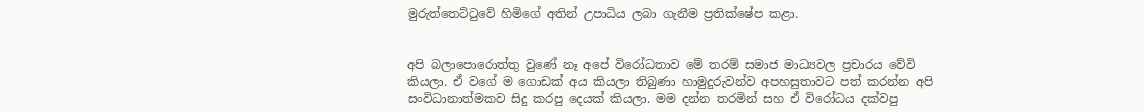මුරුත්තෙට්ටුවේ හිමිගේ අතින් උපාධිය ලබා ගැනීම ප්‍රතික්ෂේප කළා.


අපි බලාපොරොත්තු වුණේ නෑ අපේ විරෝධතාව මේ තරම් සමාජ මාධ්‍යවල ප්‍රචාරය වේවි කියලා. ඒ වගේ ම ගොඩක් අය කියලා තිබුණා හාමුදුරුවන්ව අපහසුතාවට පත් කරන්න අපි සංවිධානාත්මකව සිදු කරපු දෙයක් කියලා. මම දන්න තරමින් සහ ඒ විරෝධය දක්වපු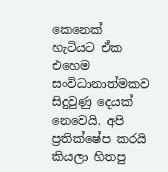කෙනෙක් හැටියට ඒක එහෙම සංවිධානාත්මකව සිදුවුණු දෙයක් නෙවෙයි. අපි ප්‍රතික්ෂේප කරයි කියලා හිතපු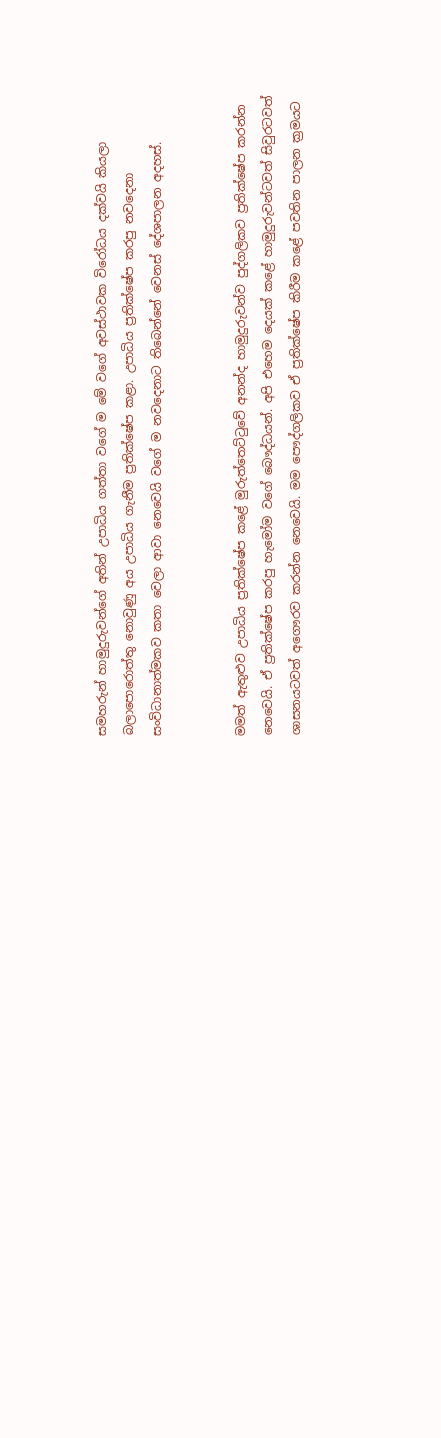සමහරුන් හාමුදුරුවන්ගේ අතින් උපාධිය ගත්තා වගේ ම මේ වගේ අවස්ථාවක විරෝධය දක්වයි කියලා බලාපොරොත්තු නොවුණු අය උපාධිය ගැනීම ප්‍රතික්ෂේප කළා. උපාධිය ප්‍රතික්ෂේප කරපු නවදෙනා සංවිධානාත්මකව කතා වෙලා ආවා නෙවෙයි වගේ ම නවදෙනාට තිබෙන්නේ වෙනස් දේශපාලන අදහස්.


මමත් ඇතුළුව උපාධිය ප්‍රතික්ෂේප කළේ මුරුත්තෙට්ටුවේ අනන්ද හාමුදුරුවන්ව පුද්ගලිකව ප්‍රතික්ෂේප කරන්න නෙවෙයි. ඒ ප්‍රතික්ෂේප කරපු හැමෝම වගේ බෞද්ධයන්. අපි එහෙම දෙයක් කළේ හාමුදුරුවන්ටවත් සිවුරටවත් ශාසනයටවත් අගෞරව කරන්න නෙවෙයි. මම පෞද්ගලිකව ඒ ප්‍රතික්ෂේප කිරීම කළේ පවතින පාලන ක්‍රමයට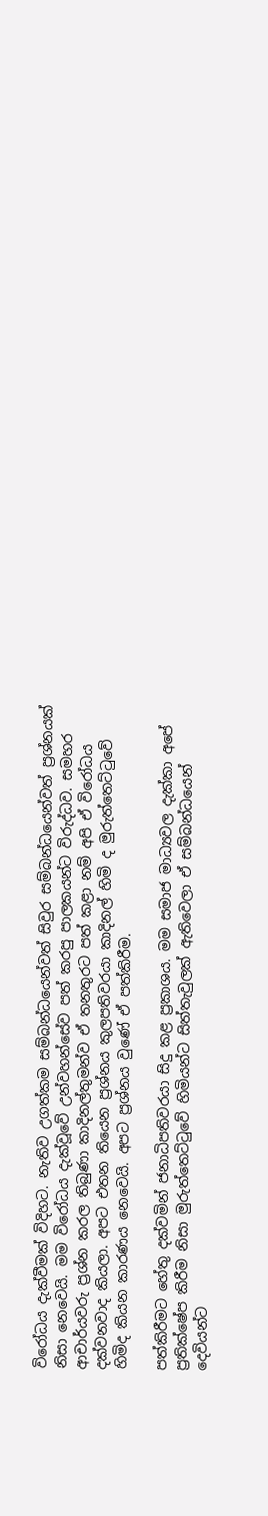විරෝධය දැක්වීමක් විදිහට. නැතිව උගත්කම සම්බන්ධයෙන්වත් සිවුර සම්බන්ධයෙන්වත් ප්‍රශ්නයක් නිසා නෙවෙයි. මම විරෝධය දැක්වූවේ උන්වහන්සේව පත් කරපු පාලකයන්ට විරුද්ධව. සමහර ආචාර්යවරු ප්‍රශ්න කරල තිබුණා කාදිනල්තුමන්ව ඒ තනතුරට පත් කළා නම් අපි ඒ විරෝධය දක්වනවාද කියලා. අපට එතන තියෙන ප්‍රශ්නය කුලපතිවරයා කාදිනල් හිමි ද මුරුත්තෙට්ටුවේ හිමිද කියන කාරණය නෙවෙයි. අපට ප්‍රශ්නය වුණේ ඒ පත්කිරීම.

පත්කිරීමට හේතු දක්වමින් ජනාධිපතිවරයා සිදු කළ ප්‍රකාශය. මම සමාජ මාධ්‍යවල දැක්කා අපේ ප්‍රතික්ෂේප කිරීම නිසා මුරුත්තෙට්ටුවේ හිමියන්ට සිත්තැවුලක් ඇතිවෙලා ඒ සම්බන්ධයෙන් දෙවියන්ට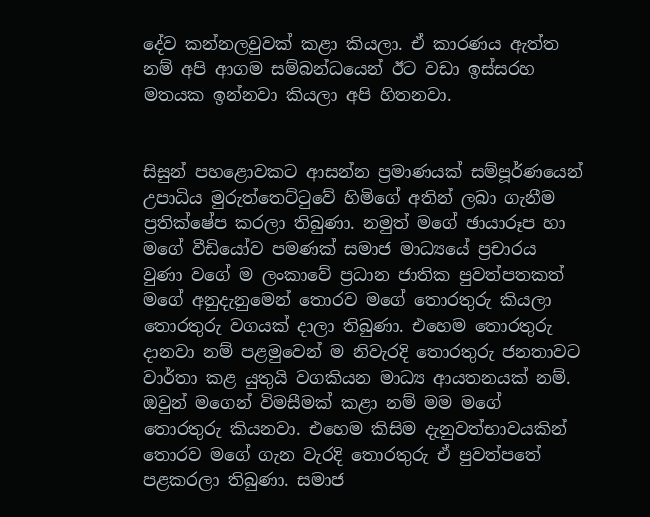දේව කන්නලවුවක් කළා කියලා. ඒ කාරණය ඇත්ත නම් අපි ආගම සම්බන්ධයෙන් ඊට වඩා ඉස්සරහ මතයක ඉන්නවා කියලා අපි හිතනවා.


සිසුන් පහළොවකට ආසන්න ප්‍රමාණයක් සම්පූර්ණයෙන් උපාධිය මුරුත්තෙට්ටුවේ හිමිගේ අතින් ලබා ගැනීම ප්‍රතික්ෂේප කරලා තිබුණා. නමුත් මගේ ඡායාරූප හා මගේ වීඩියෝව පමණක් සමාජ මාධ්‍යයේ ප්‍රචාරය වුණා වගේ ම ලංකාවේ ප්‍රධාන ජාතික පුවත්පතකත් මගේ අනුදැනුමෙන් තොරව මගේ තොරතුරු කියලා තොරතුරු වගයක් දාලා තිබුණා. එහෙම තොරතුරු දානවා නම් පළමුවෙන් ම නිවැරදි තොරතුරු ජනතාවට වාර්තා කළ යුතුයි වගකියන මාධ්‍ය ආයතනයක් නම්. ඔවුන් මගෙන් විමසීමක් කළා නම් මම මගේ තොරතුරු කියනවා. එහෙම කිසිම දැනුවත්භාවයකින් තොරව මගේ ගැන වැරදි තොරතුරු ඒ පුවත්පතේ පළකරලා තිබුණා. සමාජ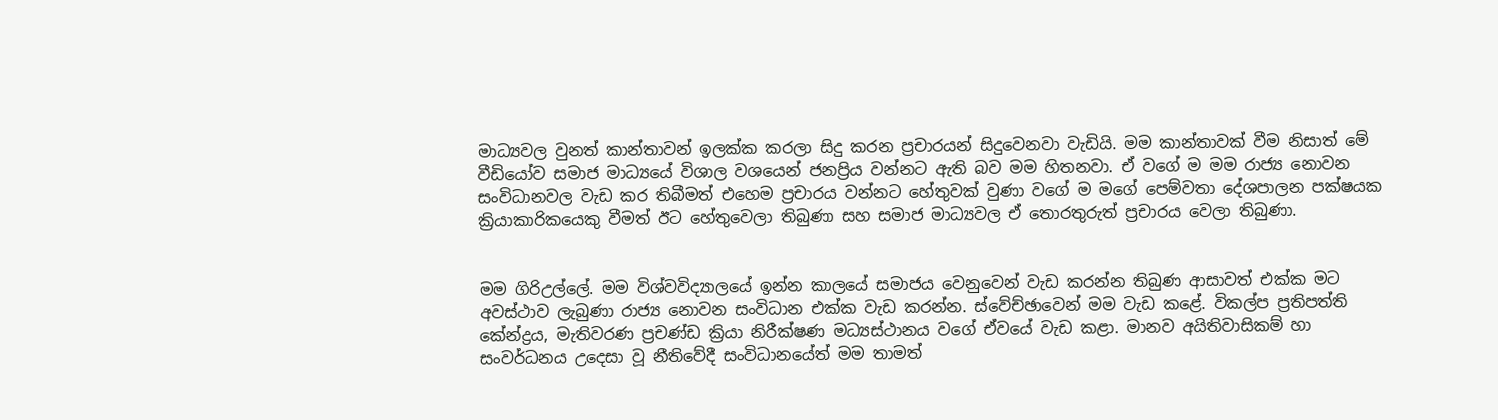මාධ්‍යවල වුනත් කාන්තාවන් ඉලක්ක කරලා සිදු කරන ප්‍රචාරයන් සිදුවෙනවා වැඩියි. මම කාන්තාවක් වීම නිසාත් මේ වීඩියෝව සමාජ මාධ්‍යයේ විශාල වශයෙන් ජනප්‍රිය වන්නට ඇති බව මම හිතනවා. ඒ වගේ ම මම රාජ්‍ය නොවන සංවිධානවල වැඩ කර තිබීමත් එහෙම ප්‍රචාරය වන්නට හේතුවක් වුණා වගේ ම මගේ පෙම්වතා දේශපාලන පක්ෂයක ක්‍රියාකාරිකයෙකු වීමත් ඊට හේතුවෙලා තිබුණා සහ සමාජ මාධ්‍යවල ඒ තොරතුරුත් ප්‍රචාරය වෙලා තිබුණා.


මම ගිරිඋල්ලේ. මම විශ්වවිද්‍යාලයේ ඉන්න කාලයේ සමාජය වෙනුවෙන් වැඩ කරන්න තිබුණ ආසාවත් එක්ක මට අවස්ථාව ලැබුණා රාජ්‍ය නොවන සංවිධාන එක්ක වැඩ කරන්න. ස්වේච්ඡාවෙන් මම වැඩ කළේ. විකල්ප ප්‍රතිපත්ති කේන්ද්‍රය, මැතිවරණ ප්‍රචණ්ඩ ක්‍රියා නිරීක්ෂණ මධ්‍යස්ථානය වගේ ඒවයේ වැඩ කළා. මානව අයිතිවාසිකම් හා සංවර්ධනය උදෙසා වූ නීතිවේදී සංවිධානයේත් මම තාමත්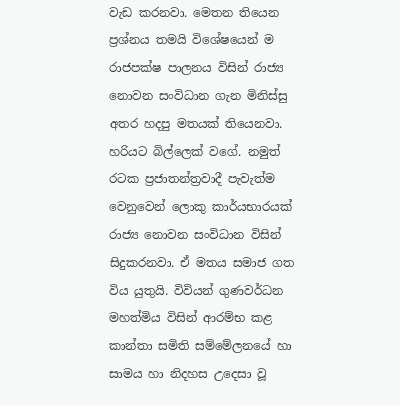වැඩ කරනවා. මෙතන තියෙන ප්‍රශ්නය තමයි විශේෂයෙන් ම රාජපක්ෂ පාලනය විසින් රාජ්‍ය නොවන සංවිධාන ගැන මිනිස්සු අතර හදපු මතයක් තියෙනවා. හරියට බිල්ලෙක් වගේ. නමුත් රටක ප්‍රජාතන්ත්‍රවාදී පැවැත්ම වෙනුවෙන් ලොකු කාර්යභාරයක් රාජ්‍ය නොවන සංවිධාන විසින් සිදුකරනවා. ඒ මතය සමාජ ගත විය යුතුයි. විවියන් ගුණවර්ධන මහත්මිය විසින් ආරම්භ කළ කාන්තා සමිති සම්මේලනයේ හා සාමය හා නිදහස උදෙසා වූ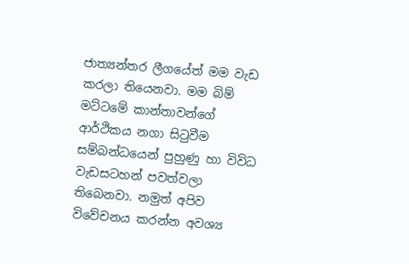ජාත්‍යන්තර ලීගයේත් මම වැඩ කරලා තියෙනවා. මම බිම් මට්ටමේ කාන්තාවන්ගේ ආර්ථිකය නගා සිටුවීම සම්බන්ධයෙන් පුහුණු හා විවිධ වැඩසටහන් පවත්වලා තිබෙනවා. නමුත් අපිව විවේචනය කරන්න අවශ්‍ය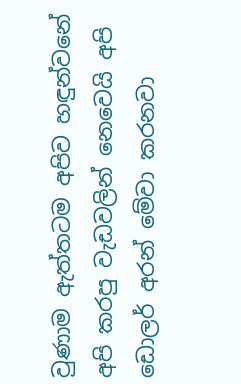වුණාම ඇත්තටම අපිව හඳුන්වනේ අපි කරපු වැඩවලින් නෙවෙයි අපි ඩොලර් අරන් මේවා කරනවා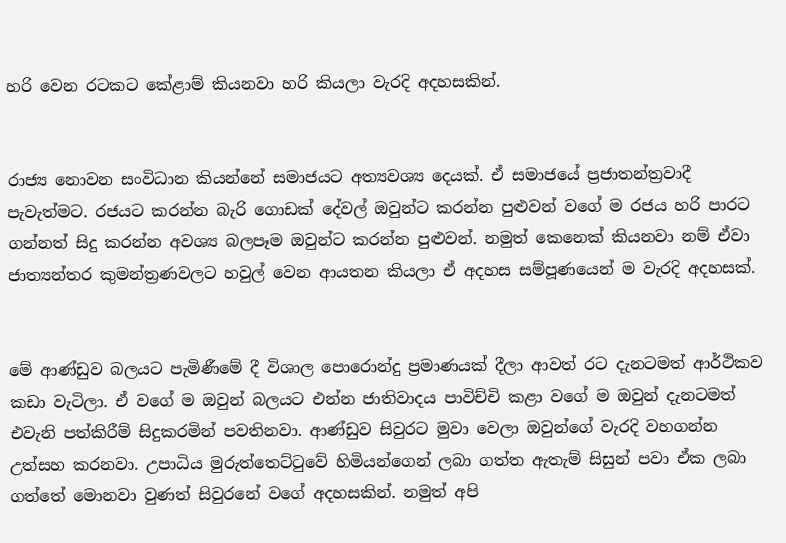හරි වෙන රටකට කේළාම් කියනවා හරි කියලා වැරදි අදහසකින්.


රාජ්‍ය නොවන සංවිධාන කියන්නේ සමාජයට අත්‍යවශ්‍ය දෙයක්. ඒ සමාජයේ ප්‍රජාතන්ත්‍රවාදී පැවැත්මට. රජයට කරන්න බැරි ගොඩක් දේවල් ඔවුන්ට කරන්න පුළුවන් වගේ ම රජය හරි පාරට ගන්නත් සිදු කරන්න අවශ්‍ය බලපෑම ඔවුන්ට කරන්න පුළුවන්. නමුත් කෙනෙක් කියනවා නම් ඒවා ජාත්‍යන්තර කුමන්ත්‍රණවලට හවුල් වෙන ආයතන කියලා ඒ අදහස සම්පූණයෙන් ම වැරදි අදහසක්.


මේ ආණ්ඩුව බලයට පැමිණීමේ දී විශාල පොරොන්දු ප්‍රමාණයක් දීලා ආවත් රට දැනටමත් ආර්ථිකව කඩා වැටිලා. ඒ වගේ ම ඔවුන් බලයට එන්න ජාතිවාදය පාවිච්චි කළා වගේ ම ඔවුන් දැනටමත් එවැනි පත්කිරීම් සිදුකරමින් පවතිනවා. ආණ්ඩුව සිවුරට මුවා වෙලා ඔවුන්ගේ වැරදි වහගන්න උත්සහ කරනවා. උපාධිය මුරුත්තෙට්ටුවේ හිමියන්ගෙන් ලබා ගත්ත ඇතැම් සිසුන් පවා ඒක ලබා ගත්තේ මොනවා වුණත් සිවුරනේ වගේ අදහසකින්. නමුත් අපි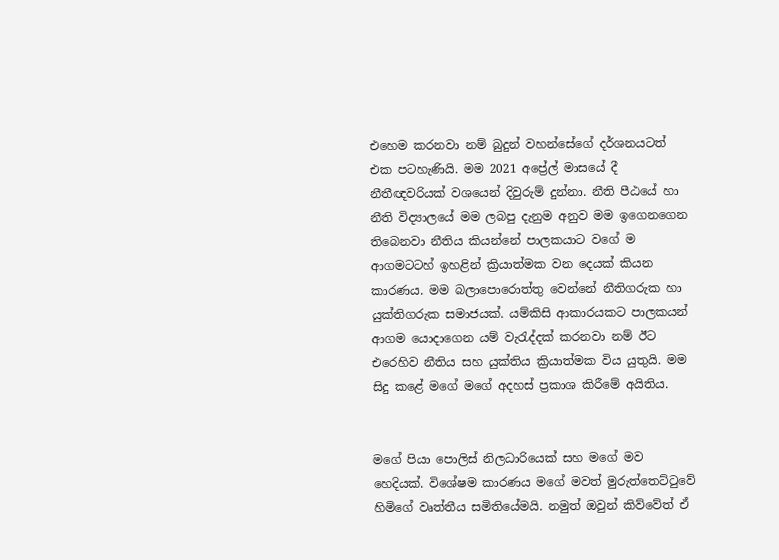එහෙම කරනවා නම් බුදුන් වහන්සේගේ දර්ශනයටත් එක පටහැණියි. මම 2021 අප්‍රේල් මාසයේ දී නීතීඥවරියක් වශයෙන් දිවුරුම් දුන්නා. නීති පීඨයේ හා නීති විද්‍යාලයේ මම ලබපු දැනුම අනුව මම ඉගෙනගෙන තිබෙනවා නීතිය කියන්නේ පාලකයාට වගේ ම ආගමටටහ් ඉහළින් ක්‍රියාත්මක වන දෙයක් කියන කාරණය. මම බලාපොරොත්තු වෙන්නේ නීතිගරුක හා යුක්තිගරුක සමාජයක්. යම්කිසි ආකාරයකට පාලකයන් ආගම යොදාගෙන යම් වැරැද්දක් කරනවා නම් ඊට එරෙහිව නීතිය සහ යුක්තිය ක්‍රියාත්මක විය යුතුයි. මම සිදු කළේ මගේ මගේ අදහස් ප්‍රකාශ කිරීමේ අයිතිය.


මගේ පියා පොලිස් නිලධාරියෙක් සහ මගේ මව හෙදියක්. විශේෂම කාරණය මගේ මවත් මුරුත්තෙට්ටුවේ හිමිගේ වෘත්තීය සමිතියේමයි. නමුත් ඔවුන් කිව්වේත් ඒ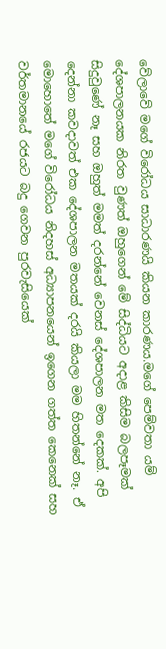වේලාවේ මගේ විරෝධය සාධාරණයි කියන කාරණය.මගේ පෙම්වතා යම් දේශපාලනයක නිරත වුණත් ඔහුගෙන් මේ සිද්ධියට අදාළ කිසිම බලපෑමක් සිදුවුණේ නෑ සහ ඔහුත් මමත් දරන්නේ වෙනස් දේශපාලන මත දෙකක්. අපි දෙන්නා කවදාවත් එක දේශපාලන මතයක් දරයි කියලා මම හිතන්නේ නෑ. ඒ මොහොතේ මගේ විරෝධය නිදහස් අධ්‍යාපනයෙන් ඉගෙන ගත්ත කෙනෙක් සහ වර්තමානයේ රජයට බදු ගෙවන පුරවැසියෙක්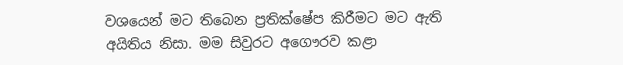වශයෙන් මට තිබෙන ප්‍රතික්ෂේප කිරීමට මට ඇති අයිතිය නිසා. මම සිවුරට අගෞරව කළා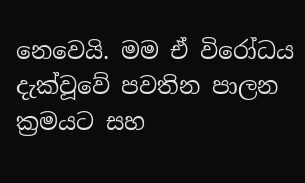නෙවෙයි. මම ඒ විරෝධය දැක්වූවේ පවතින පාලන ක්‍රමයට සහ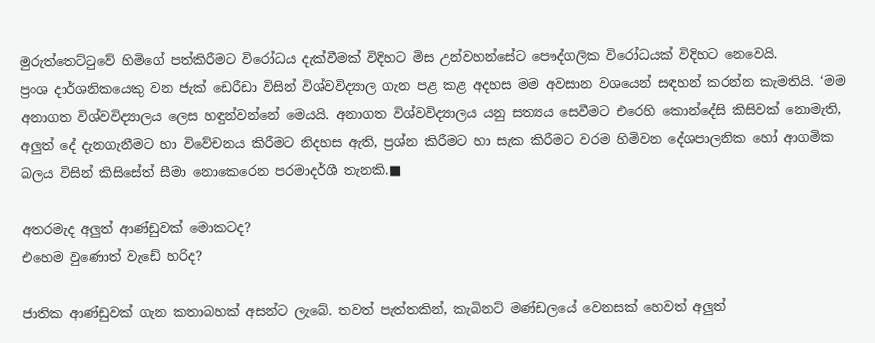මුරුත්තෙට්ටුවේ හිමිගේ පත්කිරීමට විරෝධය දැක්වීමක් විදිහට මිස උන්වහන්සේට පෞද්ගලික විරෝධයක් විදිහට නෙවෙයි.
ප්‍රංශ දාර්ශනිකයෙකු වන ජැක් ඩෙරීඩා විසින් විශ්වවිද්‍යාල ගැන පළ කළ අදහස මම අවසාන වශයෙන් සඳහන් කරන්න කැමතියි. ‘මම අනාගත විශ්වවිද්‍යාලය ලෙස හඳුන්වන්නේ මෙයයි. අනාගත විශ්වවිද්‍යාලය යනු සත්‍යය සෙවීමට එරෙහි කොන්දේසි කිසිවක් නොමැති, අලුත් දේ දැනගැනීමට හා විවේචනය කිරීමට නිදහස ඇති, ප්‍රශ්න කිරීමට හා සැක කිරීමට වරම හිමිවන දේශපාලනික හෝ ආගමික බලය විසින් කිසිසේත් සීමා නොකෙරෙන පරමාදර්ශී තැනකි.■

අතරමැද අලුත් ආණ්ඩුවක් මොකටද?
එහෙම වුණොත් වැඩේ හරිද?

ජාතික ආණ්ඩුවක් ගැන කතාබහක් අසන්ට ලැබේ. තවත් පැත්තකින්, කැබිනට් මණ්ඩලයේ වෙනසක් හෙවත් අලුත්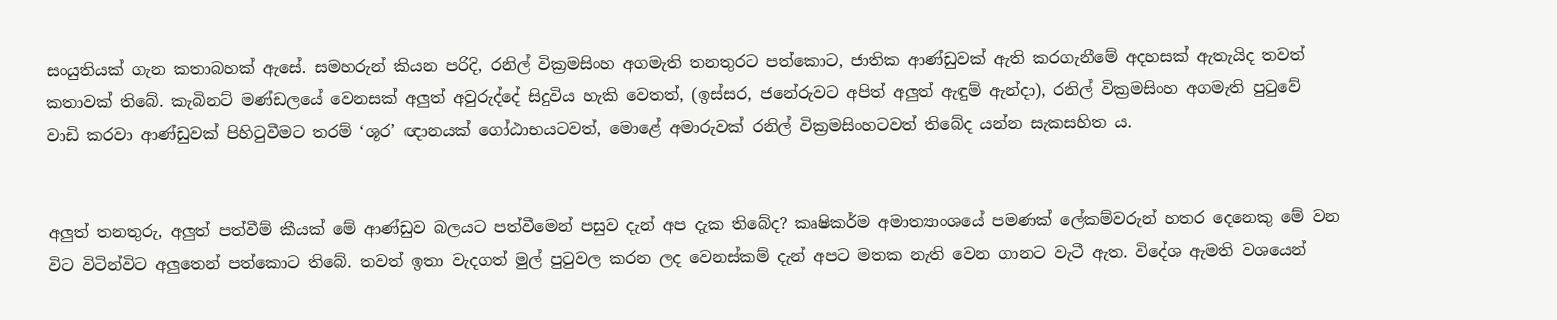සංයුතියක් ගැන කතාබහක් ඇසේ. සමහරුන් කියන පරිදි, රනිල් වික්‍රමසිංහ අගමැති තනතුරට පත්කොට, ජාතික ආණ්ඩුවක් ඇති කරගැනීමේ අදහසක් ඇතැයිද තවත් කතාවක් තිබේ. කැබිනට් මණ්ඩලයේ වෙනසක් අලුත් අවුරුද්දේ සිදුවිය හැකි වෙතත්, (ඉස්සර, ජනේරුවට අපිත් අලුත් ඇඳුම් ඇන්දා), රනිල් වික්‍රමසිංහ අගමැති පුටුවේ වාඩි කරවා ආණ්ඩුවක් පිහිටුවීමට තරම් ‘ශූර’ ඥානයක් ගෝඨාභයටවත්, මොළේ අමාරුවක් රනිල් වික්‍රමසිංහටවත් තිබේද යන්න සැකසහිත ය.


අලුත් තනතුරු, අලුත් පත්වීම් කීයක් මේ ආණ්ඩුව බලයට පත්වීමෙන් පසුව දැන් අප දැක තිබේද? කෘෂිකර්ම අමාත්‍යාංශයේ පමණක් ලේකම්වරුන් හතර දෙනෙකු මේ වන විට විටින්විට අලුතෙන් පත්කොට තිබේ. තවත් ඉතා වැදගත් මුල් පුටුවල කරන ලද වෙනස්කම් දැන් අපට මතක නැති වෙන ගානට වැටී ඇත. විදේශ ඇමති වශයෙන්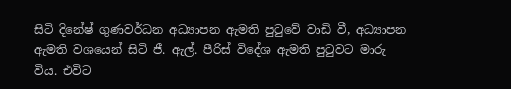සිටි දිනේෂ් ගුණවර්ධන අධ්‍යාපන ඇමති පුටුවේ වාඩි වී, අධ්‍යාපන ඇමති වශයෙන් සිටි ජී. ඇල්. පීරිස් විදේශ ඇමති පුටුවට මාරු විය. එවිට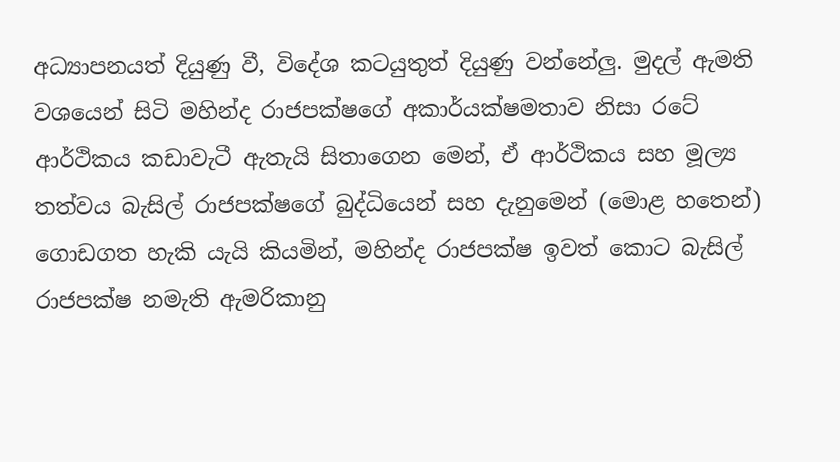අධ්‍යාපනයත් දියුණු වී, විදේශ කටයුතුත් දියුණු වන්නේලු. මුදල් ඇමති වශයෙන් සිටි මහින්ද රාජපක්ෂගේ අකාර්යක්ෂමතාව නිසා රටේ ආර්ථිකය කඩාවැටී ඇතැයි සිතාගෙන මෙන්, ඒ ආර්ථිකය සහ මූල්‍ය තත්වය බැසිල් රාජපක්ෂගේ බුද්ධියෙන් සහ දැනුමෙන් (මොළ හතෙන්) ගොඩගත හැකි යැයි කියමින්, මහින්ද රාජපක්ෂ ඉවත් කොට බැසිල් රාජපක්ෂ නමැති ඇමරිකානු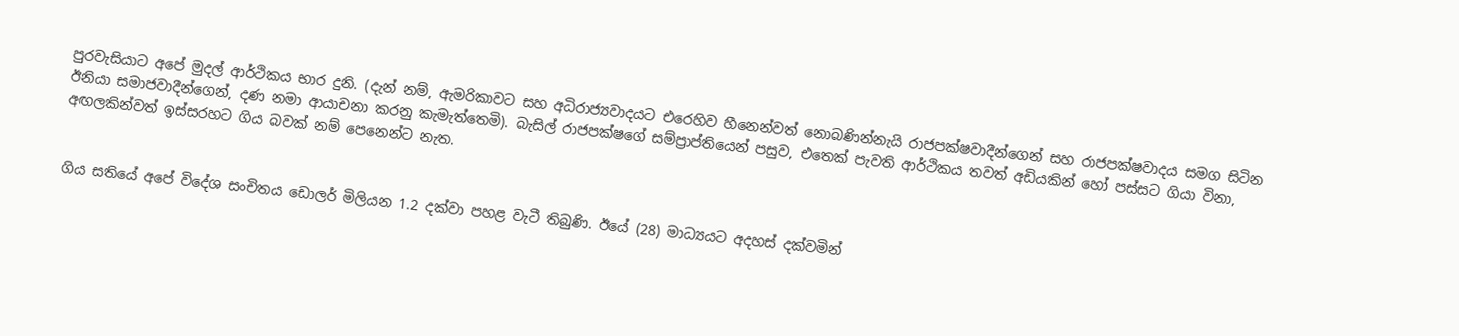පුරවැසියාට අපේ මුදල් ආර්ථිකය භාර දුනි. (දැන් නම්, ඇමරිකාවට සහ අධිරාජ්‍යවාදයට එරෙහිව හීනෙන්වත් නොබණින්නැයි රාජපක්ෂවාදීන්ගෙන් සහ රාජපක්ෂවාදය සමග සිටින ඊනියා සමාජවාදීන්ගෙන්, දණ නමා ආයාචනා කරනු කැමැත්තෙමි). බැසිල් රාජපක්ෂගේ සම්ප්‍රාප්තියෙන් පසුව, එතෙක් පැවති ආර්ථිකය තවත් අඩියකින් හෝ පස්සට ගියා විනා, අඟලකින්වත් ඉස්සරහට ගිය බවක් නම් පෙනෙන්ට නැත.


ගිය සතියේ අපේ විදේශ සංචිතය ඩොලර් මිලියන 1.2 දක්වා පහළ වැටී තිබුණි. ඊයේ (28) මාධ්‍යයට අදහස් දක්වමින්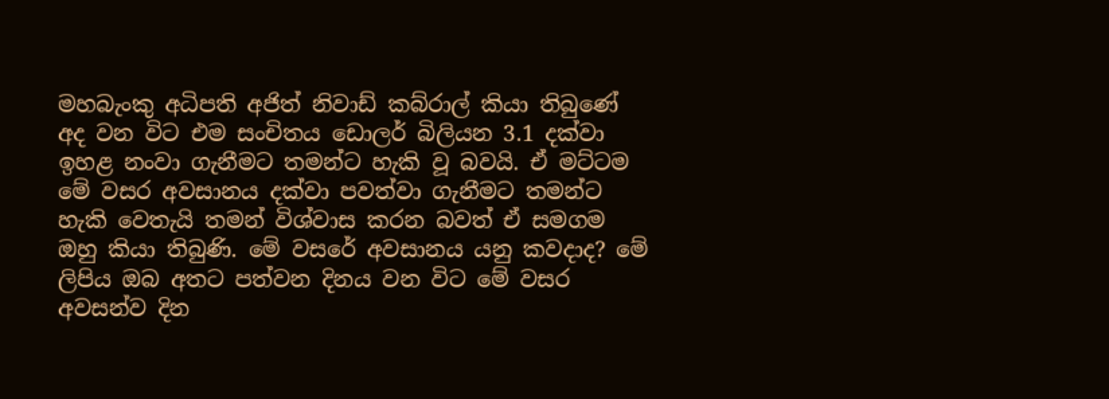මහබැංකු අධිපති අජිත් නිවාඩ් කබ්රාල් කියා තිබුණේ අද වන විට එම සංචිතය ඩොලර් බිලියන 3.1 දක්වා ඉහළ නංවා ගැනීමට තමන්ට හැකි වූ බවයි. ඒ මට්ටම මේ වසර අවසානය දක්වා පවත්වා ගැනීමට තමන්ට හැකි වෙතැයි තමන් විශ්වාස කරන බවත් ඒ සමගම ඔහු කියා තිබුණි. මේ වසරේ අවසානය යනු කවදාද? මේ ලිපිය ඔබ අතට පත්වන දිනය වන විට මේ වසර අවසන්ව දින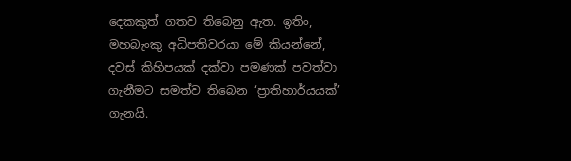දෙකකුත් ගතව තිබෙනු ඇත. ඉතිං, මහබැංකු අධිපතිවරයා මේ කියන්නේ, දවස් කිහිපයක් දක්වා පමණක් පවත්වා ගැනීමට සමත්ව තිබෙන ‘ප්‍රාතිහාර්යයක්’ ගැනයි.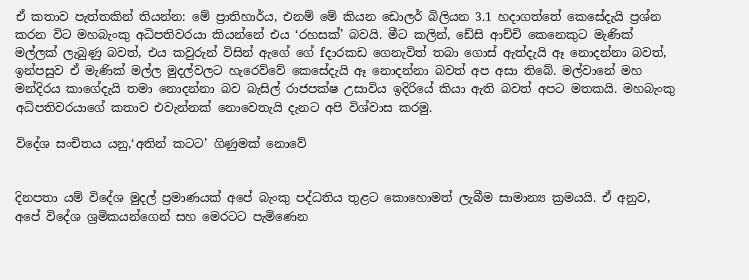ඒ කතාව පැත්තකින් තියන්න: මේ ප්‍රාතිහාර්ය, එනම් මේ කියන ඩොලර් බිලියන 3.1 හදාගත්තේ කෙසේදැයි ප්‍රශ්න කරන විට මහබැංකු අධිපතිවරයා කියන්නේ එය ‘රහසක්’ බවයි. මීට කලින්, ඩේසි ආච්චි කෙනෙකුට මැණික් මල්ලක් ලැබුණු බවත්, එය කවුරුන් විසින් ඇගේ ගේ fදාරකඩ ගෙනැවිත් තබා ගොස් ඇත්දැයි ඈ නොදන්නා බවත්, ඉන්පසුව ඒ මැණික් මල්ල මුදල්වලට හැරෙව්වේ කෙසේදැයි ඈ නොදන්නා බවත් අප අසා තිබේ. මල්වානේ මහ මන්දිරය කාගේදැයි තමා නොදන්නා බව බැසිල් රාජපක්ෂ උසාවිය ඉදිරියේ කියා ඇති බවත් අපට මතකයි. මහබැංකු අධිපතිවරයාගේ කතාව එවැන්නක් නොවෙතැයි දැනට අපි විශ්වාස කරමු.

විදේශ සංචිතය යනු,‘අතින් කටට’ ගිණුමක් නොවේ


දිනපතා යම් විදේශ මුදල් ප්‍රමාණයක් අපේ බැංකු පද්ධතිය තුළට කොහොමත් ලැබීම සාමාන්‍ය ක්‍රමයයි. ඒ අනුව, අපේ විදේශ ශ්‍රමිකයන්ගෙන් සහ මෙරටට පැමිණෙන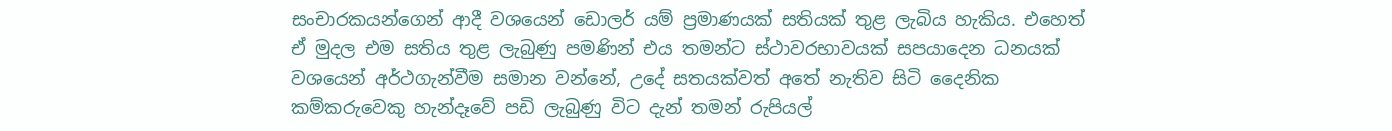සංචාරකයන්ගෙන් ආදී වශයෙන් ඩොලර් යම් ප්‍රමාණයක් සතියක් තුළ ලැබිය හැකිය. එහෙත් ඒ මුදල එම සතිය තුළ ලැබුණු පමණින් එය තමන්ට ස්ථාවරභාවයක් සපයාදෙන ධනයක් වශයෙන් අර්ථගැන්වීම සමාන වන්නේ, උදේ සතයක්වත් අතේ නැතිව සිටි දෛනික කම්කරුවෙකු හැන්දෑවේ පඩි ලැබුණු විට දැන් තමන් රුපියල්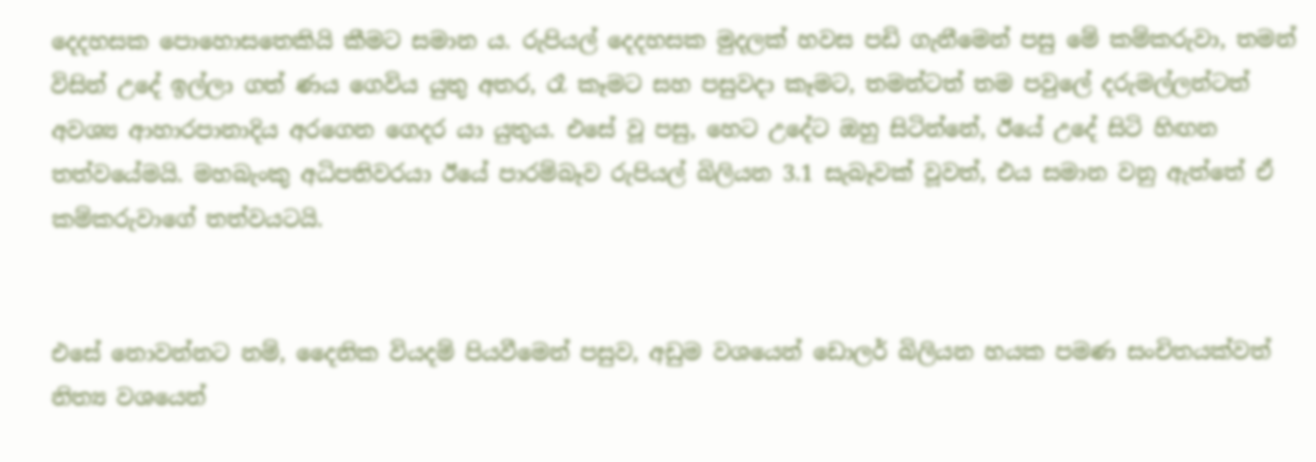දෙදහසක පොහොසතෙකියි කීමට සමාන ය. රුපියල් දෙදහසක මුදලක් හවස පඩි ගැනීමෙන් පසු මේ කම්කරුවා, තමන් විසින් උදේ ඉල්ලා ගත් ණය ගෙවිය යුතු අතර, රෑ කෑමට සහ පසුවදා කෑමට, තමන්ටත් තම පවුලේ දරුමල්ලන්ටත් අවශ්‍ය ආහාරපානාදිය අරගෙන ගෙදර යා යුතුය. එසේ වූ පසු, හෙට උදේට ඔහු සිටින්නේ, ඊයේ උදේ සිටි හිඟන තත්වයේමයි. මහබැංකු අධිපතිවරයා ඊයේ පාරම්බෑව රුපියල් බිලියන 3.1 සැබෑවක් වූවත්, එය සමාන වනු ඇත්තේ ඒ කම්කරුවාගේ තත්වයටයි.


එසේ නොවන්නට නම්, දෛනික වියදම් පියවීමෙන් පසුව, අඩුම වශයෙන් ඩොලර් බිලියන හයක පමණ සංචිතයක්වත් නිත්‍ය වශයෙන්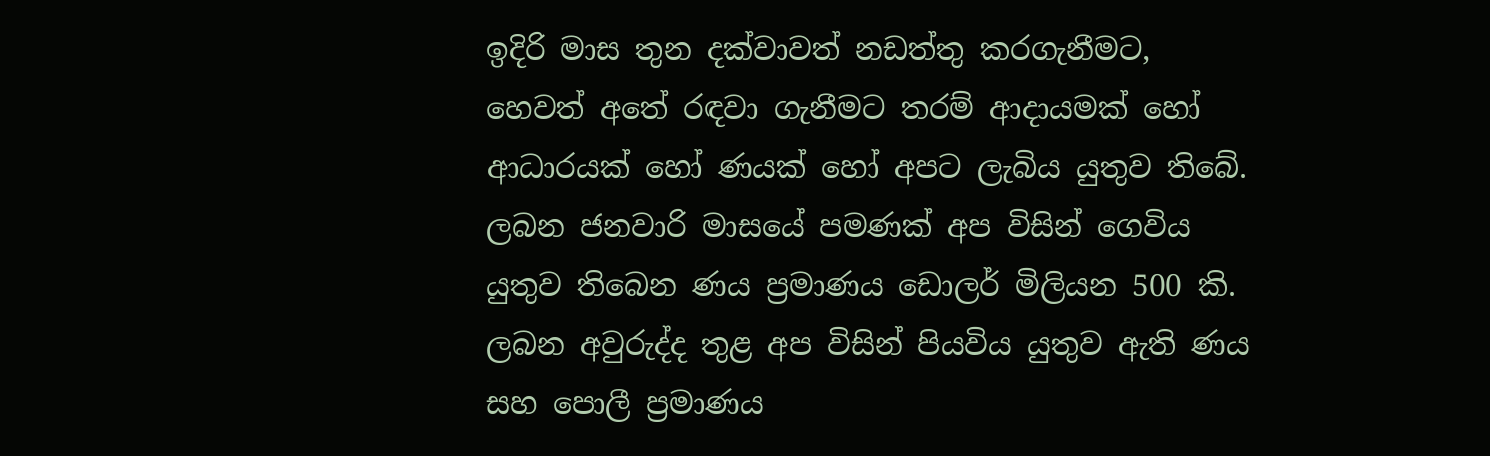ඉදිරි මාස තුන දක්වාවත් නඩත්තු කරගැනීමට, හෙවත් අතේ රඳවා ගැනීමට තරම් ආදායමක් හෝ ආධාරයක් හෝ ණයක් හෝ අපට ලැබිය යුතුව තිබේ. ලබන ජනවාරි මාසයේ පමණක් අප විසින් ගෙවිය යුතුව තිබෙන ණය ප්‍රමාණය ඩොලර් මිලියන 500 කි. ලබන අවුරුද්ද තුළ අප විසින් පියවිය යුතුව ඇති ණය සහ පොලී ප්‍රමාණය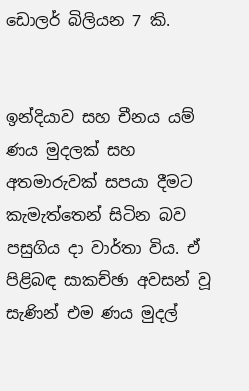ඩොලර් බිලියන 7 කි.


ඉන්දියාව සහ චීනය යම් ණය මුදලක් සහ අතමාරුවක් සපයා දීමට කැමැත්තෙන් සිටින බව පසුගිය දා වාර්තා විය. ඒ පිළිබඳ සාකච්ඡා අවසන් වූ සැණින් එම ණය මුදල්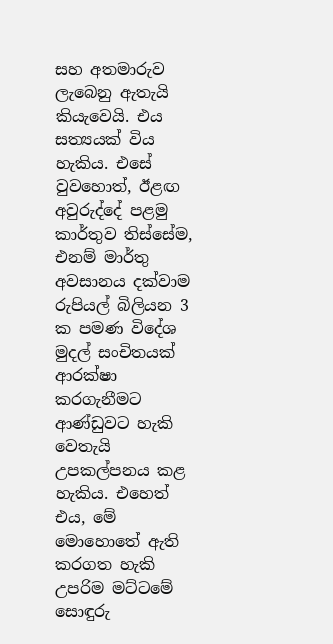සහ අතමාරුව ලැබෙනු ඇතැයි කියැවෙයි. එය සත්‍යයක් විය හැකිය. එසේ වුවහොත්, ඊළඟ අවුරුද්දේ පළමු කාර්තුව තිස්සේම, එනම් මාර්තු අවසානය දක්වාම රුපියල් බිලියන 3 ක පමණ විදේශ මුදල් සංචිතයක් ආරක්ෂා කරගැනීමට ආණ්ඩුවට හැකි වෙතැයි උපකල්පනය කළ හැකිය. එහෙත් එය, මේ මොහොතේ ඇති කරගත හැකි උපරිම මට්ටමේ සොඳුරු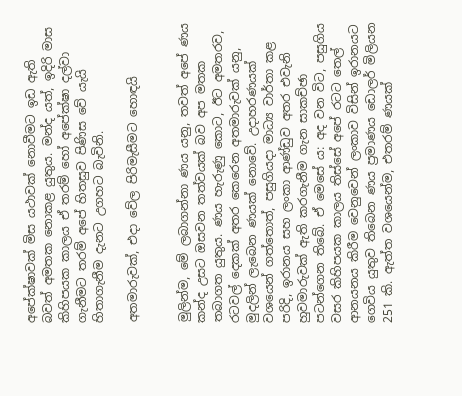අපේක්ෂාවක් මිස යථාවක් නොවීමට ඉඩ ඇති බවත් අමතක නොකළ යුතුය. මන්ද යත්, ඉදිරි මාස කිහිපයක කාලය ඒ තරම් හෝ අපේක්ෂා දල්වා ගැනීමට තරම් අපේ හිතසුව පිණිස වේ යැයි හිතාගැනීම දැනට උගහට බැවිනි.

අතමාරුවක්, එදා වේල පිරිමැසීමට හොඳයි


මුලින්ම, මේ ලබාගන්නා ණය යනු, තවත් අපේ ණය කන්ද උසට ඔසවන තත්වයක් බව අප මතක තබාගත යුතුය. ණය හැරුණු කොට, ඊට අමතරව, රටවල් දෙකක් අතර කෙරෙන අතමාරුවක් යනු, මුදලින් ලැබෙන ණයක් නොවේ. උදාහරණයක් වශයෙන් ගත්තොත්, පසුගියදා මාධ්‍ය වාර්තා කළ පරිදි, ඉරානය සහ ලංකා ආණ්ඩුව අතර එවැනි හුවමාරුවක් ඇති කරගැනීම ගැන සාකච්ඡා පටන්ගෙන තිබේ. ඒ මෙසේ ය: අද වන විට, පසුගිය වසර කිහිපයක කාලය තිස්සේ අපේ රටට තෙල් ආනයනය කිරීම වෙනුවෙන් ලංකාව විසින් ඉරානයට ගෙවිය යුතුව තිබෙන ණය ප්‍රමාණය ඩොලර් මිලියන 251 කි. ඇත්ත වශයෙන්ම, එතරම් ණයක්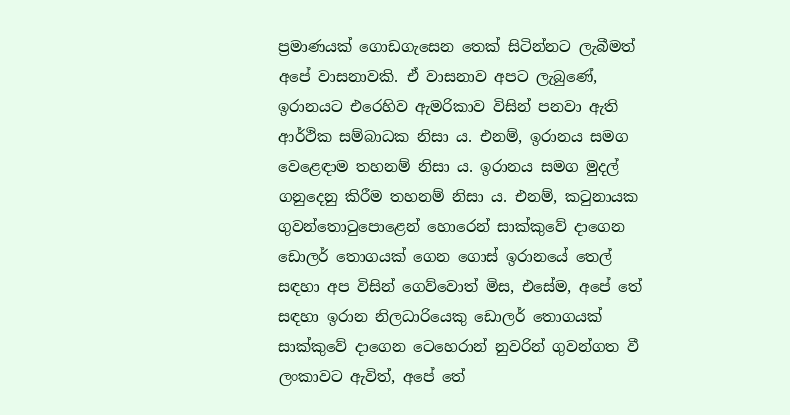ප්‍රමාණයක් ගොඩගැසෙන තෙක් සිටින්නට ලැබීමත් අපේ වාසනාවකි. ඒ වාසනාව අපට ලැබුණේ, ඉරානයට එරෙහිව ඇමරිකාව විසින් පනවා ඇති ආර්ථික සම්බාධක නිසා ය. එනම්, ඉරානය සමග වෙළෙඳාම තහනම් නිසා ය. ඉරානය සමග මුදල් ගනුදෙනු කිරීම තහනම් නිසා ය. එනම්, කටුනායක ගුවන්තොටුපොළෙන් හොරෙන් සාක්කුවේ දාගෙන ඩොලර් තොගයක් ගෙන ගොස් ඉරානයේ තෙල් සඳහා අප විසින් ගෙව්වොත් මිස, එසේම, අපේ තේ සඳහා ඉරාන නිලධාරියෙකු ඩොලර් තොගයක් සාක්කුවේ දාගෙන ටෙහෙරාන් නුවරින් ගුවන්ගත වී ලංකාවට ඇවිත්, අපේ තේ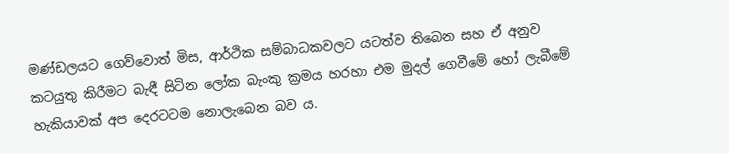මණ්ඩලයට ගෙව්වොත් මිස, ආර්ථික සම්බාධකවලට යටත්ව තිබෙන සහ ඒ අනුව කටයුතු කිරීමට බැඳී සිටින ලෝක බැංකු ක්‍රමය හරහා එම මුදල් ගෙවීමේ හෝ ලැබීමේ හැකියාවක් අප දෙරටටම නොලැබෙන බව ය.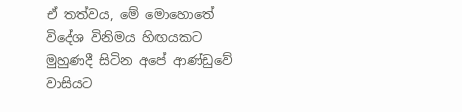ඒ තත්වය, මේ මොහොතේ විදේශ විනිමය හිඟයකට මුහුණදී සිටින අපේ ආණ්ඩුවේ වාසියට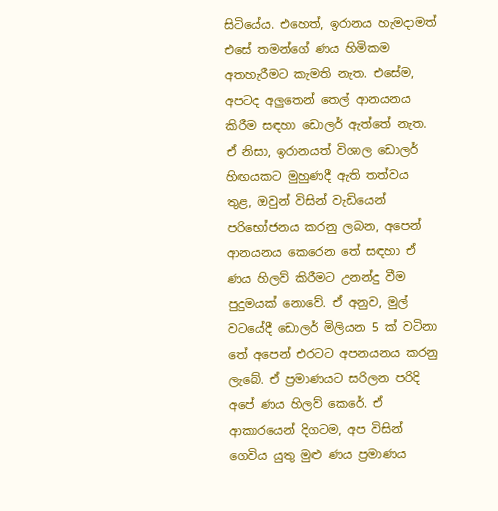සිටියේය. එහෙත්, ඉරානය හැමදාමත් එසේ තමන්ගේ ණය හිමිකම අතහැරීමට කැමති නැත. එසේම, අපටද අලුතෙන් තෙල් ආනයනය කිරීම සඳහා ඩොලර් ඇත්තේ නැත. ඒ නිසා, ඉරානයත් විශාල ඩොලර් හිඟයකට මුහුණදී ඇති තත්වය තුළ, ඔවුන් විසින් වැඩියෙන් පරිභෝජනය කරනු ලබන, අපෙන් ආනයනය කෙරෙන තේ සඳහා ඒ ණය හිලව් කිරීමට උනන්දු වීම පුදුමයක් නොවේ. ඒ අනුව, මුල් වටයේදී ඩොලර් මිලියන 5 ක් වටිනා තේ අපෙන් එරටට අපනයනය කරනු ලැබේ. ඒ ප්‍රමාණයට සරිලන පරිදි අපේ ණය හිලව් කෙරේ. ඒ ආකාරයෙන් දිගටම, අප විසින් ගෙවිය යුතු මුළු ණය ප්‍රමාණය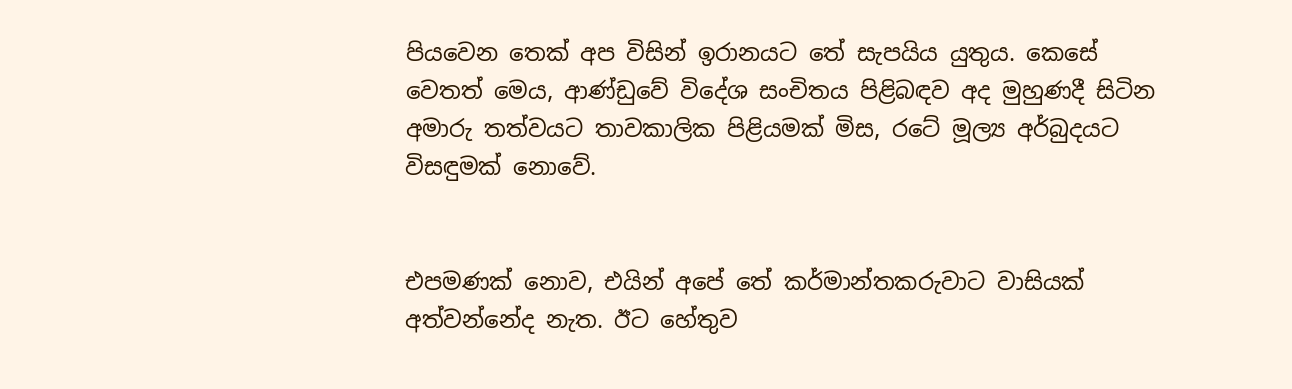පියවෙන තෙක් අප විසින් ඉරානයට තේ සැපයිය යුතුය. කෙසේ වෙතත් මෙය, ආණ්ඩුවේ විදේශ සංචිතය පිළිබඳව අද මුහුණදී සිටින අමාරු තත්වයට තාවකාලික පිළියමක් මිස, රටේ මූල්‍ය අර්බුදයට විසඳුමක් නොවේ.


එපමණක් නොව, එයින් අපේ තේ කර්මාන්තකරුවාට වාසියක් අත්වන්නේද නැත. ඊට හේතුව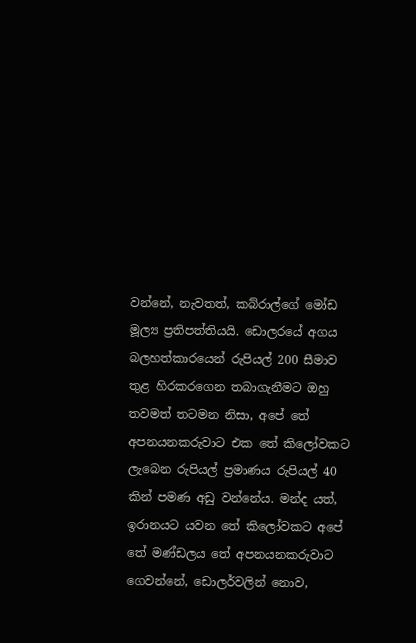වන්නේ, නැවතත්, කබ්රාල්ගේ මෝඩ මූල්‍ය ප්‍රතිපත්තියයි. ඩොලරයේ අගය බලහත්කාරයෙන් රුපියල් 200 සීමාව තුළ හිරකරගෙන තබාගැනීමට ඔහු තවමත් තටමන නිසා, අපේ තේ අපනයනකරුවාට එක තේ කිලෝවකට ලැබෙන රුපියල් ප්‍රමාණය රුපියල් 40 කින් පමණ අඩු වන්නේය. මන්ද යත්, ඉරානයට යවන තේ කිලෝවකට අපේ තේ මණ්ඩලය තේ අපනයනකරුවාට ගෙවන්නේ, ඩොලර්වලින් නොව,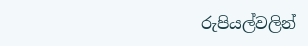රුපියල්වලින්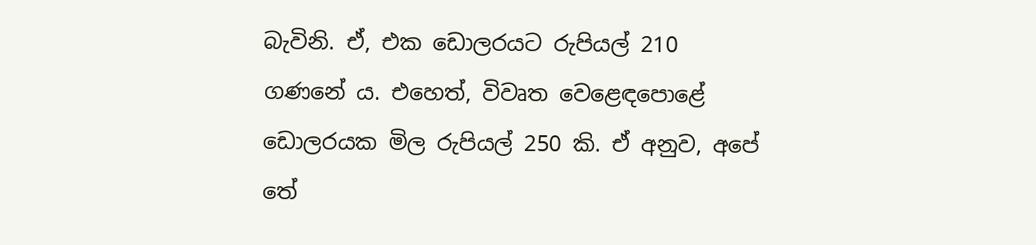බැවිනි. ඒ, එක ඩොලරයට රුපියල් 210 ගණනේ ය. එහෙත්, විවෘත වෙළෙඳපොළේ ඩොලරයක මිල රුපියල් 250 කි. ඒ අනුව, අපේ තේ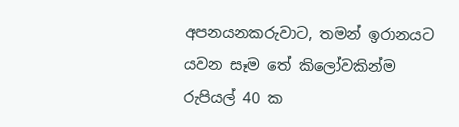අපනයනකරුවාට, තමන් ඉරානයට යවන සෑම තේ කිලෝවකින්ම රුපියල් 40 ක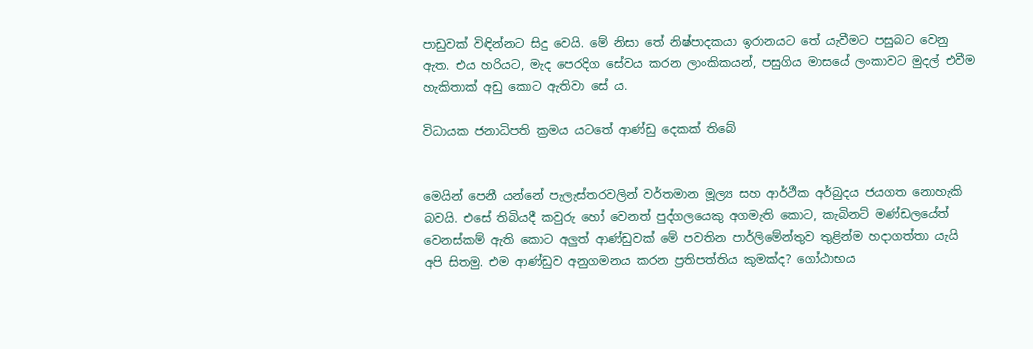පාඩුවක් විඳින්නට සිදු වෙයි. මේ නිසා තේ නිෂ්පාදකයා ඉරානයට තේ යැවීමට පසුබට වෙනු ඇත. එය හරියට, මැද පෙරදිග සේවය කරන ලාංකිකයන්, පසුගිය මාසයේ ලංකාවට මුදල් එවීම හැකිතාක් අඩු කොට ඇතිවා සේ ය.

විධායක ජනාධිපති ක්‍රමය යටතේ ආණ්ඩු දෙකක් තිබේ


මෙයින් පෙනී යන්නේ පැලැස්තරවලින් වර්තමාන මූල්‍ය සහ ආර්ථීක අර්බුදය ජයගත නොහැකි බවයි. එසේ තිබියදී කවුරු හෝ වෙනත් පුද්ගලයෙකු අගමැති කොට, කැබිනට් මණ්ඩලයේත් වෙනස්කම් ඇති කොට අලුත් ආණ්ඩුවක් මේ පවතින පාර්ලිමේන්තුව තුළින්ම හදාගත්තා යැයි අපි සිතමු. එම ආණ්ඩුව අනුගමනය කරන ප්‍රතිපත්තිය කුමක්ද? ගෝඨාභය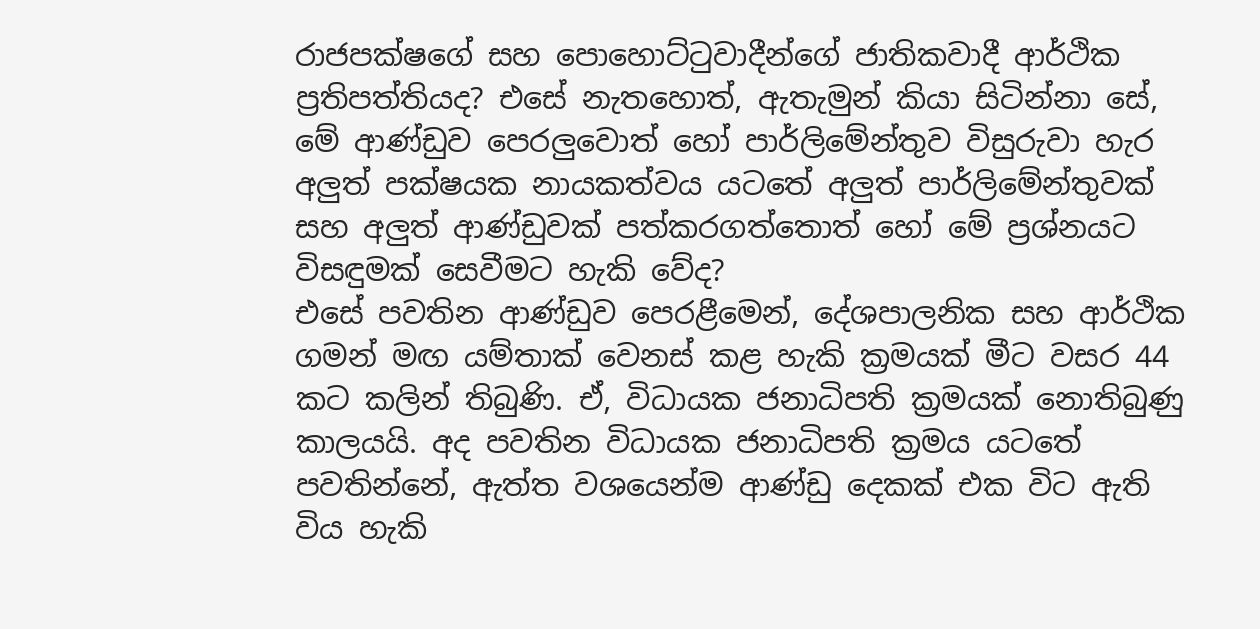රාජපක්ෂගේ සහ පොහොට්ටුවාදීන්ගේ ජාතිකවාදී ආර්ථික ප්‍රතිපත්තියද? එසේ නැතහොත්, ඇතැමුන් කියා සිටින්නා සේ, මේ ආණ්ඩුව පෙරලුවොත් හෝ පාර්ලිමේන්තුව විසුරුවා හැර අලුත් පක්ෂයක නායකත්වය යටතේ අලුත් පාර්ලිමේන්තුවක් සහ අලුත් ආණ්ඩුවක් පත්කරගත්තොත් හෝ මේ ප්‍රශ්නයට විසඳුමක් සෙවීමට හැකි වේද?
එසේ පවතින ආණ්ඩුව පෙරළීමෙන්, දේශපාලනික සහ ආර්ථික ගමන් මඟ යම්තාක් වෙනස් කළ හැකි ක්‍රමයක් මීට වසර 44 කට කලින් තිබුණි. ඒ, විධායක ජනාධිපති ක්‍රමයක් නොතිබුණු කාලයයි. අද පවතින විධායක ජනාධිපති ක්‍රමය යටතේ පවතින්නේ, ඇත්ත වශයෙන්ම ආණ්ඩු දෙකක් එක විට ඇති විය හැකි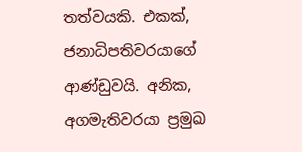තත්වයකි. එකක්, ජනාධිපතිවරයාගේ ආණ්ඩුවයි. අනික, අගමැතිවරයා ප්‍රමුඛ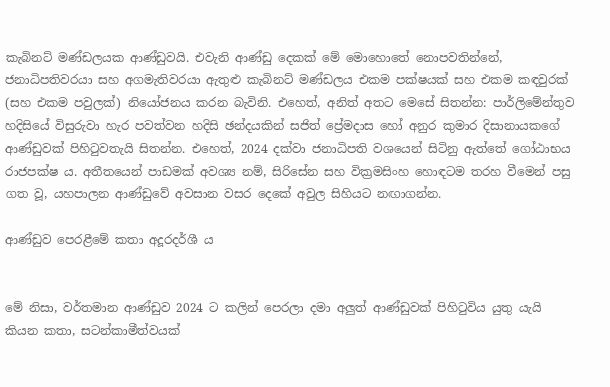කැබිනට් මණ්ඩලයක ආණ්ඩුවයි. එවැනි ආණ්ඩු දෙකක් මේ මොහොතේ නොපවතින්නේ, ජනාධිපතිවරයා සහ අගමැතිවරයා ඇතුළු කැබිනට් මණ්ඩලය එකම පක්ෂයක් සහ එකම කඳවුරක් (සහ එකම පවුලක්) නියෝජනය කරන බැවිනි. එහෙත්, අනිත් අතට මෙසේ සිතන්න: පාර්ලිමේන්තුව හදිසියේ විසුරුවා හැර පවත්වන හදිසි ඡන්දයකින් සජිත් ප්‍රේමදාස හෝ අනුර කුමාර දිසානායකගේ ආණ්ඩුවක් පිහිටුවතැයි සිතන්න. එහෙත්, 2024 දක්වා ජනාධිපති වශයෙන් සිටිනු ඇත්තේ ගෝඨාභය රාජපක්ෂ ය. අතීතයෙන් පාඩමක් අවශ්‍ය නම්, සිරිසේන සහ වික්‍රමසිංහ හොඳටම තරහ වීමෙන් පසු ගත වූ, යහපාලන ආණ්ඩුවේ අවසාන වසර දෙකේ අවුල සිහියට නඟාගන්න.

ආණ්ඩුව පෙරළීමේ කතා අදූරදර්ශී ය


මේ නිසා, වර්තමාන ආණ්ඩුව 2024 ට කලින් පෙරලා දමා අලුත් ආණ්ඩුවක් පිහිටුවිය යුතු යැයි කියන කතා, සටන්කාමීත්වයක්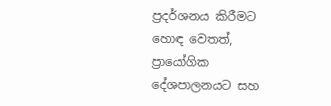ප්‍රදර්ශනය කිරීමට හොඳ වෙතත්, ප්‍රායෝගික දේශපාලනයට සහ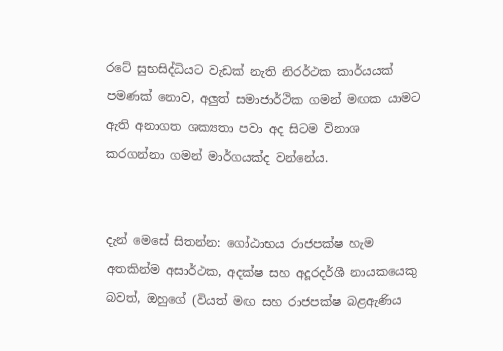රටේ සුභසිද්ධියට වැඩක් නැති නිරර්ථක කාර්යයක් පමණක් නොව, අලුත් සමාජාර්ථික ගමන් මඟක යාමට ඇති අනාගත ශක්‍යතා පවා අද සිටම විනාශ කරගන්නා ගමන් මාර්ගයක්ද වන්නේය.


දැන් මෙසේ සිතන්න: ගෝඨාභය රාජපක්ෂ හැම අතකින්ම අසාර්ථක, අදක්ෂ සහ අදූරදර්ශී නායකයෙකු බවත්, ඔහුගේ (වියත් මඟ සහ රාජපක්ෂ බළඇණිය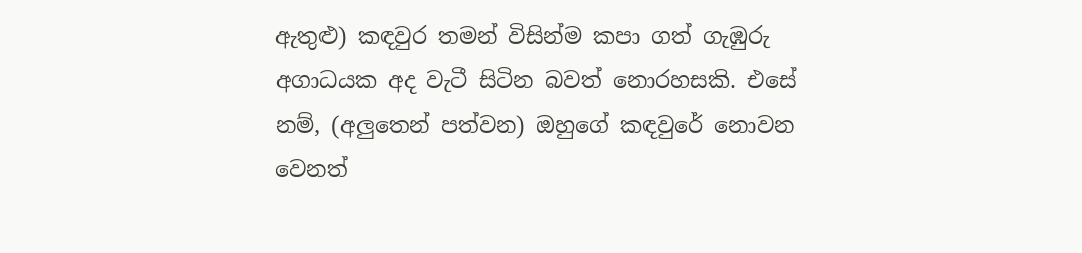ඇතුළු) කඳවුර තමන් විසින්ම කපා ගත් ගැඹුරු අගාධයක අද වැටී සිටින බවත් නොරහසකි. එසේ නම්, (අලුතෙන් පත්වන) ඔහුගේ කඳවුරේ නොවන වෙනත්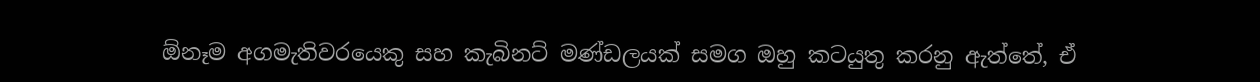ඕනෑම අගමැතිවරයෙකු සහ කැබිනට් මණ්ඩලයක් සමග ඔහු කටයුතු කරනු ඇත්තේ, ඒ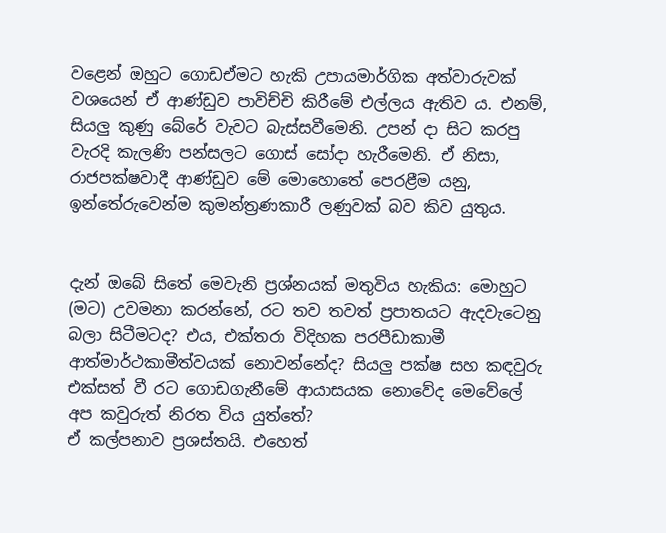වළෙන් ඔහුට ගොඩඒමට හැකි උපායමාර්ගික අත්වාරුවක් වශයෙන් ඒ ආණ්ඩුව පාවිච්චි කිරීමේ එල්ලය ඇතිව ය. එනම්, සියලු කුණු බේරේ වැවට බැස්සවීමෙනි. උපන් දා සිට කරපු වැරදි කැලණි පන්සලට ගොස් සෝදා හැරීමෙනි. ඒ නිසා, රාජපක්ෂවාදී ආණ්ඩුව මේ මොහොතේ පෙරළීම යනු, ඉන්තේරුවෙන්ම කුමන්ත්‍රණකාරී ලණුවක් බව කිව යුතුය.


දැන් ඔබේ සිතේ මෙවැනි ප්‍රශ්නයක් මතුවිය හැකිය: මොහුට (මට) උවමනා කරන්නේ, රට තව තවත් ප්‍රපාතයට ඇදවැටෙනු බලා සිටීමටද? එය, එක්තරා විදිහක පරපීඩාකාමී ආත්මාර්ථකාමීත්වයක් නොවන්නේද? සියලු පක්ෂ සහ කඳවුරු එක්සත් වී රට ගොඩගැනීමේ ආයාසයක නොවේද මෙවේලේ අප කවුරුත් නිරත විය යුත්තේ?
ඒ කල්පනාව ප්‍රශස්තයි. එහෙත්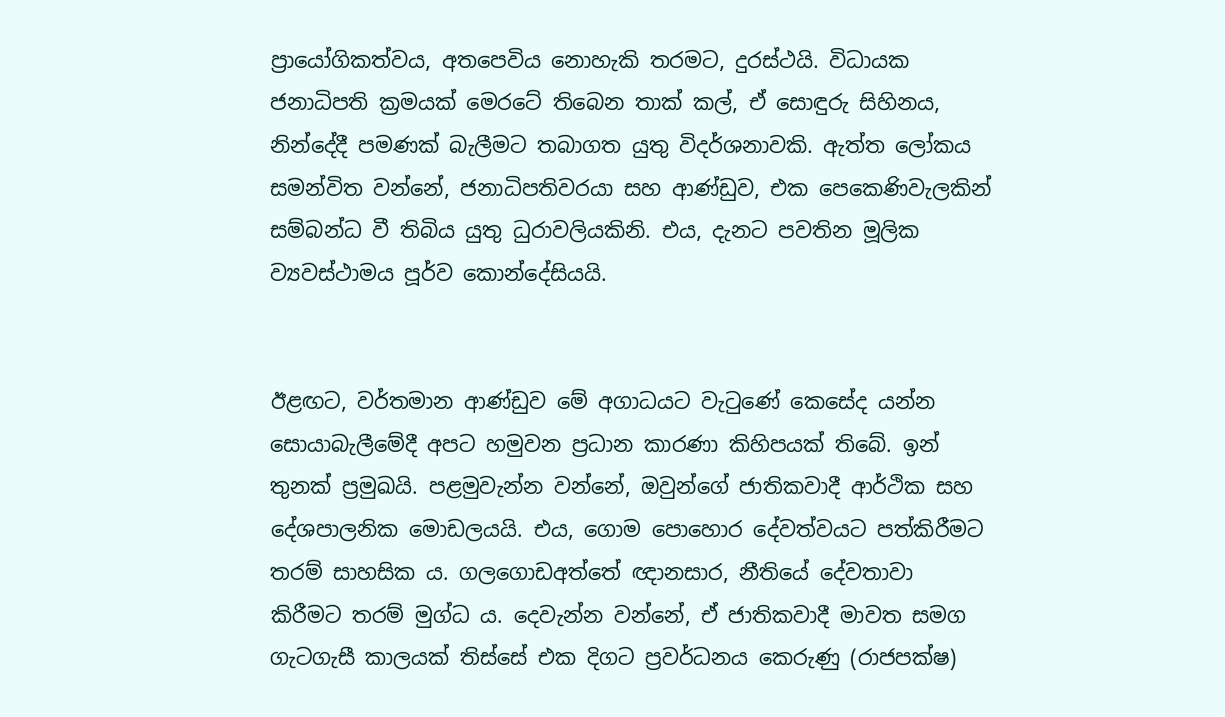ප්‍රායෝගිකත්වය, අතපෙවිය නොහැකි තරමට, දුරස්ථයි. විධායක ජනාධිපති ක්‍රමයක් මෙරටේ තිබෙන තාක් කල්, ඒ සොඳුරු සිහිනය, නින්දේදී පමණක් බැලීමට තබාගත යුතු විදර්ශනාවකි. ඇත්ත ලෝකය සමන්විත වන්නේ, ජනාධිපතිවරයා සහ ආණ්ඩුව, එක පෙකෙණිවැලකින් සම්බන්ධ වී තිබිය යුතු ධුරාවලියකිනි. එය, දැනට පවතින මූලික ව්‍යවස්ථාමය පූර්ව කොන්දේසියයි.


ඊළඟට, වර්තමාන ආණ්ඩුව මේ අගාධයට වැටුණේ කෙසේද යන්න සොයාබැලීමේදී අපට හමුවන ප්‍රධාන කාරණා කිහිපයක් තිබේ. ඉන් තුනක් ප්‍රමුඛයි. පළමුවැන්න වන්නේ, ඔවුන්ගේ ජාතිකවාදී ආර්ථික සහ දේශපාලනික මොඩලයයි. එය, ගොම පොහොර දේවත්වයට පත්කිරීමට තරම් සාහසික ය. ගලගොඩඅත්තේ ඥානසාර, නීතියේ දේවතාවා කිරීමට තරම් මුග්ධ ය. දෙවැන්න වන්නේ, ඒ ජාතිකවාදී මාවත සමග ගැටගැසී කාලයක් තිස්සේ එක දිගට ප්‍රවර්ධනය කෙරුණු (රාජපක්ෂ)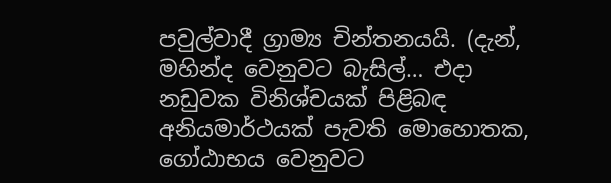පවුල්වාදී ග්‍රාම්‍ය චින්තනයයි. (දැන්, මහින්ද වෙනුවට බැසිල්… එදා නඩුවක විනිශ්චයක් පිළිබඳ අනියමාර්ථයක් පැවති මොහොතක, ගෝඨාභය වෙනුවට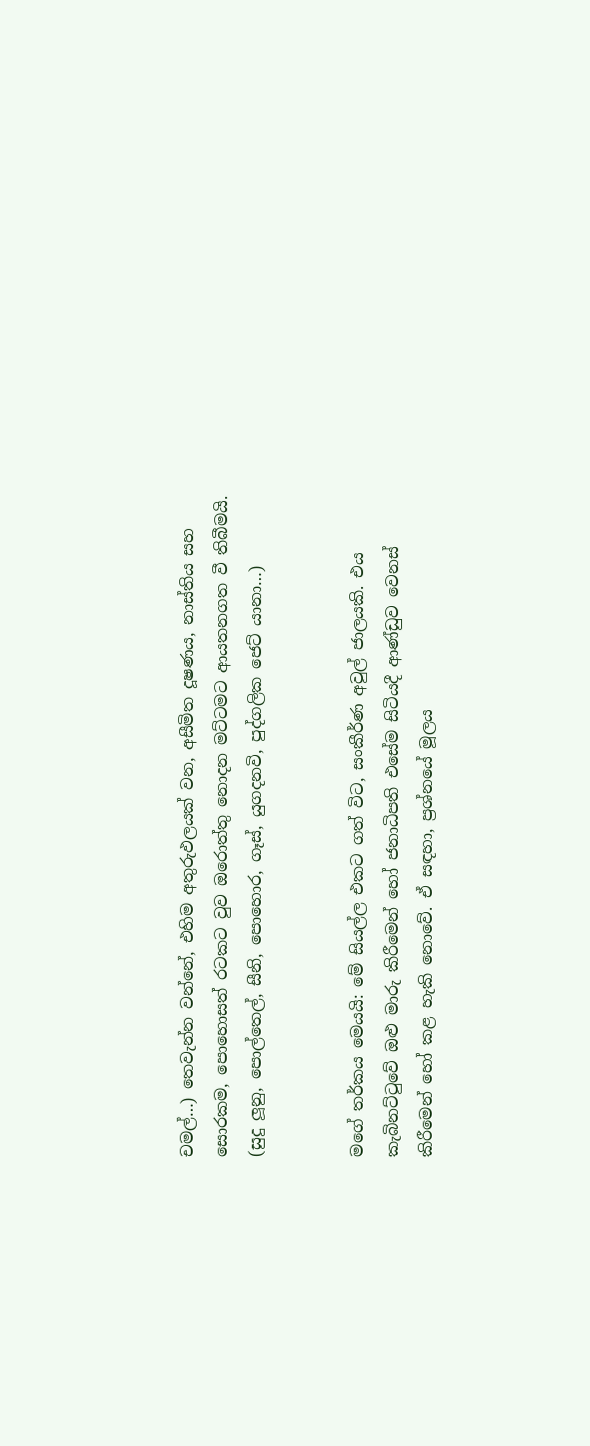චමල්…) තෙවැන්න වන්නේ, එහිම අතුරුඵලයක් වන, අසීමිත දූෂණය, නාස්තිය සහ සොරකම, පොහොසත් රටකට වුව ඔරොත්තු නොදන මට්ටමට ආයතනගත වී තිබීමයි. (සුදු ලූනු, පොල්තෙල්, සීනි, පොහොර, ගෑස්, යුගදනවි, පුද්ගලික ජෙට් යානා…)


මගේ තර්කය මෙයයි: මේ සියල්ල එකට ගත් විට, සංකීර්ණ අවුල් ජාලයකි. එය කැබිනට්ටුවේ ඔළු මාරු කිරීමෙන් හෝ ජනාධිපති එසේම සිටියදී ආණ්ඩුව වෙනස් කිරීමෙන් හෝ කළ හැකි නොවේ. ඒ සඳහා, ප්‍රශ්නයේ මූලය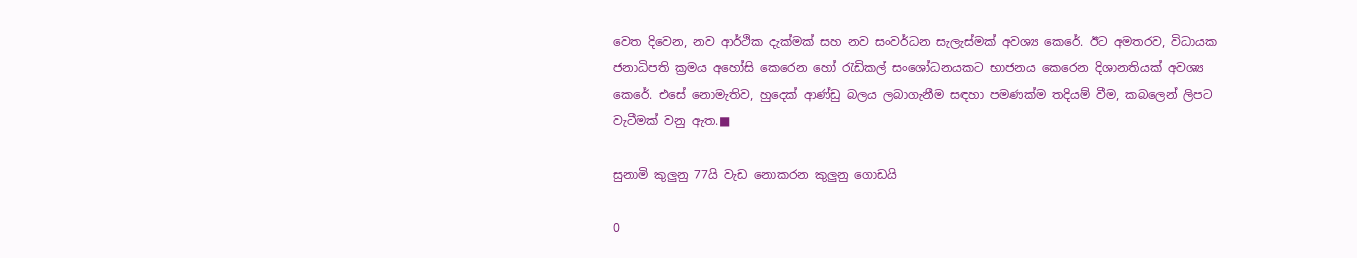වෙත දිවෙන, නව ආර්ථික දැක්මක් සහ නව සංවර්ධන සැලැස්මක් අවශ්‍ය කෙරේ. ඊට අමතරව, විධායක ජනාධිපති ක්‍රමය අහෝසි කෙරෙන හෝ රැඩිකල් සංශෝධනයකට භාජනය කෙරෙන දිශානතියක් අවශ්‍ය කෙරේ. එසේ නොමැතිව, හුදෙක් ආණ්ඩු බලය ලබාගැනීම සඳහා පමණක්ම තදියම් වීම, කබලෙන් ලිපට වැටීමක් වනු ඇත.■

සුනාමි කුලුනු 77යි වැඩ නොකරන කුලුනු ගොඩයි

0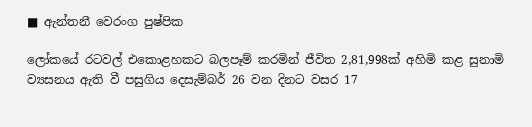■ ඇන්තනී වෙරංග පුෂ්පික

ලෝකයේ රටවල් එකොළහකට බලපෑම් කරමින් ජීවිත 2,81,998ක් අහිමි කළ සුනාමි ව්‍යසනය ඇති වී පසුගිය දෙසැම්බර් 26 වන දිනට වසර 17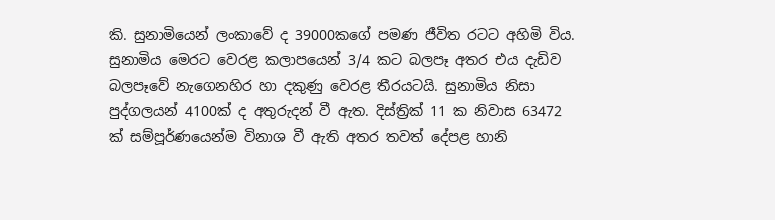කි. සුනාමියෙන් ලංකාවේ ද 39000කගේ පමණ ජීවිත රටට අහිමි විය. සුනාමිය මෙරට වෙරළ කලාපයෙන් 3/4 කට බලපෑ අතර එය දැඩිව බලපෑවේ නැගෙනහිර හා දකුණු වෙරළ තීරයටයි. සුනාමිය නිසා පුද්ගලයන් 4100ක් ද අතුරුදන් වී ඇත. දිස්ත්‍රික් 11 ක නිවාස 63472 ක් සම්පූර්ණයෙන්ම විනාශ වී ඇති අතර තවත් දේපළ හානි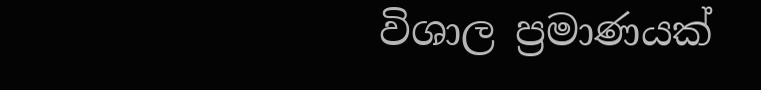විශාල ප්‍රමාණයක්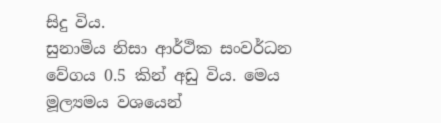සිදු විය.
සුනාමිය නිසා ආර්ථික සංවර්ධන වේගය 0.5 කින් අඩු විය. මෙය මූල්‍යමය වශයෙන්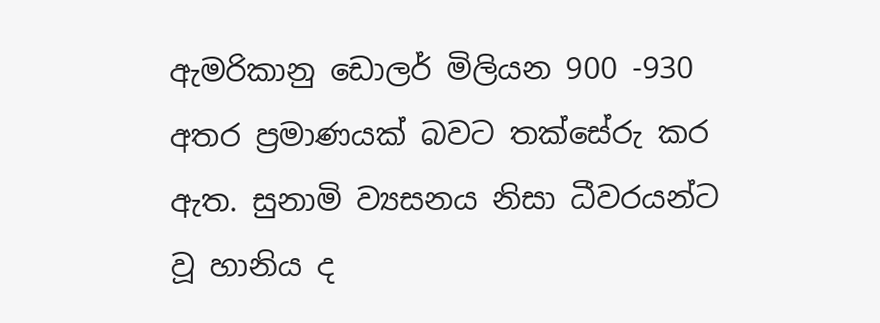ඇමරිකානු ඩොලර් මිලියන 900 -930 අතර ප්‍රමාණයක් බවට තක්සේරු කර ඇත. සුනාමි ව්‍යසනය නිසා ධීවරයන්ට වූ හානිය ද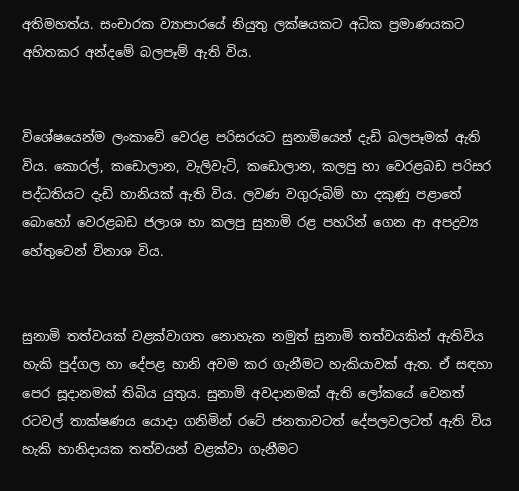අතිමහත්ය. සංචාරක ව්‍යාපාරයේ නියුතු ලක්ෂයකට අධික ප්‍රමාණයකට අහිතකර අන්දමේ බලපෑම් ඇති විය.


විශේෂයෙන්ම ලංකාවේ වෙරළ පරිසරයට සුනාමියෙන් දැඩි බලපෑමක් ඇති විය. කොරල්, කඩොලාන, වැලිවැටි, කඩොලාන, කලපු හා වෙරළබඩ පරිසර පද්ධතියට දැඩි හානියක් ඇති විය. ලවණ වගුරුබිම් හා දකුණු පළාතේ බොහෝ වෙරළබඩ ජලාශ හා කලපු සුනාමි රළ පහරින් ගෙන ආ අපද්‍රව්‍ය හේතුවෙන් විනාශ විය.


සුනාමි තත්වයක් වළක්වාගත නොහැක නමුත් සුනාමි තත්වයකින් ඇතිවිය හැකි පුද්ගල හා දේපළ හානි අවම කර ගැනීමට හැකියාවක් ඇත. ඒ සඳහා පෙර සූදානමක් තිබිය යුතුය. සුනාමි අවදානමක් ඇති ලෝකයේ වෙනත් රටවල් තාක්ෂණය යොදා ගනිමින් රටේ ජනතාවටත් දේපලවලටත් ඇති විය හැකි හානිදායක තත්වයන් වළක්වා ගැනීමට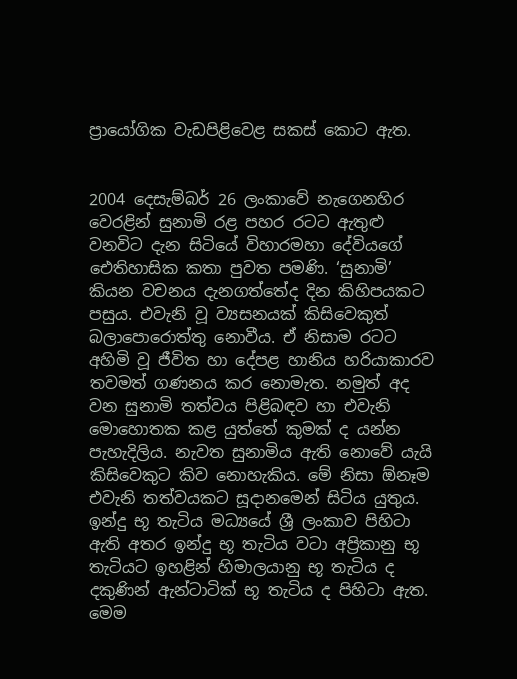ප්‍රායෝගික වැඩපිළිවෙළ සකස් කොට ඇත.


2004 දෙසැම්බර් 26 ලංකාවේ නැගෙනහිර වෙරළින් සුනාමි රළ පහර රටට ඇතුළු වනවිට දැන සිටියේ විහාරමහා දේවියගේ ඓතිහාසික කතා පුවත පමණි. ‘සුනාමි’ කියන වචනය දැනගත්තේද දින කිහිපයකට පසුය. එවැනි වූ ව්‍යසනයක් කිසිවෙකුත් බලාපොරොත්තු නොවීය. ඒ නිසාම රටට අහිමි වූ ජීවිත හා දේපළ හානිය හරියාකාරව තවමත් ගණනය කර නොමැත. නමුත් අද වන සුනාමි තත්වය පිළිබඳව හා එවැනි මොහොතක කළ යුත්තේ කුමක් ද යන්න පැහැදිලිය. නැවත සුනාමිය ඇති නොවේ යැයි කිසිවෙකුට කිව නොහැකිය. මේ නිසා ඕනෑම එවැනි තත්වයකට සූදානමෙන් සිටිය යුතුය.
ඉන්දු භූ තැටිය මධ්‍යයේ ශ්‍රී ලංකාව පිහිටා ඇති අතර ඉන්දු භූ තැටිය වටා අප්‍රිකානු භූ තැටියට ඉහළින් හිමාලයානු භූ තැටිය ද දකුණින් ඇන්ටාටික් භූ තැටිය ද පිහිටා ඇත. මෙම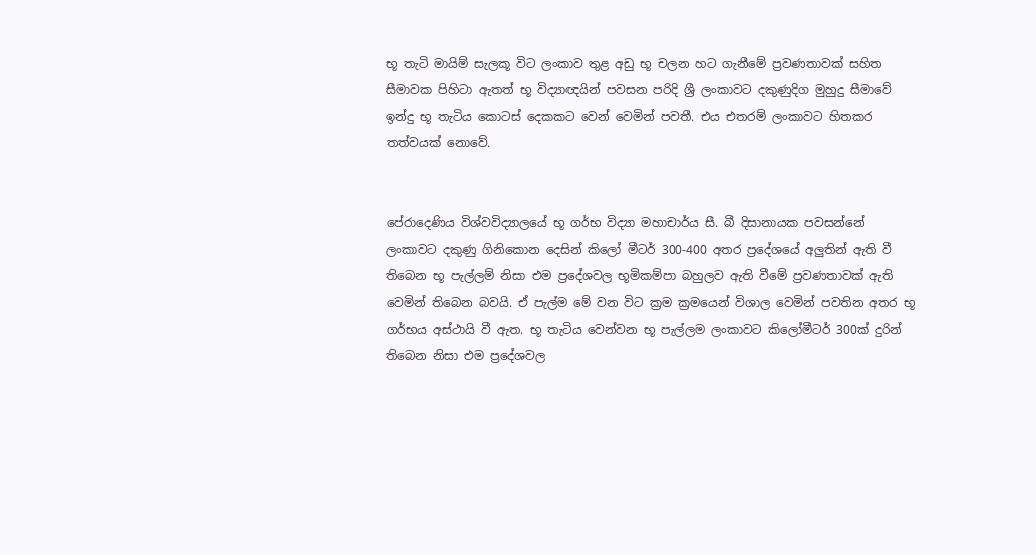භූ තැටි මායිම් සැලකූ විට ලංකාව තුළ අඩු භූ චලන හට ගැනීමේ ප්‍රවණතාවක් සහිත සීමාවක පිහිටා ඇතත් භූ විද්‍යාඥයින් පවසන පරිදි ශ්‍රී ලංකාවට දකුණුදිග මුහුදු සීමාවේ ඉන්දු භූ තැටිය කොටස් දෙකකට වෙන් වෙමින් පවතී. එය එතරම් ලංකාවට හිතකර තත්වයක් නොවේ.


පේරාදෙණිය විශ්වවිද්‍යාලයේ භූ ගර්භ විද්‍යා මහාචාර්ය සී. බී දිසානායක පවසන්නේ ලංකාවට දකුණු ගිනිකොන දෙසින් කිලෝ මීටර් 300-400 අතර ප්‍රදේශයේ අලුතින් ඇති වී තිබෙන භූ පැල්ලම් නිසා එම ප්‍රදේශවල භූමිකම්පා බහුලව ඇති වීමේ ප්‍රවණතාවක් ඇති වෙමින් තිබෙන බවයි. ඒ පැල්ම මේ වන විට ක්‍රම ක්‍රමයෙන් විශාල වෙමින් පවතින අතර භූ ගර්භය අස්ථායි වී ඇත. භූ තැටිය වෙන්වන භූ පැල්ලම ලංකාවට කිලෝමීටර් 300ක් දුරින් තිබෙන නිසා එම ප්‍රදේශවල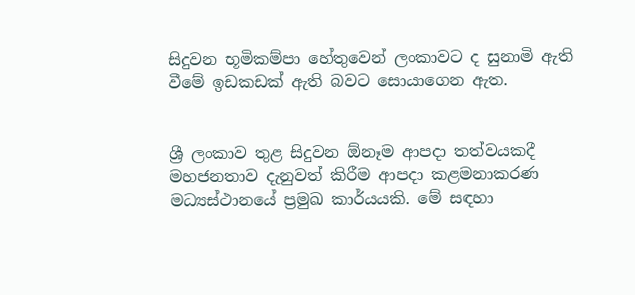සිදුවන භූමිකම්පා හේතුවෙන් ලංකාවට ද සුනාමි ඇති වීමේ ඉඩකඩක් ඇති බවට සොයාගෙන ඇත.


ශ්‍රී ලංකාව තුළ සිදුවන ඕනෑම ආපදා තත්වයකදී මහජනතාව දැනුවත් කිරීම ආපදා කළමනාකරණ මධ්‍යස්ථානයේ ප්‍රමුඛ කාර්යයකි. මේ සඳහා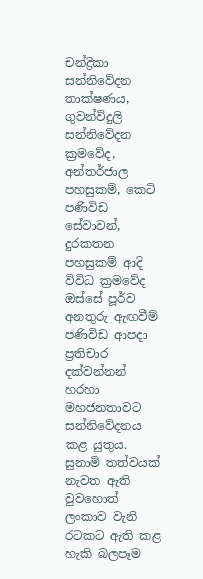චන්ද්‍රිකා සන්නිවේදන තාක්ෂණය, ගුවන්විදුලි සන්නිවේදන ක්‍රමවේද, අන්තර්ජාල පහසුකම්, කෙටි පණිවිඩ සේවාවන්, දුරකතන පහසුකම් ආදි විවිධ ක්‍රමවේද ඔස්සේ පූර්ව අනතුරු ඇඟවීම් පණිවිඩ ආපදා ප්‍රතිචාර දක්වන්නන් හරහා මහජනතාවට සන්නිවේදනය කළ යුතුය. සුනාමි තත්වයක් නැවත ඇති වුවහොත් ලංකාව වැනි රටකට ඇති කළ හැකි බලපෑම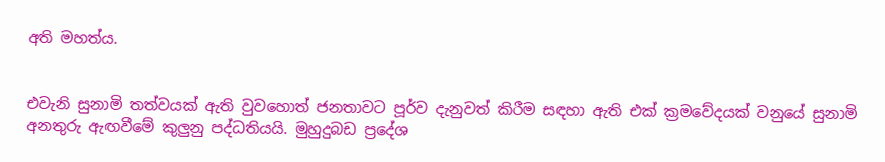අති මහත්ය.


එවැනි සුනාමි තත්වයක් ඇති වුවහොත් ජනතාවට පූර්ව දැනුවත් කිරීම සඳහා ඇති එක් ක්‍රමවේදයක් වනුයේ සුනාමි අනතුරු ඇඟවීමේ කුලුනු පද්ධතියයි. මුහුදුබඩ ප්‍රදේශ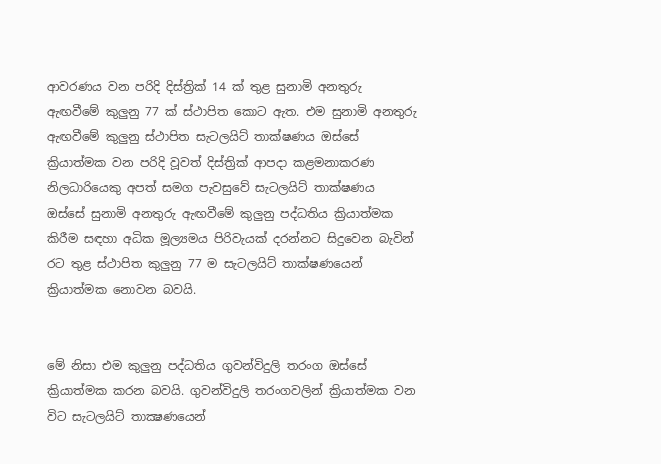ආවරණය වන පරිදි දිස්ත්‍රික් 14 ක් තුළ සුනාමි අනතුරු ඇඟවීමේ කුලුනු 77 ක් ස්ථාපිත කොට ඇත. එම සුනාමි අනතුරු ඇඟවීමේ කුලුනු ස්ථාපිත සැටලයිට් තාක්ෂණය ඔස්සේ ක්‍රියාත්මක වන පරිදි වූවත් දිස්ත්‍රික් ආපදා කළමනාකරණ නිලධාරියෙකු අපත් සමග පැවසුවේ සැටලයිට් තාක්ෂණය ඔස්සේ සුනාමි අනතුරු ඇඟවීමේ කුලුනු පද්ධතිය ක්‍රියාත්මක කිරීම සඳහා අධික මූල්‍යමය පිරිවැයක් දරන්නට සිදුවෙන බැවින් රට තුළ ස්ථාපිත කුලුනු 77 ම සැටලයිට් තාක්ෂණයෙන් ක්‍රියාත්මක නොවන බවයි.


මේ නිසා එම කුලුනු පද්ධතිය ගුවන්විදුලි තරංග ඔස්සේ ක්‍රියාත්මක කරන බවයි. ගුවන්විදුලි තරංගවලින් ක්‍රියාත්මක වන විට සැටලයිට් තාක්‍ෂණයෙන්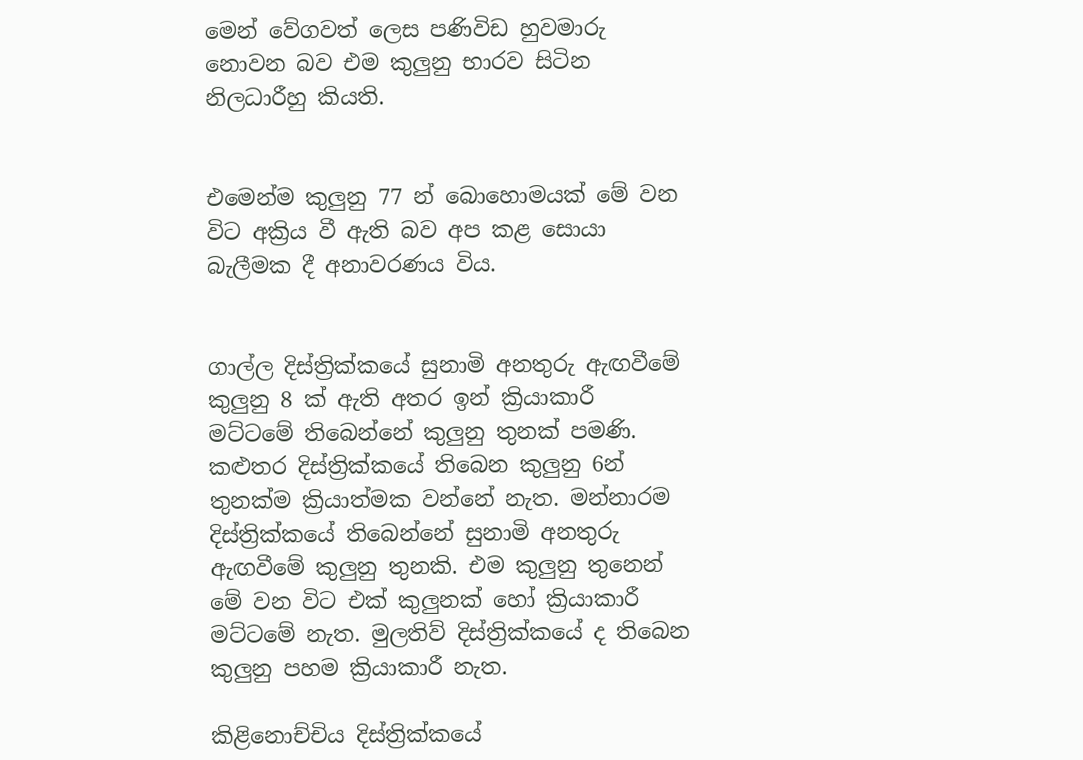මෙන් වේගවත් ලෙස පණිවිඩ හුවමාරු නොවන බව එම කුලුනු භාරව සිටින නිලධාරීහු කියති.


එමෙන්ම කුලුනු 77 න් බොහොමයක් මේ වන විට අක්‍රිය වී ඇති බව අප කළ සොයා බැලීමක දී අනාවරණය විය.


ගාල්ල දිස්ත්‍රික්කයේ සුනාමි අනතුරු ඇඟවීමේ කුලුනු 8 ක් ඇති අතර ඉන් ක්‍රියාකාරී මට්ටමේ තිබෙන්නේ කුලුනු තුනක් පමණි. කළුතර දිස්ත්‍රික්කයේ තිබෙන කුලුනු 6න් තුනක්ම ක්‍රියාත්මක වන්නේ නැත. මන්නාරම දිස්ත්‍රික්කයේ තිබෙන්නේ සුනාමි අනතුරු ඇඟවීමේ කුලුනු තුනකි. එම කුලුනු තුනෙන් මේ වන විට එක් කුලුනක් හෝ ක්‍රියාකාරී මට්ටමේ නැත. මුලතිව් දිස්ත්‍රික්කයේ ද තිබෙන කුලුනු පහම ක්‍රියාකාරී නැත.

කිළිනොච්චිය දිස්ත්‍රික්කයේ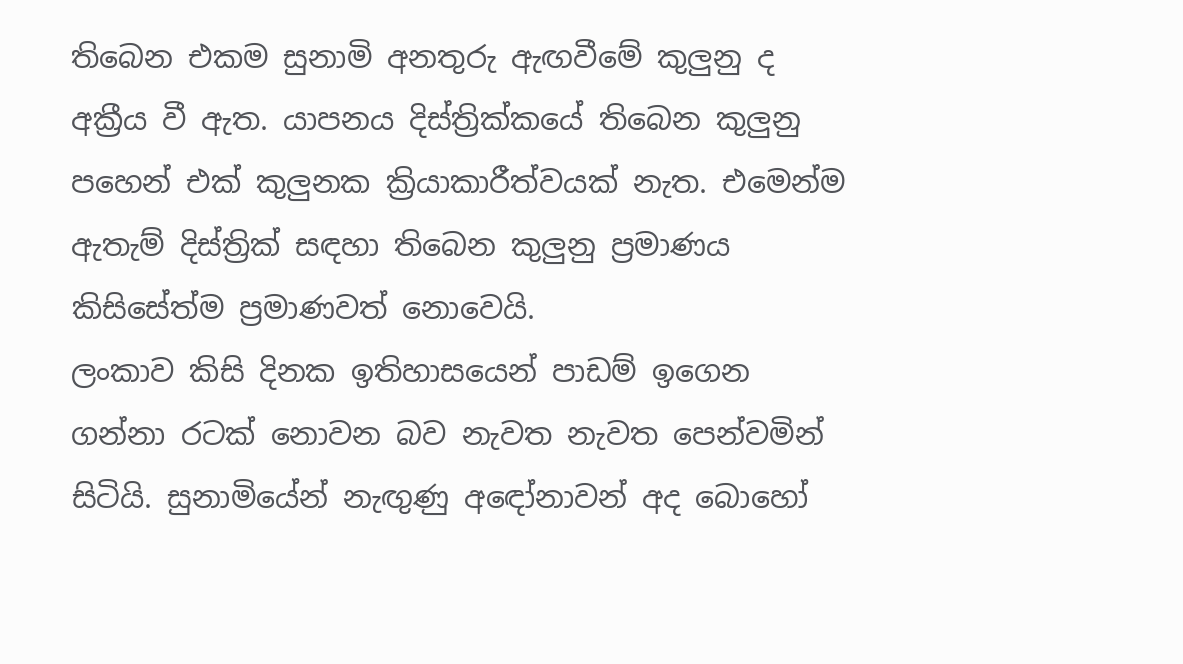තිබෙන එකම සුනාමි අනතුරු ඇඟවීමේ කුලුනු ද අක්‍රීය වී ඇත. යාපනය දිස්ත්‍රික්කයේ තිබෙන කුලුනු පහෙන් එක් කුලුනක ක්‍රියාකාරීත්වයක් නැත. එමෙන්ම ඇතැම් දිස්ත්‍රික් සඳහා තිබෙන කුලුනු ප්‍රමාණය කිසිසේත්ම ප්‍රමාණවත් නොවෙයි.
ලංකාව කිසි දිනක ඉතිහාසයෙන් පාඩම් ඉගෙන ගන්නා රටක් නොවන බව නැවත නැවත පෙන්වමින් සිටියි. සුනාමියේන් නැඟුණු අඳෝනාවන් අද බොහෝ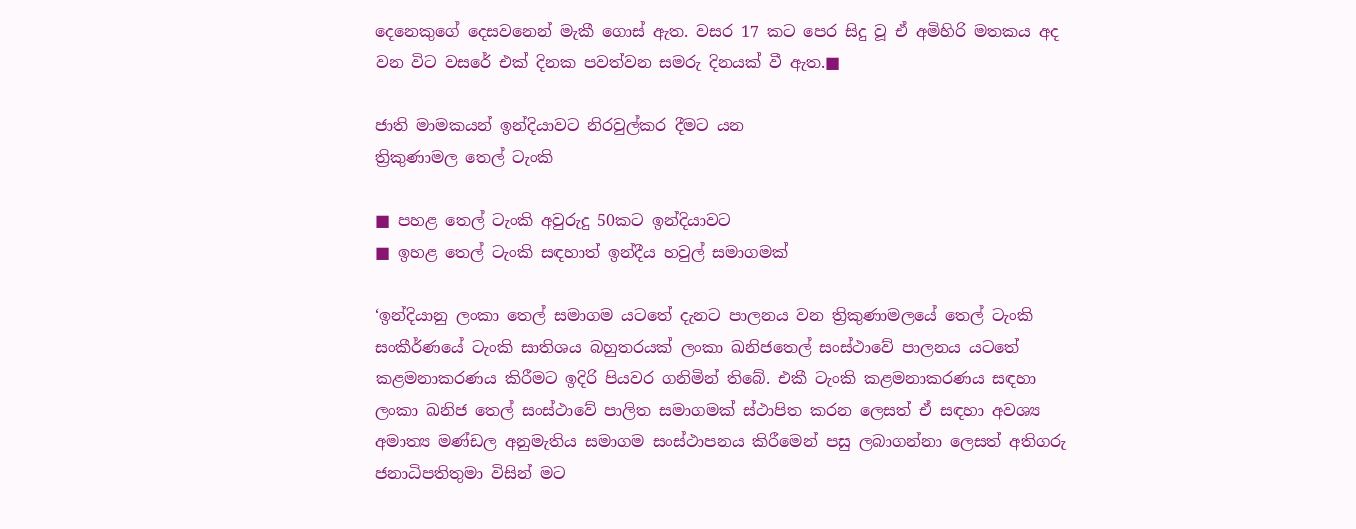දෙනෙකුගේ දෙසවනෙන් මැකී ගොස් ඇත. වසර 17 කට පෙර සිදු වූ ඒ අමිහිරි මතකය අද වන විට වසරේ එක් දිනක පවත්වන සමරු දිනයක් වී ඇත.■

ජාති මාමකයන් ඉන්දියාවට නිරවුල්කර දීමට යන
ත්‍රිකුණාමල තෙල් ටැංකි

■ පහළ තෙල් ටැංකි අවුරුදු 50කට ඉන්දියාවට
■ ඉහළ තෙල් ටැංකි සඳහාත් ඉන්දීය හවුල් සමාගමක්

‘ඉන්දියානු ලංකා තෙල් සමාගම යටතේ දැනට පාලනය වන ත්‍රිකුණාමලයේ තෙල් ටැංකි සංකීර්ණයේ ටැංකි සාතිශය බහුතරයක් ලංකා ඛනිජතෙල් සංස්ථාවේ පාලනය යටතේ කළමනාකරණය කිරීමට ඉදිරි පියවර ගනිමින් තිබේ. එකී ටැංකි කළමනාකරණය සඳහා ලංකා ඛනිජ තෙල් සංස්ථාවේ පාලිත සමාගමක් ස්ථාපිත කරන ලෙසත් ඒ සඳහා අවශ්‍ය අමාත්‍ය මණ්ඩල අනුමැතිය සමාගම සංස්ථාපනය කිරීමෙන් පසු ලබාගන්නා ලෙසත් අතිගරු ජනාධිපතිතුමා විසින් මට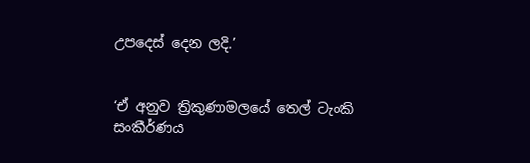උපදෙස් දෙන ලදි.’


‘ඒ අනුව ත්‍රිකුණාමලයේ තෙල් ටැංකි සංකීර්ණය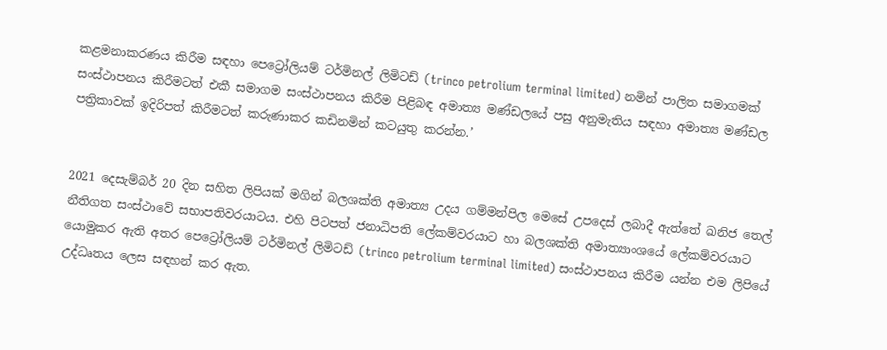කළමනාකරණය කිරීම සඳහා පෙට්‍රෝලියම් ටර්මිනල් ලිමිටඩ් (trinco petrolium terminal limited) නමින් පාලිත සමාගමක් සංස්ථාපනය කිරීමටත් එකී සමාගම සංස්ථාපනය කිරීම පිළිබඳ අමාත්‍ය මණ්ඩලයේ පසු අනුමැතිය සඳහා අමාත්‍ය මණ්ඩල පත්‍රිකාවක් ඉදිරිපත් කිරීමටත් කරුණාකර කඩිනමින් කටයුතු කරන්න.’


2021 දෙසැම්බර් 20 දින සහිත ලිපියක් මගින් බලශක්ති අමාත්‍ය උදය ගම්මන්පිල මෙසේ උපදෙස් ලබාදී ඇත්තේ ඛනිජ තෙල් නීතිගත සංස්ථාවේ සභාපතිවරයාටය. එහි පිටපත් ජනාධිපති ලේකම්වරයාට හා බලශක්ති අමාත්‍යාංශයේ ලේකම්වරයාට යොමුකර ඇති අතර පෙට්‍රෝලියම් ටර්මිනල් ලිමිටඩ් (trinco petrolium terminal limited) සංස්ථාපනය කිරීම යන්න එම ලිපියේ උද්ධෘතය ලෙස සඳහන් කර ඇත.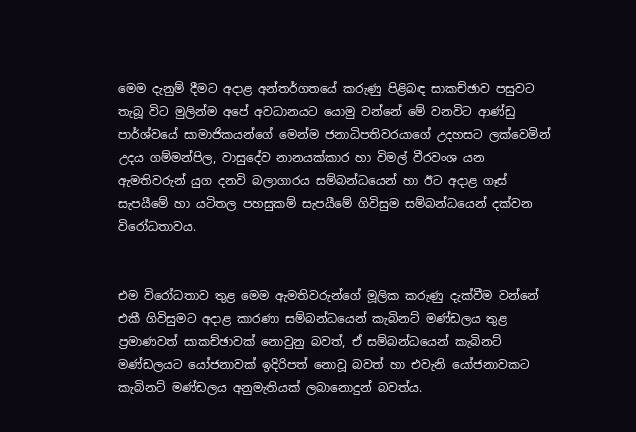මෙම දැනුම් දීමට අදාළ අන්තර්ගතයේ කරුණු පිළිබඳ සාකච්ඡාව පසුවට තැබූ විට මුලින්ම අපේ අවධානයට යොමු වන්නේ මේ වනවිට ආණ්ඩු පාර්ශ්වයේ සාමාජිකයන්ගේ මෙන්ම ජනාධිපතිවරයාගේ උදහසට ලක්වෙමින් උදය ගම්මන්පිල, වාසුදේව නානයක්කාර හා විමල් වීරවංශ යන ඇමතිවරුන් යුග දනවි බලාගාරය සම්බන්ධයෙන් හා ඊට අදාළ ගෑස් සැපයීමේ හා යටිතල පහසුකම් සැපයීමේ ගිවිසුම සම්බන්ධයෙන් දක්වන විරෝධතාවය.


එම විරෝධතාව තුළ මෙම ඇමතිවරුන්ගේ මූලික කරුණු දැක්වීම වන්නේ එකී ගිවිසුමට අදාළ කාරණා සම්බන්ධයෙන් කැබිනට් මණ්ඩලය තුළ ප්‍රමාණවත් සාකච්ඡාවක් නොවුනු බවත්, ඒ සම්බන්ධයෙන් කැබිනට් මණ්ඩලයට යෝජනාවක් ඉදිරිපත් නොවූ බවත් හා එවැනි යෝජනාවකට කැබිනට් මණ්ඩලය අනුමැතියක් ලබානොදුන් බවත්ය.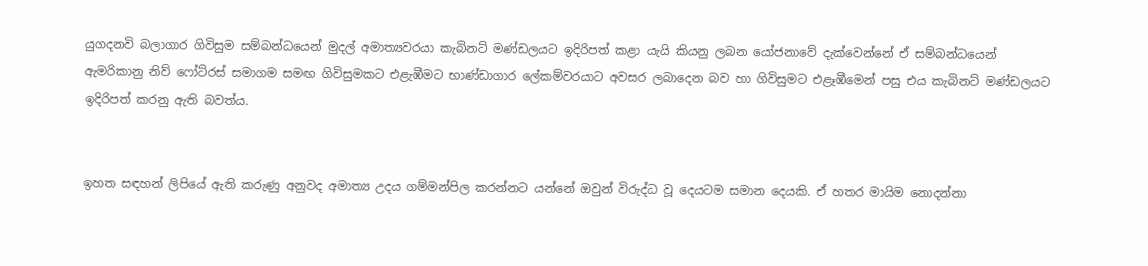යුගදනවි බලාගාර ගිවිසුම සම්බන්ධයෙන් මුදල් අමාත්‍යවරයා කැබිනට් මණ්ඩලයට ඉදිරිපත් කළා යැයි කියනු ලබන යෝජනාවේ දැක්වෙන්නේ ඒ සම්බන්ධයෙන් ඇමරිකානු නිව් ෆෝට්රස් සමාගම සමඟ ගිවිසුමකට එළැඹීමට භාණ්ඩාගාර ලේකම්වරයාට අවසර ලබාදෙන බව හා ගිවිසුමට එළෑඹීමෙන් පසු එය කැබිනට් මණ්ඩලයට ඉදිරිපත් කරනු ඇති බවත්ය.


ඉහත සඳහන් ලිපියේ ඇති කරුණු අනුවද අමාත්‍ය උදය ගම්මන්පිල කරන්නට යන්නේ ඔවුන් විරුද්ධ වූ දෙයටම සමාන දෙයකි. ඒ හතර මායිම නොදන්නා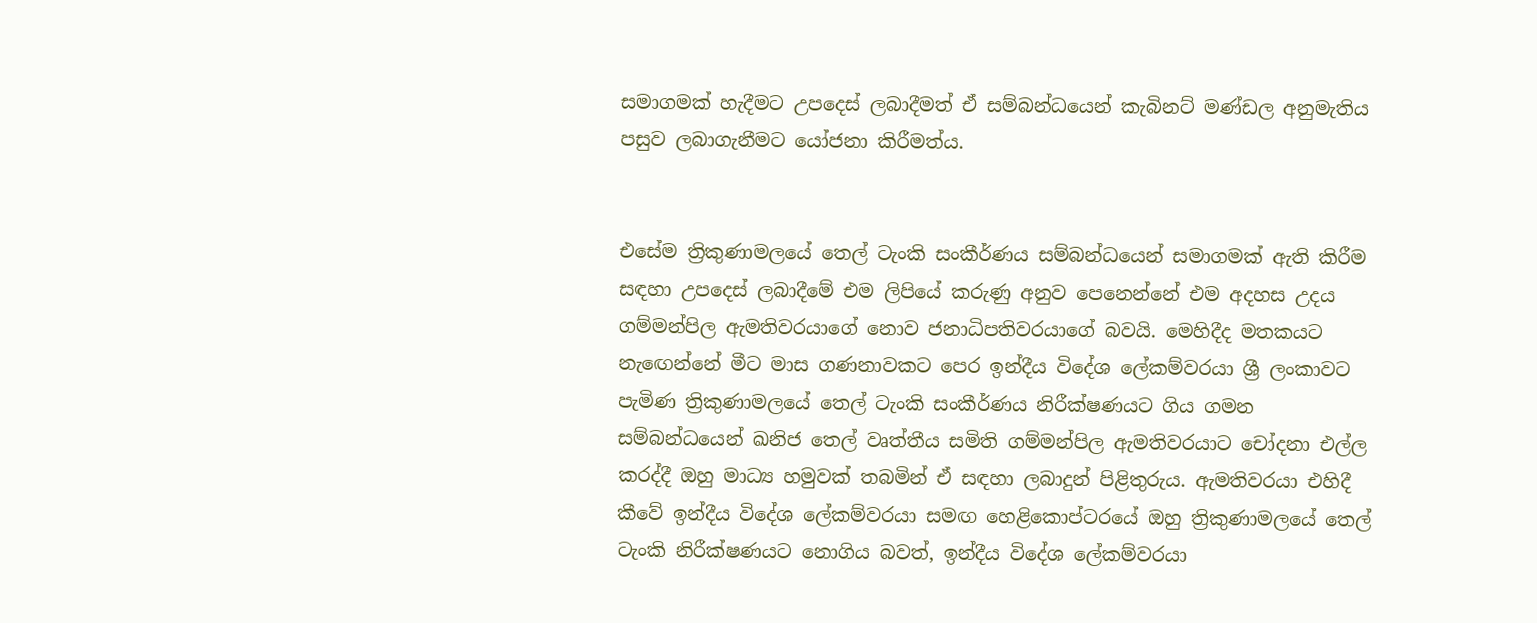සමාගමක් හැදීමට උපදෙස් ලබාදීමත් ඒ සම්බන්ධයෙන් කැබිනට් මණ්ඩල අනුමැතිය පසුව ලබාගැනීමට යෝජනා කිරීමත්ය.


එසේම ත්‍රිකුණාමලයේ තෙල් ටැංකි සංකීර්ණය සම්බන්ධයෙන් සමාගමක් ඇති කිරීම සඳහා උපදෙස් ලබාදීමේ එම ලිපියේ කරුණු අනුව පෙනෙන්නේ එම අදහස උදය ගම්මන්පිල ඇමතිවරයාගේ නොව ජනාධිපතිවරයාගේ බවයි. මෙහිදීද මතකයට නැඟෙන්නේ මීට මාස ගණනාවකට පෙර ඉන්දීය විදේශ ලේකම්වරයා ශ්‍රී ලංකාවට පැමිණ ත්‍රිකුණාමලයේ තෙල් ටැංකි සංකීර්ණය නිරීක්ෂණයට ගිය ගමන සම්බන්ධයෙන් ඛනිජ තෙල් වෘත්තීය සමිති ගම්මන්පිල ඇමතිවරයාට චෝදනා එල්ල කරද්දී ඔහු මාධ්‍ය හමුවක් තබමින් ඒ සඳහා ලබාදුන් පිළිතුරුය. ඇමතිවරයා එහිදී කීවේ ඉන්දීය විදේශ ලේකම්වරයා සමඟ හෙළිකොප්ටරයේ ඔහු ත්‍රිකුණාමලයේ තෙල් ටැංකි නිරීක්ෂණයට නොගිය බවත්, ඉන්දීය විදේශ ලේකම්වරයා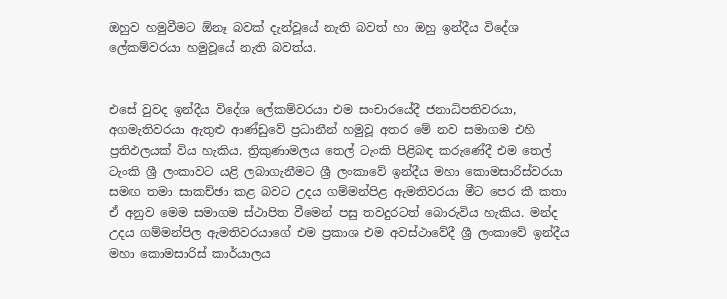ඔහුව හමුවීමට ඕනෑ බවක් දැන්වූයේ නැති බවත් හා ඔහු ඉන්දීය විදේශ ලේකම්වරයා හමුවූයේ නැති බවත්ය.


එසේ වුවද ඉන්දීය විදේශ ලේකම්වරයා එම සංචාරයේදී ජනාධිපතිවරයා, අගමැතිවරයා ඇතුළු ආණ්ඩුවේ ප්‍රධානීන් හමුවූ අතර මේ නව සමාගම එහි ප්‍රතිඵලයක් විය හැකිය. ත්‍රිකුණාමලය තෙල් ටැංකි පිළිබඳ කරුණේදී එම තෙල් ටැංකි ශ්‍රී ලංකාවට යළි ලබාගැනීමට ශ්‍රී ලංකාවේ ඉන්දීය මහා කොමසාරිස්වරයා සමඟ තමා සාකච්ඡා කළ බවට උදය ගම්මන්පිළ ඇමතිවරයා මීට පෙර කී කතා ඒ අනුව මෙම සමාගම ස්ථාපිත වීමෙන් පසු තවදුරටත් බොරුවිය හැකිය. මන්ද උදය ගම්මන්පිල ඇමතිවරයාගේ එම ප්‍රකාශ එම අවස්ථාවේදී ශ්‍රී ලංකාවේ ඉන්දීය මහා කොමසාරිස් කාර්යාලය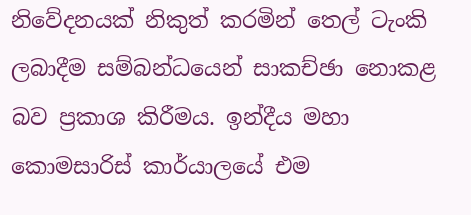නිවේදනයක් නිකුත් කරමින් තෙල් ටැංකි ලබාදීම සම්බන්ධයෙන් සාකච්ඡා නොකළ බව ප්‍රකාශ කිරීමය. ඉන්දීය මහා කොමසාරිස් කාර්යාලයේ එම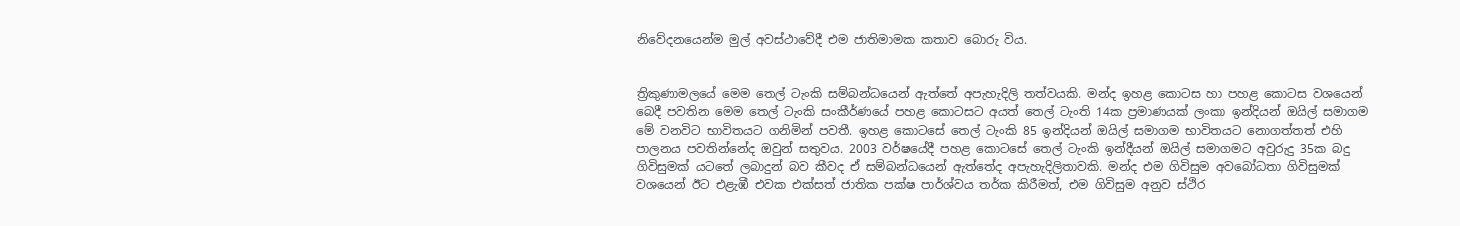නිවේදනයෙන්ම මුල් අවස්ථාවේදී එම ජාතිමාමක කතාව බොරු විය.


ත්‍රිකුණාමලයේ මෙම තෙල් ටැංකි සම්බන්ධයෙන් ඇත්තේ අපැහැදිලි තත්වයකි. මන්ද ඉහළ කොටස හා පහළ කොටස වශයෙන් බෙදී පවතින මෙම තෙල් ටැංකි සංකීර්ණයේ පහළ කොටසට අයත් තෙල් ටැංති 14ක ප්‍රමාණයක් ලංකා ඉන්දියන් ඔයිල් සමාගම මේ වනවිට භාවිතයට ගනිමින් පවතී. ඉහළ කොටසේ තෙල් ටැංකි 85 ඉන්දියන් ඔයිල් සමාගම භාවිතයට නොගත්තත් එහි පාලනය පවතින්නේද ඔවුන් සතුවය. 2003 වර්ෂයේදී පහළ කොටසේ තෙල් ටැංකි ඉන්දීයන් ඔයිල් සමාගමට අවුරුදු 35ක බදු ගිවිසුමක් යටතේ ලබාදුන් බව කීවද ඒ සම්බන්ධයෙන් ඇත්තේද අපැහැදිලිතාවකි. මන්ද එම ගිවිසුම අවබෝධතා ගිවිසුමක් වශයෙන් ඊට එළැඹී එවක එක්සත් ජාතික පක්ෂ පාර්ශ්වය තර්ක කිරීමත්, එම ගිවිසුම අනුව ස්ථිර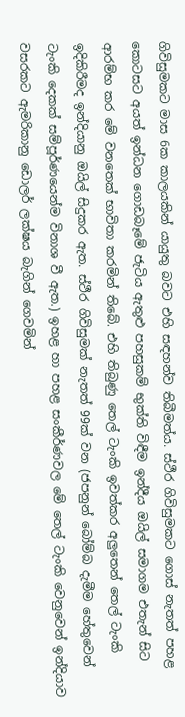ගිවිසුමකට මාස 6ක කාලයකින් යායුතු බවට එහි සඳහන්ව තිබීමත්ය. ස්ථීර ගිවිසුමකට ගොස් නැතත් පහළ කොටසට අයත් ඉන්ධන ගොඩබෑමේ ජැටිය ඇතුළු පහසුකම් භුක්ති විඳීම ඉන්දීය ඔයිල් සමාගම එතැන් සිට ආරම්භ කර මේ වනතෙක් භාවිතා කරමින් තිබේ. එහි තිබුණු තෙල් ටැංකි ඉවත්කර අලුතෙන් තෙල් ටැංකි ඉදිකිරීමද ඉන්දියානු ඔයිල් සිදුකර ඇත. ස්ථීර ගිවිසුමක් නැතත් 99ක් වන (ජපනුන් බෝම්බ දැමීම හේතුවෙන් ටැංකි දෙකක් සම්පූර්ණයෙන්ම විනාශ වී ඇත.) ඉහළ හා පහළ සංකීර්ණවල මේ තෙල් ටැංකි වෙනුවෙන් ඉන්දියාව වසරකට ඇමරිකානු ඩොලර් ලක්ෂය බැගින් ගෙවමින්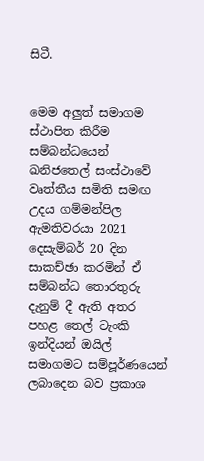සිටී.


මෙම අලුත් සමාගම ස්ථාපිත කිරීම සම්බන්ධයෙන් ඛනිජතෙල් සංස්ථාවේ වෘත්තීය සමිති සමඟ උදය ගම්මන්පිල ඇමතිවරයා 2021 දෙසැම්බර් 20 දින සාකච්ඡා කරමින් ඒ සම්බන්ධ තොරතුරු දැනුම් දී ඇති අතර පහළ තෙල් ටැංකි ඉන්දියන් ඔයිල් සමාගමට සම්පූර්ණයෙන් ලබාදෙන බව ප්‍රකාශ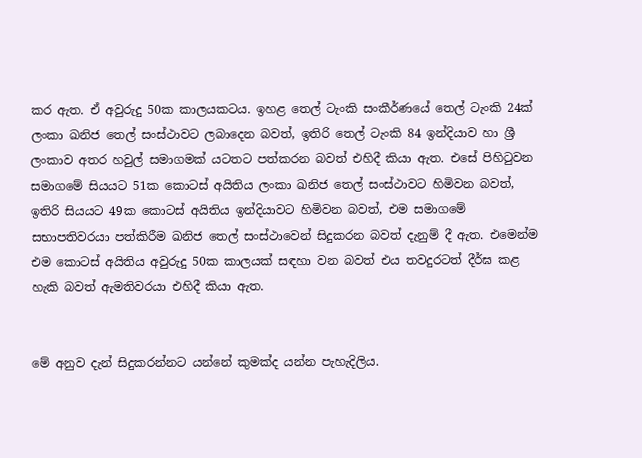කර ඇත. ඒ අවුරුදු 50ක කාලයකටය. ඉහළ තෙල් ටැංකි සංකීර්ණයේ තෙල් ටැංකි 24ක් ලංකා ඛනිජ තෙල් සංස්ථාවට ලබාදෙන බවත්, ඉතිරි තෙල් ටැංකි 84 ඉන්දියාව හා ශ්‍රී ලංකාව අතර හවුල් සමාගමක් යටතට පත්කරන බවත් එහිදී කියා ඇත. එසේ පිහිටුවන සමාගමේ සියයට 51ක කොටස් අයිතිය ලංකා ඛනිජ තෙල් සංස්ථාවට හිමිවන බවත්, ඉතිරි සියයට 49ක කොටස් අයිතිය ඉන්දියාවට හිමිවන බවත්, එම සමාගමේ සභාපතිවරයා පත්කිරීම ඛනිජ තෙල් සංස්ථාවෙන් සිදුකරන බවත් දැනුම් දී ඇත. එමෙන්ම එම කොටස් අයිතිය අවුරුදු 50ක කාලයක් සඳහා වන බවත් එය තවදුරටත් දීර්ඝ කළ හැකි බවත් ඇමතිවරයා එහිදී කියා ඇත.


මේ අනුව දැන් සිදුකරන්නට යන්නේ කුමක්ද යන්න පැහැදිලිය.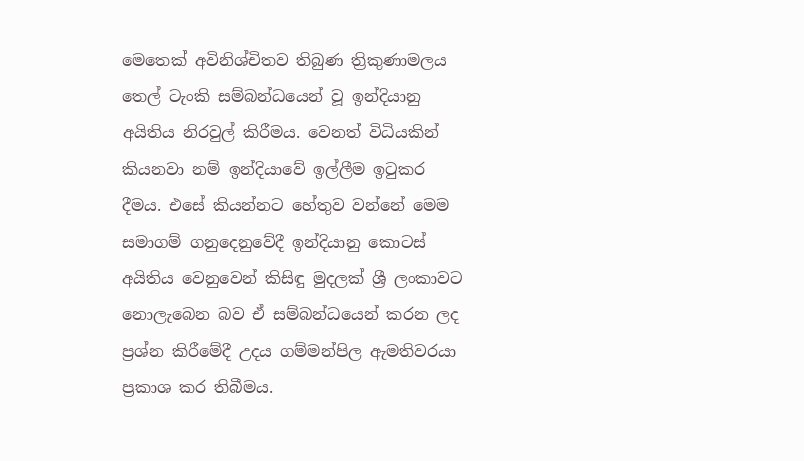මෙතෙක් අවිනිශ්චිතව තිබුණ ත්‍රිකුණාමලය තෙල් ටැංකි සම්බන්ධයෙන් වූ ඉන්දියානු අයිතිය නිරවුල් කිරීමය. වෙනත් විධියකින් කියනවා නම් ඉන්දියාවේ ඉල්ලීම ඉටුකර දීමය. එසේ කියන්නට හේතුව වන්නේ මෙම සමාගම් ගනුදෙනුවේදී ඉන්දියානු කොටස් අයිතිය වෙනුවෙන් කිසිඳු මුදලක් ශ්‍රී ලංකාවට නොලැබෙන බව ඒ සම්බන්ධයෙන් කරන ලද ප්‍රශ්න කිරීමේදී උදය ගම්මන්පිල ඇමතිවරයා ප්‍රකාශ කර තිබීමය.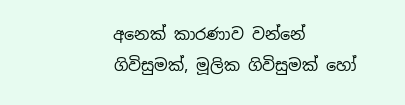අනෙක් කාරණාව වන්නේ ගිවිසුමක්, මූලික ගිවිසුමක් හෝ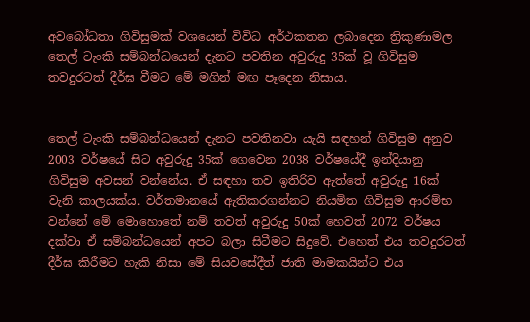අවබෝධතා ගිවිසුමක් වශයෙන් විවිධ අර්ථකතන ලබාදෙන ත්‍රිකුණාමල තෙල් ටැංකි සම්බන්ධයෙන් දැනට පවතින අවුරුදු 35ක් වූ ගිවිසුම තවදුරටත් දීර්ඝ වීමට මේ මගින් මඟ පෑදෙන නිසාය.


තෙල් ටැංකි සම්බන්ධයෙන් දැනට පවතිනවා යැයි සඳහන් ගිවිසුම අනුව 2003 වර්ෂයේ සිට අවුරුදු 35ක් ගෙවෙන 2038 වර්ෂයේදී ඉන්දියානු ගිවිසුම අවසන් වන්නේය. ඒ සඳහා තව ඉතිරිව ඇත්තේ අවුරුදු 16ක් වැනි කාලයක්ය. වර්තමානයේ ඇතිකරගන්නට නියමිත ගිවිසුම ආරම්භ වන්නේ මේ මොහොතේ නම් තවත් අවුරුදු 50ක් හෙවත් 2072 වර්ෂය දක්වා ඒ සම්බන්ධයෙන් අපට බලා සිටීමට සිදුවේ. එහෙත් එය තවදුරටත් දීර්ඝ කිරීමට හැකි නිසා මේ සියවසේදීත් ජාති මාමකයින්ට එය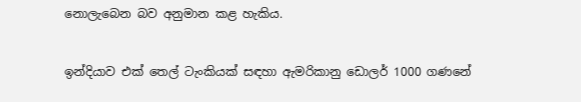නොලැබෙන බව අනුමාන කළ හැකිය.


ඉන්දියාව එක් තෙල් ටැංකියක් සඳහා ඇමරිකානු ඩොලර් 1000 ගණනේ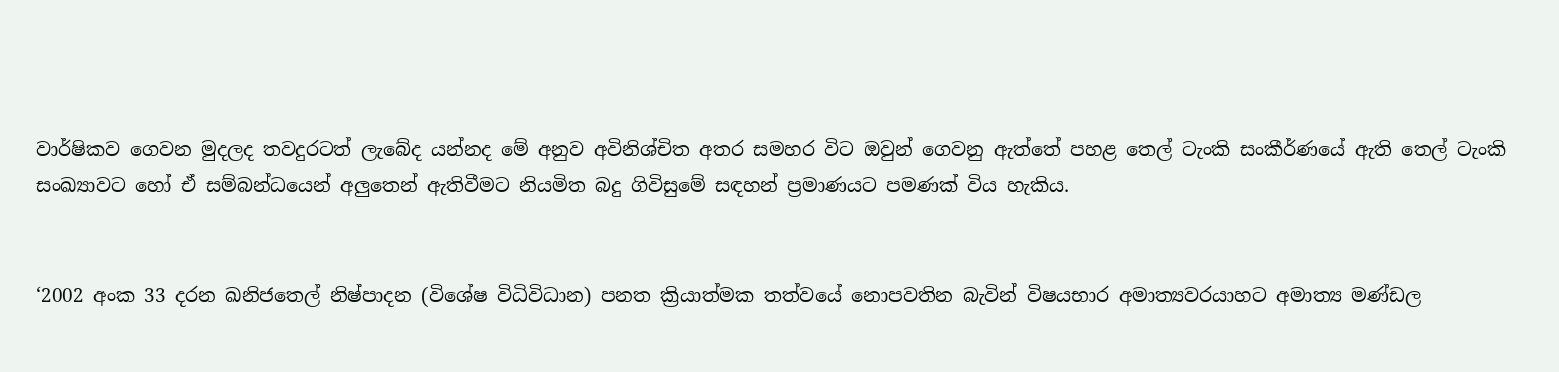වාර්ෂිකව ගෙවන මුදලද තවදුරටත් ලැබේද යන්නද මේ අනුව අවිනිශ්චිත අතර සමහර විට ඔවුන් ගෙවනු ඇත්තේ පහළ තෙල් ටැංකි සංකීර්ණයේ ඇති තෙල් ටැංකි සංඛ්‍යාවට හෝ ඒ සම්බන්ධයෙන් අලුතෙන් ඇතිවීමට නියමිත බදු ගිවිසුමේ සඳහන් ප්‍රමාණයට පමණක් විය හැකිය.


‘2002 අංක 33 දරන ඛනිජතෙල් නිෂ්පාදන (විශේෂ විධිවිධාන) පනත ක්‍රියාත්මක තත්වයේ නොපවතින බැවින් විෂයභාර අමාත්‍යවරයාහට අමාත්‍ය මණ්ඩල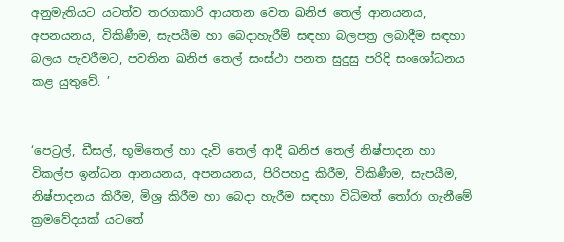අනුමැතියට යටත්ව තරගකාරි ආයතන වෙත ඛනිජ තෙල් ආනයනය, අපනයනය, විකිණීම, සැපයීම හා බෙදාහැරීම් සඳහා බලපත්‍ර ලබාදීම සඳහා බලය පැවරීමට, පවතින ඛනිජ තෙල් සංස්ථා පනත සුදුසු පරිදි සංශෝධනය කළ යුතුවේ. ’


‘පෙට්‍රල්, ඩීසල්, භූමිතෙල් හා දැවි තෙල් ආදී ඛනිජ තෙල් නිෂ්පාදන හා විකල්ප ඉන්ධන ආනයනය, අපනයනය, පිරිපහදු කිරීම, විකිණීම, සැපයීම, නිෂ්පාදනය කිරීම, මිශ්‍ර කිරීම හා බෙදා හැරීම සඳහා විධිමත් තෝරා ගැනීමේ ක්‍රමවේදයක් යටතේ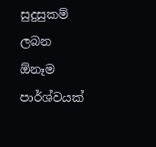සුදුසුකම් ලබන ඕනෑම පාර්ශ්වයක්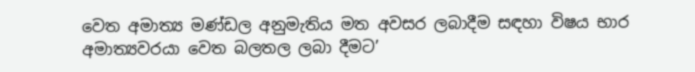වෙත අමාත්‍ය මණ්ඩල අනුමැතිය මත අවසර ලබාදීම සඳහා විෂය භාර අමාත්‍යවරයා වෙත බලතල ලබා දීමට’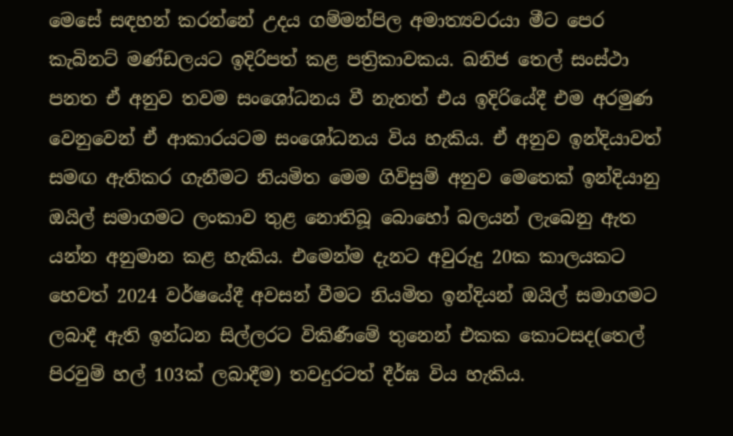මෙසේ සඳහන් කරන්නේ උදය ගම්මන්පිල අමාත්‍යවරයා මීට පෙර කැබිනට් මණ්ඩලයට ඉදිරිපත් කළ පත්‍රිකාවකය. ඛනිජ තෙල් සංස්ථා පනත ඒ අනුව තවම සංශෝධනය වී නැතත් එය ඉදිරියේදී එම අරමුණ වෙනුවෙන් ඒ ආකාරයටම සංශෝධනය විය හැකිය. ඒ අනුව ඉන්දියාවත් සමඟ ඇතිකර ගැනීමට නියමිත මෙම ගිවිසුම් අනුව මෙතෙක් ඉන්දියානු ඔයිල් සමාගමට ලංකාව තුළ නොතිබූ බොහෝ බලයන් ලැබෙනු ඇත යන්න අනුමාන කළ හැකිය. එමෙන්ම දැනට අවුරුදු 20ක කාලයකට හෙවත් 2024 වර්ෂයේදී අවසන් වීමට නියමිත ඉන්දියන් ඔයිල් සමාගමට ලබාදී ඇති ඉන්ධන සිල්ලරට විකිණීමේ තුනෙන් එකක කොටසද(තෙල් පිරවුම් හල් 103ක් ලබාදීම) තවදුරටත් දීර්ඝ විය හැකිය.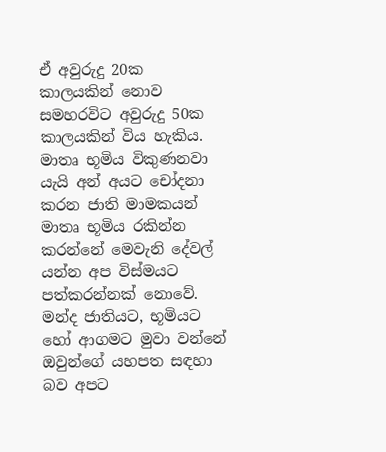ඒ අවුරුදු 20ක කාලයකින් නොව සමහරවිට අවුරුදු 50ක කාලයකින් විය හැකිය.
මාතෘ භූමිය විකුණනවා යැයි අන් අයට චෝදනා කරන ජාති මාමකයන් මාතෘ භූමිය රකින්න කරන්නේ මෙවැනි දේවල් යන්න අප විස්මයට පත්කරන්නක් නොවේ. මන්ද ජාතියට, භූමියට හෝ ආගමට මුවා වන්නේ ඔවුන්ගේ යහපත සඳහා බව අපට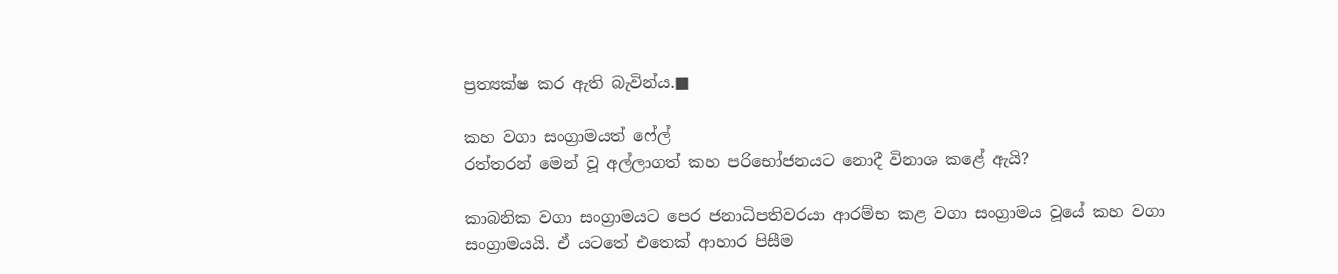ප්‍රත්‍යක්ෂ කර ඇති බැවින්ය.■

කහ වගා සංග්‍රාමයත් ෆේල්
රත්තරන් මෙන් වූ අල්ලාගත් කහ පරිභෝජනයට නොදී විනාශ කළේ ඇයි?

කාබනික වගා සංග්‍රාමයට පෙර ජනාධිපතිවරයා ආරම්භ කළ වගා සංග්‍රාමය වූයේ කහ වගා සංග්‍රාමයයි. ඒ යටතේ එතෙක් ආහාර පිසීම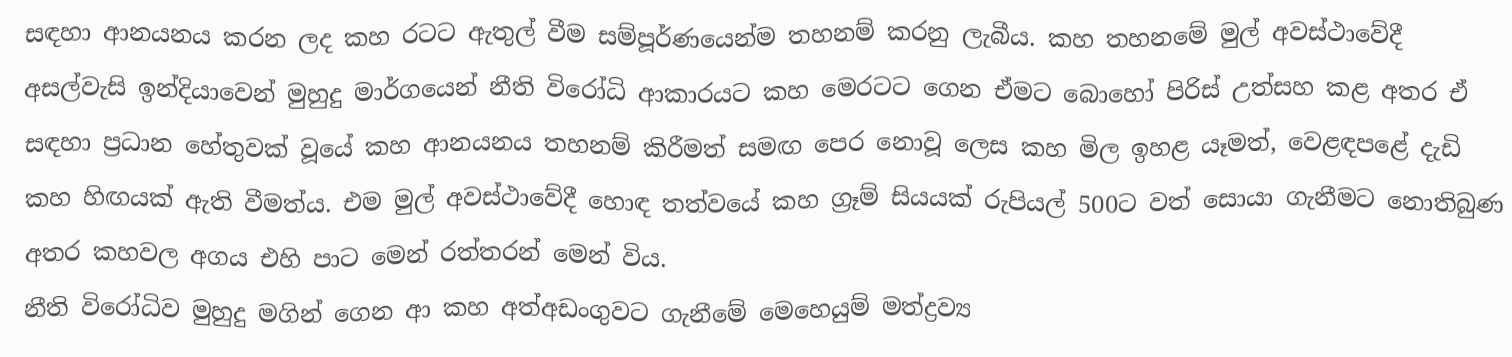සඳහා ආනයනය කරන ලද කහ රටට ඇතුල් වීම සම්පූර්ණයෙන්ම තහනම් කරනු ලැබීය. කහ තහනමේ මුල් අවස්ථාවේදී අසල්වැසි ඉන්දියාවෙන් මුහුදු මාර්ගයෙන් නීති විරෝධි ආකාරයට කහ මෙරටට ගෙන ඒමට බොහෝ පිරිස් උත්සහ කළ අතර ඒ සඳහා ප්‍රධාන හේතුවක් වූයේ කහ ආනයනය තහනම් කිරීමත් සමඟ පෙර නොවූ ලෙස කහ මිල ඉහළ යෑමත්, වෙළඳපළේ දැඩි කහ හිඟයක් ඇති වීමත්ය. එම මුල් අවස්ථාවේදී හොඳ තත්වයේ කහ ග්‍රෑම් සියයක් රුපියල් 500ට වත් සොයා ගැනීමට නොතිබුණ අතර කහවල අගය එහි පාට මෙන් රත්තරන් මෙන් විය.
නීති විරෝධිව මුහුදු මගින් ගෙන ආ කහ අත්අඩංගුවට ගැනීමේ මෙහෙයුම් මත්ද්‍රව්‍ය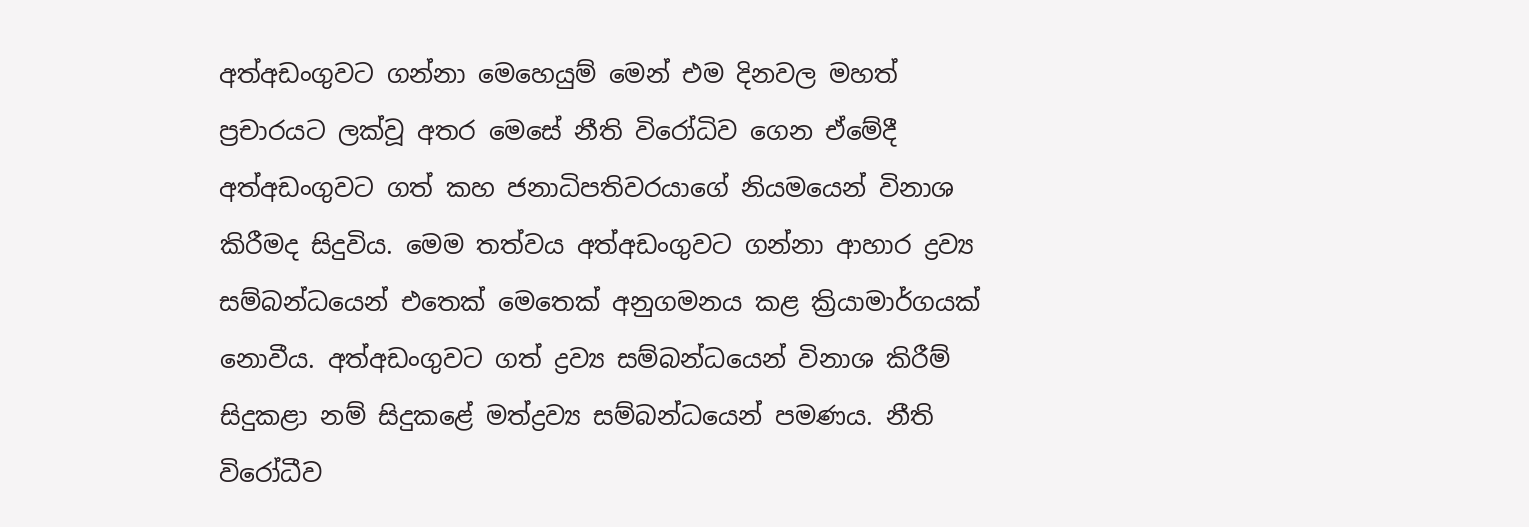අත්අඩංගුවට ගන්නා මෙහෙයුම් මෙන් එම දිනවල මහත් ප්‍රචාරයට ලක්වූ අතර මෙසේ නීති විරෝධිව ගෙන ඒමේදී අත්අඩංගුවට ගත් කහ ජනාධිපතිවරයාගේ නියමයෙන් විනාශ කිරීමද සිදුවිය. මෙම තත්වය අත්අඩංගුවට ගන්නා ආහාර ද්‍රව්‍ය සම්බන්ධයෙන් එතෙක් මෙතෙක් අනුගමනය කළ ක්‍රියාමාර්ගයක් නොවීය. අත්අඩංගුවට ගත් ද්‍රව්‍ය සම්බන්ධයෙන් විනාශ කිරීම් සිදුකළා නම් සිදුකළේ මත්ද්‍රව්‍ය සම්බන්ධයෙන් පමණය. නීති විරෝධීව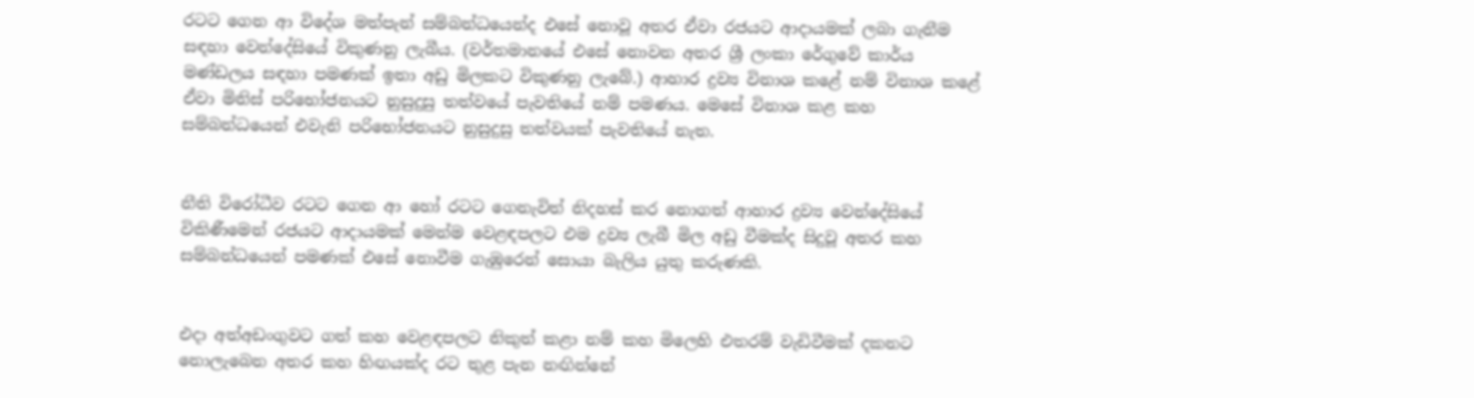රටට ගෙන ආ විදේශ මත්පැන් සම්බන්ධයෙන්ද එසේ නොවූ අතර ඒවා රජයට ආදායමක් ලබා ගැනීම සඳහා වෙන්දේසියේ විකුණනු ලැබීය. (වර්තමානයේ එසේ නොවන අතර ශ්‍රී ලංකා රේගුවේ කාර්ය මණ්ඩලය සඳහා පමණක් ඉතා අඩු මිලකට විකුණනු ලැබේ.) ආහාර ද්‍රව්‍ය විනාශ කළේ නම් විනාශ කළේ ඒවා මිනිස් පරිභෝජනයට නුසුදුසු තත්වයේ පැවතියේ නම් පමණය. මෙසේ විනාශ කළ කහ සම්බන්ධයෙන් එවැනි පරිභෝජනයට නුසුදුසු තත්වයක් පැවතියේ නැත.


නීති විරෝධීව රටට ගෙන ආ හෝ රටට ගෙනැවිත් නිදහස් කර නොගත් ආහාර ද්‍රව්‍ය වෙන්දේසියේ විකිණීමෙන් රජයට ආදායමක් මෙන්ම වෙළඳපලට එම ද්‍රව්‍ය ලැබී මිල අඩු වීමක්ද සිදුවූ අතර කහ සම්බන්ධයෙන් පමණක් එසේ නොවීම ගැඹුරෙන් සොයා බැලිය යුතු කරුණකි.


එදා අත්අඩංගුවට ගත් කහ වෙළඳපලට නිකුත් කළා නම් කහ මිලෙහි එතරම් වැඩිවීමක් දකනට නොලැබෙන අතර කහ හිඟයක්ද රට තුළ පැන නඟින්නේ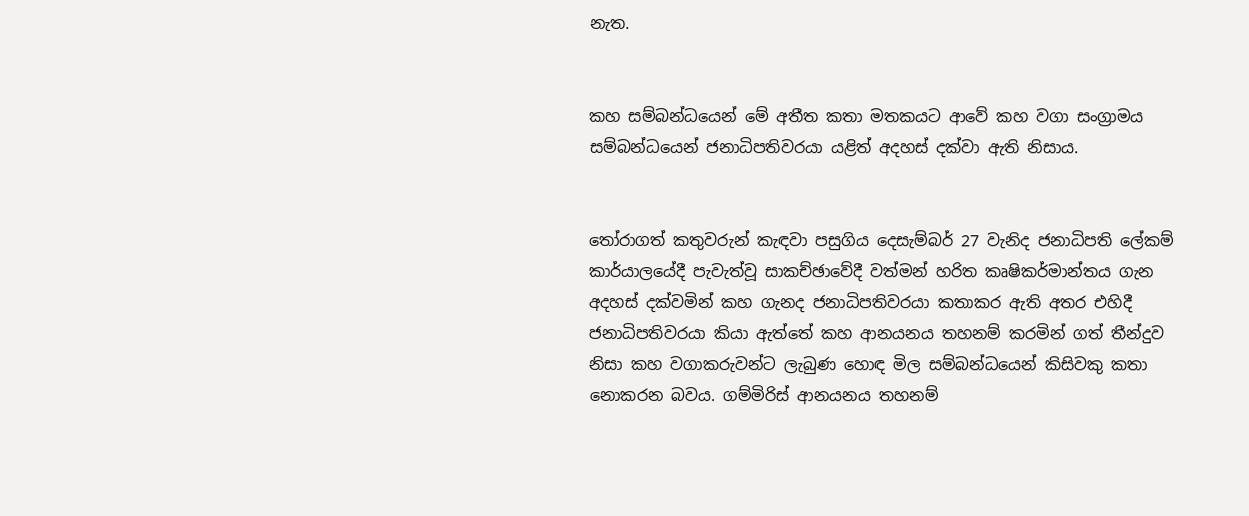නැත.


කහ සම්බන්ධයෙන් මේ අතීත කතා මතකයට ආවේ කහ වගා සංග්‍රාමය සම්බන්ධයෙන් ජනාධිපතිවරයා යළිත් අදහස් දක්වා ඇති නිසාය.


තෝරාගත් කතුවරුන් කැඳවා පසුගිය දෙසැම්බර් 27 වැනිද ජනාධිපති ලේකම් කාර්යාලයේදී පැවැත්වූ සාකච්ඡාවේදී වත්මන් හරිත කෘෂිකර්මාන්තය ගැන අදහස් දක්වමින් කහ ගැනද ජනාධිපතිවරයා කතාකර ඇති අතර එහිදී ජනාධිපතිවරයා කියා ඇත්තේ කහ ආනයනය තහනම් කරමින් ගත් තීන්දුව නිසා කහ වගාකරුවන්ට ලැබුණ හොඳ මිල සම්බන්ධයෙන් කිසිවකු කතා නොකරන බවය. ගම්මිරිස් ආනයනය තහනම්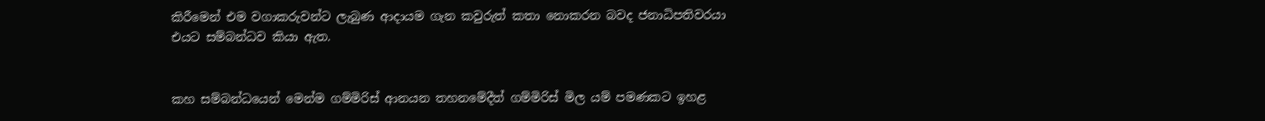කිරීමෙන් එම වගාකරුවන්ට ලැබුණ ආදායම ගැන කවුරුත් කතා නොකරන බවද ජනාධිපතිවරයා එයට සම්බන්ධව කියා ඇත.


කහ සම්බන්ධයෙන් මෙන්ම ගම්මිරිස් ආනයන තහනමේදීත් ගම්මිරිස් මිල යම් පමණකට ඉහළ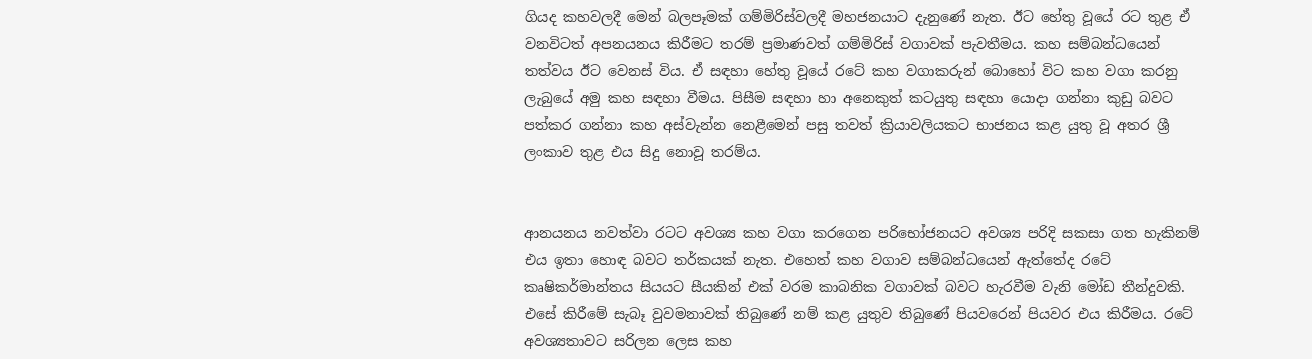ගියද කහවලදී මෙන් බලපෑමක් ගම්මිරිස්වලදී මහජනයාට දැනුණේ නැත. ඊට හේතු වූයේ රට තුළ ඒ වනවිටත් අපනයනය කිරීමට තරම් ප්‍රමාණවත් ගම්මිරිස් වගාවක් පැවතීමය. කහ සම්බන්ධයෙන් තත්වය ඊට වෙනස් විය. ඒ සඳහා හේතු වූයේ රටේ කහ වගාකරුන් බොහෝ විට කහ වගා කරනු ලැබුයේ අමු කහ සඳහා වීමය. පිසීම සඳහා හා අනෙකුත් කටයුතු සඳහා යොදා ගන්නා කුඩු බවට පත්කර ගන්නා කහ අස්වැන්න නෙළීමෙන් පසු තවත් ක්‍රියාවලියකට භාජනය කළ යුතු වූ අතර ශ්‍රී ලංකාව තුළ එය සිදු නොවූ තරම්ය.


ආනයනය නවත්වා රටට අවශ්‍ය කහ වගා කරගෙන පරිභෝජනයට අවශ්‍ය පරිදි සකසා ගත හැකිනම් එය ඉතා හොඳ බවට තර්කයක් නැත. එහෙත් කහ වගාව සම්බන්ධයෙන් ඇත්තේද රටේ කෘෂිකර්මාන්තය සියයට සීයකින් එක් වරම කාබනික වගාවක් බවට හැරවීම වැනි මෝඩ තීන්දුවකි. එසේ කිරීමේ සැබෑ වුවමනාවක් තිබුණේ නම් කළ යුතුව තිබුණේ පියවරෙන් පියවර එය කිරීමය. රටේ අවශ්‍යතාවට සරිලන ලෙස කහ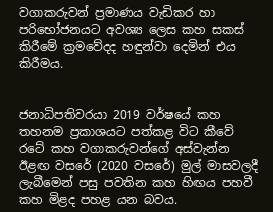වගාකරුවන් ප්‍රමාණය වැඩිකර හා පරිභෝජනයට අවශ්‍ය ලෙස කහ සකස් කිරීමේ ක්‍රමවේදද හඳුන්වා දෙමින් එය කිරීමය.


ජනාධිපතිවරයා 2019 වර්ෂයේ කහ තහනම ප්‍රකාශයට පත්කළ විට කීවේ රටේ කහ වගාකරුවන්ගේ අස්වැන්න ඊළඟ වසරේ (2020 වසරේ) මුල් මාසවලදී ලැබීමෙන් පසු පවතින කහ හිඟය පහවී කහ මිළද පහළ යන බවය.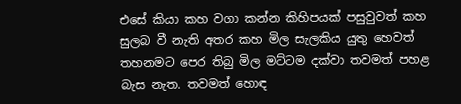එසේ කියා කහ වගා කන්න කිහිපයක් පසුවුවත් කහ සුලබ වී නැති අතර කහ මිල සැලකිය යුතු හෙවත් තහනමට පෙර තිබු මිල මට්ටම දක්වා තවමත් පහළ බැස නැත. තවමත් හොඳ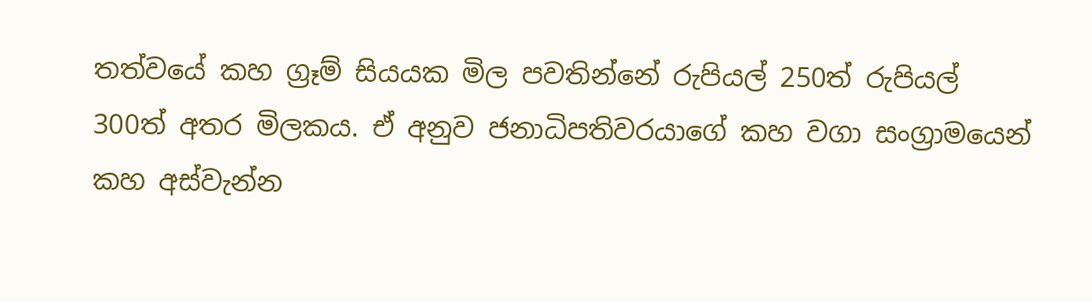තත්වයේ කහ ග්‍රෑම් සියයක මිල පවතින්නේ රුපියල් 250ත් රුපියල් 300ත් අතර මිලකය. ඒ අනුව ජනාධිපතිවරයාගේ කහ වගා සංග්‍රාමයෙන් කහ අස්වැන්න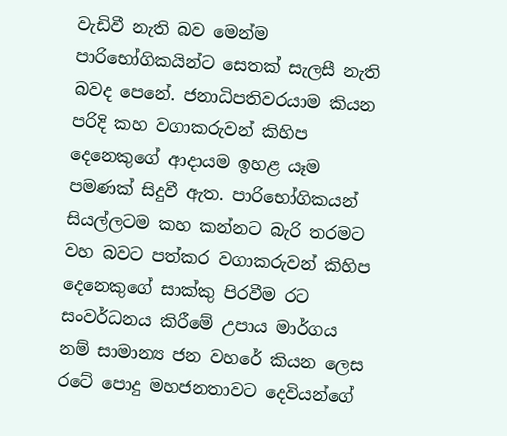වැඩිවී නැති බව මෙන්ම පාරිභෝගිකයින්ට සෙතක් සැලසී නැති බවද පෙනේ. ජනාධිපතිවරයාම කියන පරිදි කහ වගාකරුවන් කිහිප දෙනෙකුගේ ආදායම ඉහළ යෑම පමණක් සිදුවී ඇත. පාරිභෝගිකයන් සියල්ලටම කහ කන්නට බැරි තරමට වහ බවට පත්කර වගාකරුවන් කිහිප දෙනෙකුගේ සාක්කු පිරවීම රට සංවර්ධනය කිරීමේ උපාය මාර්ගය නම් සාමාන්‍ය ජන වහරේ කියන ලෙස රටේ පොදු මහජනතාවට දෙවියන්ගේ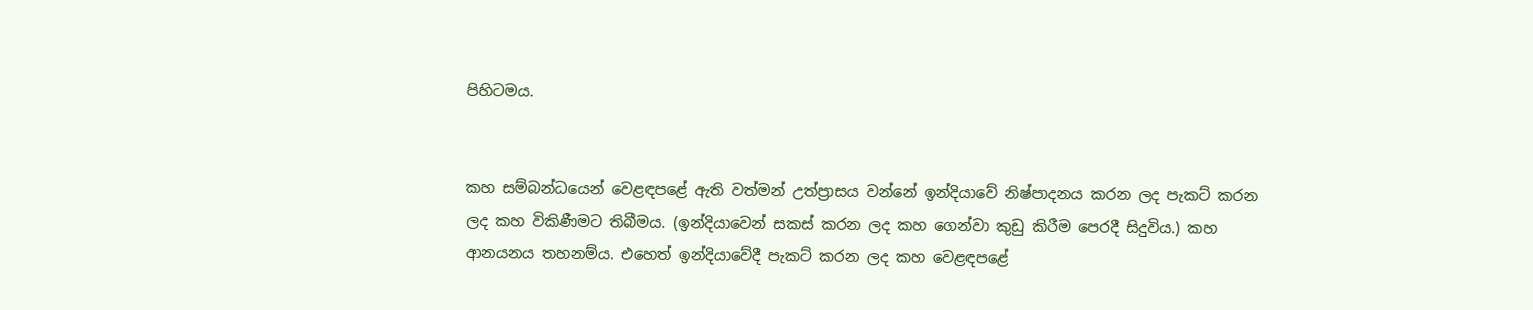පිහිටමය.


කහ සම්බන්ධයෙන් වෙළඳපළේ ඇති වත්මන් උත්ප්‍රාසය වන්නේ ඉන්දියාවේ නිෂ්පාදනය කරන ලද පැකට් කරන ලද කහ විකිණීමට තිබීමය. (ඉන්දියාවෙන් සකස් කරන ලද කහ ගෙන්වා කුඩු කිරීම පෙරදී සිදුවිය.) කහ ආනයනය තහනම්ය. එහෙත් ඉන්දියාවේදී පැකට් කරන ලද කහ වෙළඳපළේ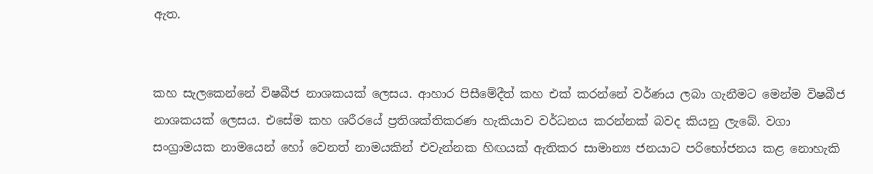ඇත.


කහ සැලකෙන්නේ විෂබීජ නාශකයක් ලෙසය. ආහාර පිසීමේදීත් කහ එක් කරන්නේ වර්ණය ලබා ගැනීමට මෙන්ම විෂබීජ නාශකයක් ලෙසය. එසේම කහ ශරීරයේ ප්‍රතිශක්තිකරණ හැකියාව වර්ධනය කරන්නක් බවද කියනු ලැබේ. වගා සංග්‍රාමයක නාමයෙන් හෝ වෙනත් නාමයකින් එවැන්නක හිඟයක් ඇතිකර සාමාන්‍ය ජනයාට පරිභෝජනය කළ නොහැකි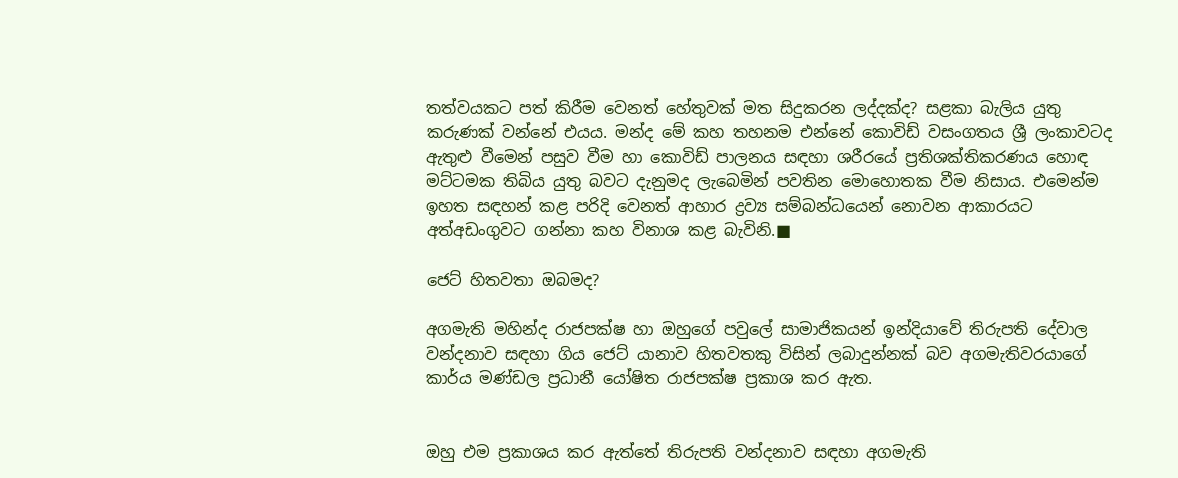තත්වයකට පත් කිරීම වෙනත් හේතුවක් මත සිදුකරන ලද්දක්ද? සළකා බැලිය යුතු කරුණක් වන්නේ එයය. මන්ද මේ කහ තහනම එන්නේ කොවිඩ් වසංගතය ශ්‍රී ලංකාවටද ඇතුළු වීමෙන් පසුව වීම හා කොවිඩ් පාලනය සඳහා ශරීරයේ ප්‍රතිශක්තිකරණය හොඳ මට්ටමක තිබිය යුතු බවට දැනුමද ලැබෙමින් පවතින මොහොතක වීම නිසාය. එමෙන්ම ඉහත සඳහන් කළ පරිදි වෙනත් ආහාර ද්‍රව්‍ය සම්බන්ධයෙන් නොවන ආකාරයට අත්අඩංගුවට ගන්නා කහ විනාශ කළ බැවිනි.■

ජෙට් හිතවතා ඔබමද?

අගමැති මහින්ද රාජපක්ෂ හා ඔහුගේ පවුලේ සාමාජිකයන් ඉන්දියාවේ තිරුපති දේවාල වන්දනාව සඳහා ගිය ජෙට් යානාව හිතවතකු විසින් ලබාදුන්නක් බව අගමැතිවරයාගේ කාර්ය මණ්ඩල ප්‍රධානී යෝෂිත රාජපක්ෂ ප්‍රකාශ කර ඇත.


ඔහු එම ප්‍රකාශය කර ඇත්තේ තිරුපති වන්දනාව සඳහා අගමැති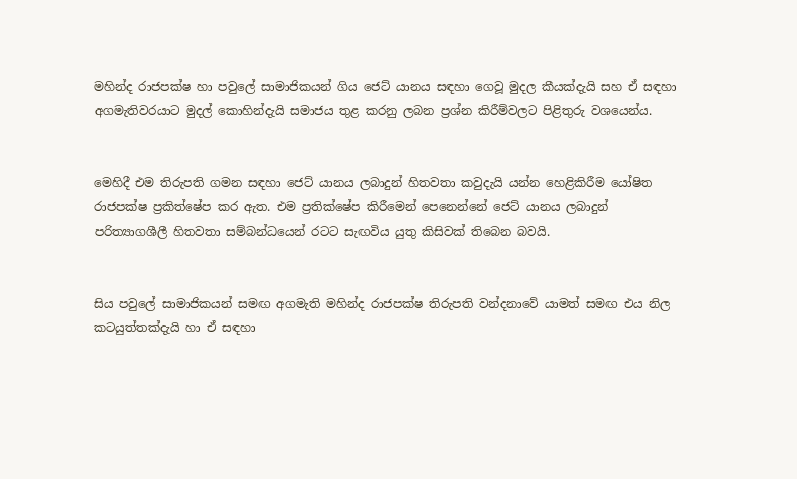මහින්ද රාජපක්ෂ හා පවුලේ සාමාජිකයන් ගිය ජෙට් යානය සඳහා ගෙවූ මුදල කීයක්දැයි සහ ඒ සඳහා අගමැතිවරයාට මුදල් කොහින්දැයි සමාජය තුළ කරනු ලබන ප්‍රශ්න කිරීම්වලට පිළිතුරු වශයෙන්ය.


මෙහිදී එම තිරුපති ගමන සඳහා ජෙට් යානය ලබාදුන් හිතවතා කවුදැයි යන්න හෙළිකිරීම යෝෂිත රාජපක්ෂ ප්‍රකිත්ෂේප කර ඇත. එම ප්‍රතික්ෂේප කිරීමෙන් පෙනෙන්නේ ජෙට් යානය ලබාදුන් පරිත්‍යාගශීලී හිතවතා සම්බන්ධයෙන් රටට සැඟවිය යුතු කිසිවක් තිබෙන බවයි.


සිය පවුලේ සාමාජිකයන් සමඟ අගමැති මහින්ද රාජපක්ෂ තිරුපති වන්දනාවේ යාමත් සමඟ එය නිල කටයුත්තක්දැයි හා ඒ සඳහා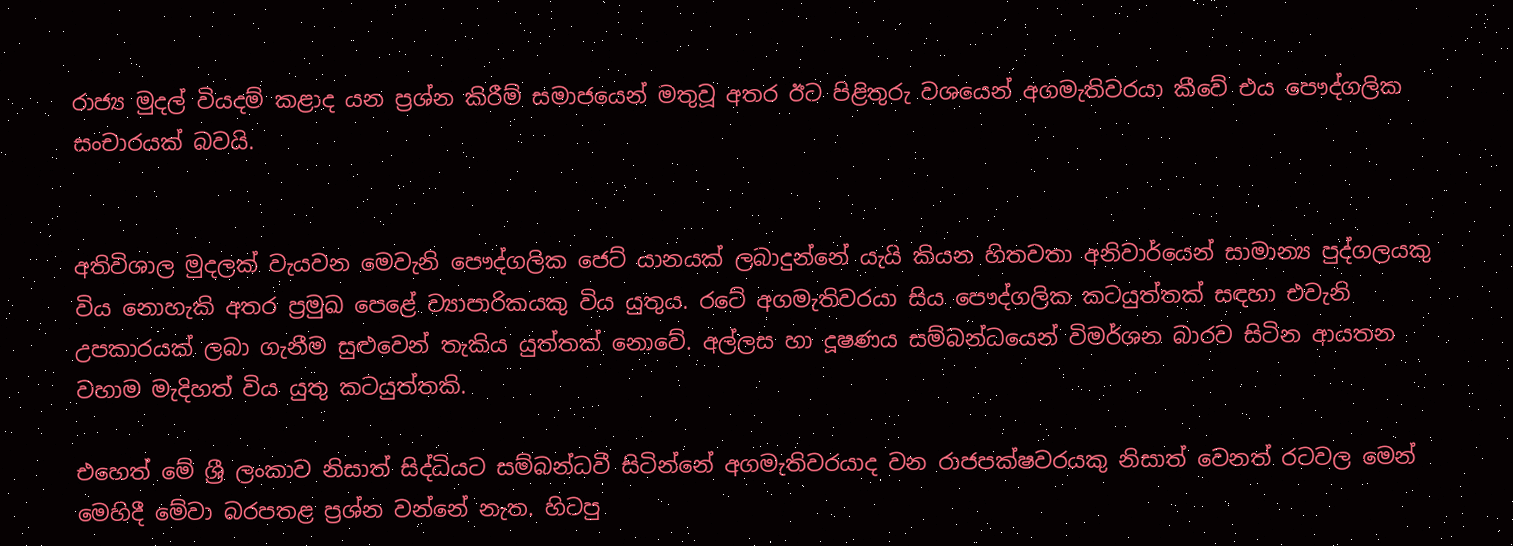රාජ්‍ය මුදල් වියදම් කළාද යන ප්‍රශ්න කිරීම් සමාජයෙන් මතුවූ අතර ඊට පිළිතුරු වශයෙන් අගමැතිවරයා කීවේ එය පෞද්ගලික සංචාරයක් බවයි.


අතිවිශාල මුදලක් වැයවන මෙවැනි පෞද්ගලික ජෙට් යානයක් ලබාදුන්නේ යැයි කියන හිතවතා අනිවාර්යෙන් සාමාන්‍ය පුද්ගලයකු විය නොහැකි අතර ප්‍රමුඛ පෙළේ ව්‍යාපාරිකයකු විය යුතුය. රටේ අගමැතිවරයා සිය පෞද්ගලික කටයුත්තක් සඳහා එවැනි උපකාරයක් ලබා ගැනීම සුළුවෙන් තැකිය යුත්තක් නොවේ. අල්ලස හා දූෂණය සම්බන්ධයෙන් විමර්ශන බාරව සිටින ආයතන වහාම මැදිහත් විය යුතු කටයුත්තකි.

එහෙත් මේ ශ්‍රී ලංකාව නිසාත් සිද්ධියට සම්බන්ධවී සිටින්නේ අගමැතිවරයාද වන රාජපක්ෂවරයකු නිසාත් වෙනත් රටවල මෙන් මෙහිදී මේවා බරපතළ ප්‍රශ්න වන්නේ නැත. හිටපු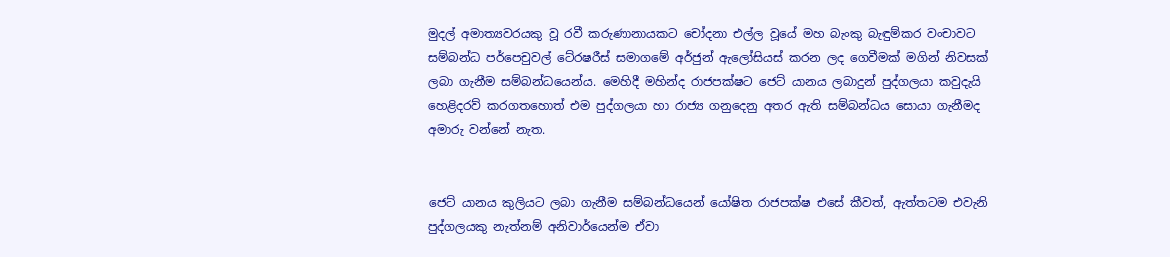මුදල් අමාත්‍යවරයකු වූ රවී කරුණානායකට චෝදනා එල්ල වූයේ මහ බැංකු බැඳුම්කර වංචාවට සම්බන්ධ පර්පෙචුවල් ටේ‍රෂරීස් සමාගමේ අර්ජුන් ඇලෝසියස් කරන ලද ගෙවීමක් මගින් නිවසක් ලබා ගැනීම සම්බන්ධයෙන්ය. මෙහිදී මහින්ද රාජපක්ෂට ජෙට් යානය ලබාදුන් පුද්ගලයා කවුදැයි හෙළිදරව් කරගතහොත් එම පුද්ගලයා හා රාජ්‍ය ගනුදෙනු අතර ඇති සම්බන්ධය සොයා ගැනීමද අමාරු වන්නේ නැත.


ජෙට් යානය කුලියට ලබා ගැනීම සම්බන්ධයෙන් යෝෂිත රාජපක්ෂ එසේ කීවත්, ඇත්තටම එවැනි පුද්ගලයකු නැත්නම් අනිවාර්යෙන්ම ඒවා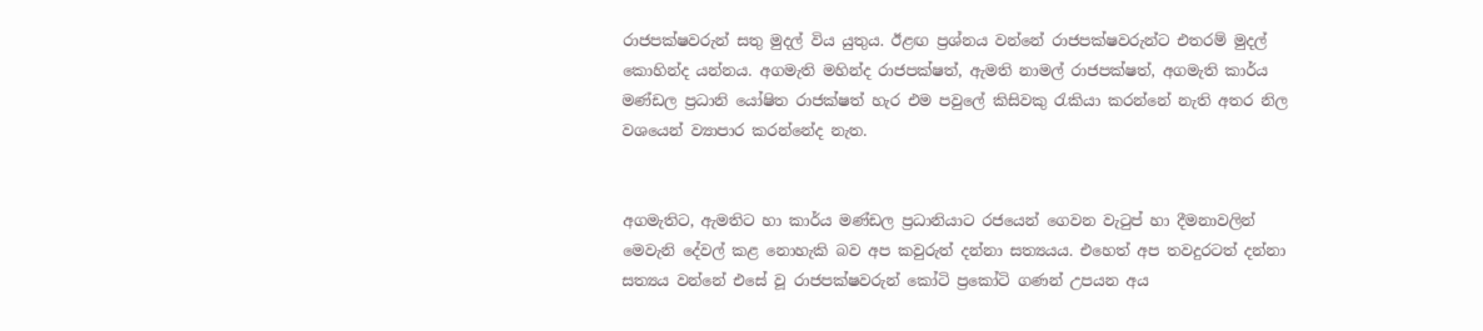රාජපක්ෂවරුන් සතු මුදල් විය යුතුය. ඊළඟ ප්‍රශ්නය වන්නේ රාජපක්ෂවරුන්ට එතරම් මුදල් කොහින්ද යන්නය. අගමැති මහින්ද රාජපක්ෂත්, ඇමති නාමල් රාජපක්ෂත්, අගමැති කාර්ය මණ්ඩල ප්‍රධානි යෝෂිත රාජක්ෂත් හැර එම පවුලේ කිසිවකු රැකියා කරන්නේ නැති අතර නිල වශයෙන් ව්‍යාපාර කරන්නේද නැත.


අගමැතිට, ඇමතිට හා කාර්ය මණ්ඩල ප්‍රධානියාට රජයෙන් ගෙවන වැටුප් හා දීමනාවලින් මෙවැනි දේවල් කළ නොහැකි බව අප කවුරුත් දන්නා සත්‍යයය. එහෙත් අප තවදුරටත් දන්නා සත්‍යය වන්නේ එසේ වූ රාජපක්ෂවරුන් කෝටි ප්‍රකෝටි ගණන් උපයන අය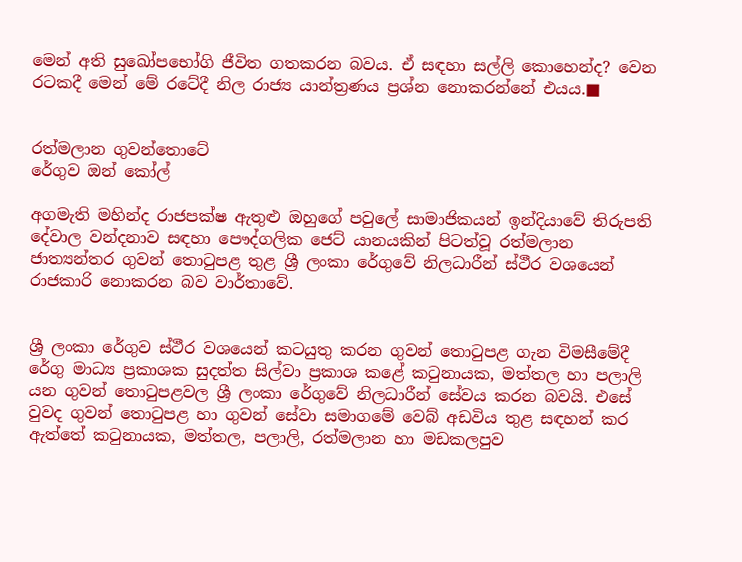මෙන් අති සුඛෝපභෝගි ජීවිත ගතකරන බවය. ඒ සඳහා සල්ලි කොහෙන්ද? වෙන රටකදී මෙන් මේ රටේදී නිල රාජ්‍ය යාන්ත්‍රණය ප්‍රශ්න නොකරන්නේ එයය.■


රත්මලාන ගුවන්තොටේ
රේගුව ඔන් කෝල්

අගමැති මහින්ද රාජපක්ෂ ඇතුළු ඔහුගේ පවුලේ සාමාජිකයන් ඉන්දියාවේ තිරුපති දේවාල වන්දනාව සඳහා පෞද්ගලික ජෙට් යානයකින් පිටත්වූ රත්මලාන ජාත්‍යන්තර ගුවන් තොටුපළ තුළ ශ්‍රී ලංකා රේගුවේ නිලධාරීන් ස්ථීර වශයෙන් රාජකාරි නොකරන බව වාර්තාවේ.


ශ්‍රී ලංකා රේගුව ස්ථීර වශයෙන් කටයුතු කරන ගුවන් තොටුපළ ගැන විමසීමේදී රේගු මාධ්‍ය ප්‍රකාශක සුදත්ත සිල්වා ප්‍රකාශ කළේ කටුනායක, මත්තල හා පලාලි යන ගුවන් තොටුපළවල ශ්‍රී ලංකා රේගුවේ නිලධාරීන් සේවය කරන බවයි. එසේ වුවද ගුවන් තොටුපළ හා ගුවන් සේවා සමාගමේ වෙබ් අඩවිය තුළ සඳහන් කර ඇත්තේ කටුනායක, මත්තල, පලාලි, රත්මලාන හා මඩකලපුව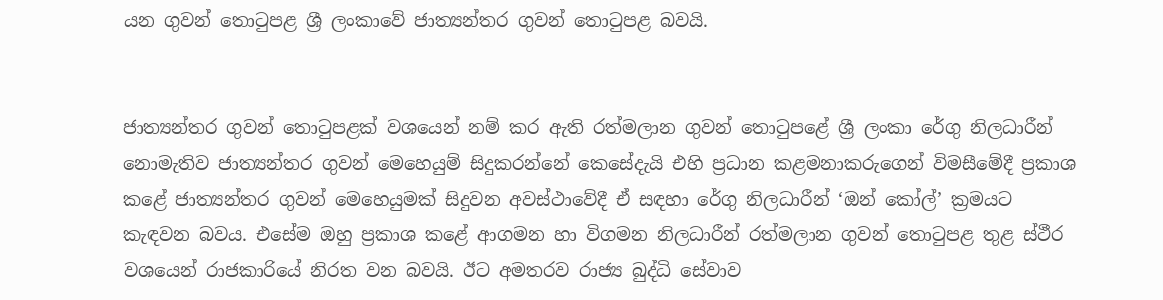යන ගුවන් තොටුපළ ශ්‍රී ලංකාවේ ජාත්‍යන්තර ගුවන් තොටුපළ බවයි.


ජාත්‍යන්තර ගුවන් තොටුපළක් වශයෙන් නම් කර ඇති රත්මලාන ගුවන් තොටුපළේ ශ්‍රී ලංකා රේගු නිලධාරීන් නොමැතිව ජාත්‍යන්තර ගුවන් මෙහෙයුම් සිදුකරන්නේ කෙසේදැයි එහි ප්‍රධාන කළමනාකරුගෙන් විමසීමේදී ප්‍රකාශ කළේ ජාත්‍යන්තර ගුවන් මෙහෙයුමක් සිදුවන අවස්ථාවේදී ඒ සඳහා රේගු නිලධාරීන් ‘ඔන් කෝල්’ ක්‍රමයට කැඳවන බවය. එසේම ඔහු ප්‍රකාශ කළේ ආගමන හා විගමන නිලධාරීන් රත්මලාන ගුවන් තොටුපළ තුළ ස්ථීර වශයෙන් රාජකාරියේ නිරත වන බවයි. ඊට අමතරව රාජ්‍ය බුද්ධි සේවාව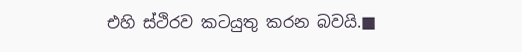එහි ස්ථිරව කටයුතු කරන බවයි.■